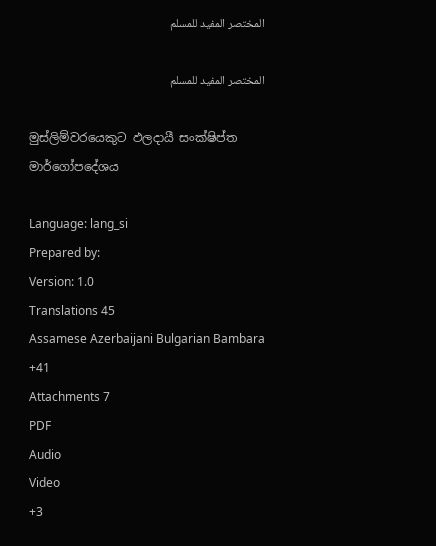المختصر المفيد للمسلم

المختصر المفيد للمسلم

මුස්ලිම්වරයෙකුට ඵලදායී සංක්ෂිප්ත මාර්ගෝපදේශය

Language: lang_si
Prepared by:
Version: 1.0
Translations 45
Assamese Azerbaijani Bulgarian Bambara +41
Attachments 7
PDF
Audio
Video
+3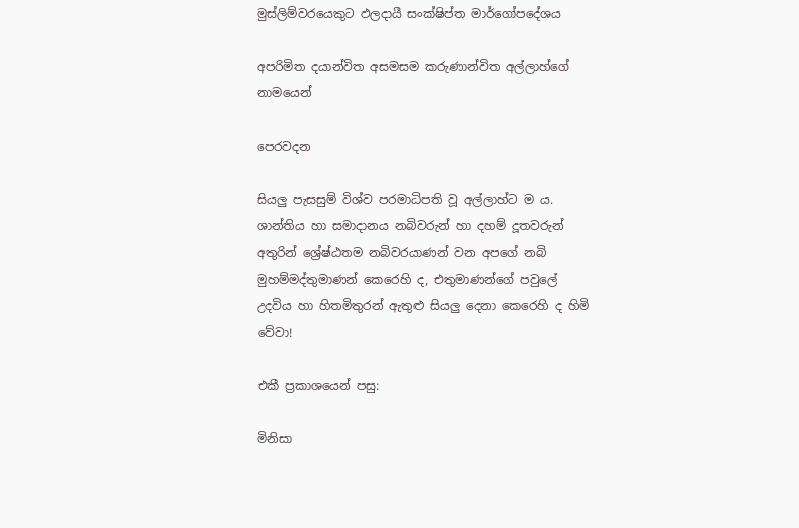මුස්ලිම්වරයෙකුට ඵලදායී සංක්ෂිප්ත මාර්ගෝපදේශය

අපරිමිත දයාන්විත අසමසම කරුණාන්විත අල්ලාහ්ගේ නාමයෙන්

පෙරවදන

සියලු පැසසුම් විශ්ව පරමාධිපති වූ අල්ලාහ්ට ම ය. ශාන්තිය හා සමාදානය නබිවරුන් හා දහම් දූතවරුන් අතුරින් ශ්‍රේෂ්ඨතම නබිවරයාණන් වන අපගේ නබි මුහම්මද්තුමාණන් කෙරෙහි ද, එතුමාණන්ගේ පවුලේ උදවිය හා හිතමිතුරන් ඇතුළු සියලු දෙනා කෙරෙහි ද හිමි වේවා!

එකී ප්‍රකාශයෙන් පසු:

මිනිසා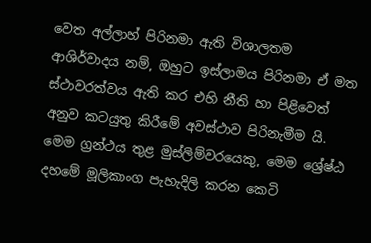වෙත අල්ලාහ් පිරිනමා ඇති විශාලතම ආශිර්වාදය නම්, ඔහුට ඉස්ලාමය පිරිනමා ඒ මත ස්ථාවරත්වය ඇති කර එහි නීති හා පිළිවෙත් අනුව කටයුතු කිරීමේ අවස්ථාව පිරිනැමීම යි. මෙම ග්‍රන්ථය තුළ මුස්ලිම්වරයෙකු, මෙම ශ්‍රේෂ්ඨ දහමේ මූලිකාංග පැහැදිලි කරන කෙටි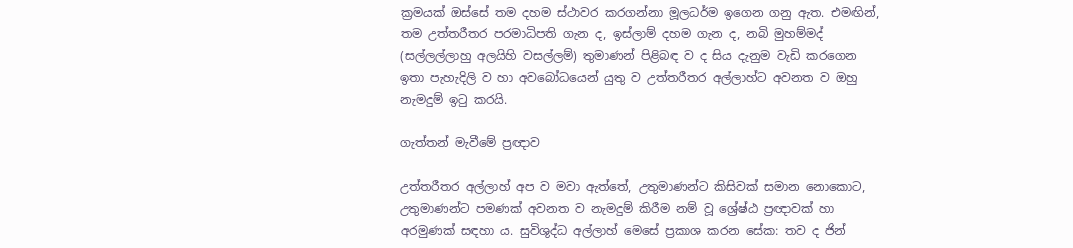ක්‍රමයක් ඔස්සේ තම දහම ස්ථාවර කරගන්නා මූලධර්ම ඉගෙන ගනු ඇත. එමඟින්, තම උත්තරීතර පරමාධිපති ගැන ද, ඉස්ලාම් දහම ගැන ද, නබි මුහම්මද් (සල්ලල්ලාහු අලයිහි වසල්ලම්) තුමාණන් පිළිබඳ ව ද සිය දැනුම වැඩි කරගෙන ඉතා පැහැදිලි ව හා අවබෝධයෙන් යුතු ව උත්තරීතර අල්ලාහ්ට අවනත ව ඔහු නැමදුම් ඉටු කරයි.

ගැත්තන් මැවීමේ ප්‍රඥාව

උත්තරීතර අල්ලාහ් අප ව මවා ඇත්තේ, උතුමාණන්ට කිසිවක් සමාන නොකොට, උතුමාණන්ට පමණක් අවනත ව නැමදුම් කිරීම නම් වූ ශ්‍රේෂ්ඨ ප්‍රඥාවක් හා අරමුණක් සඳහා ය. සුවිශුද්ධ අල්ලාහ් මෙසේ ප්‍රකාශ කරන සේක: තව ද ජින්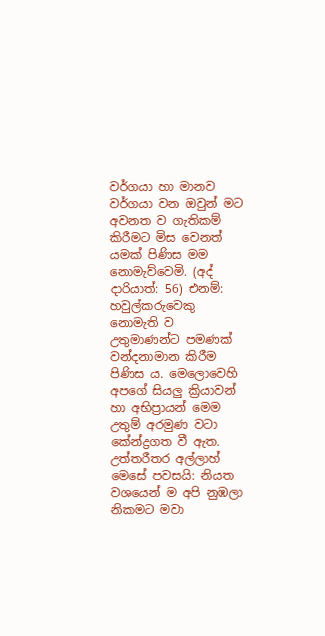වර්ගයා හා මානව වර්ගයා වන ඔවුන් මට අවනත ව ගැතිකම් කිරීමට මිස වෙනත් යමක් පිණිස මම නොමැව්වෙමි. (අද් දාරියාත්: 56) එනම්: හවුල්කරුවෙකු නොමැති ව උතුමාණන්ට පමණක් වන්දනාමාන කිරීම පිණිස ය. මෙලොවෙහි අපගේ සියලු ක්‍රියාවන් හා අභිප්‍රායන් මෙම උතුම් අරමුණ වටා කේන්ද්‍රගත වී ඇත. උත්තරීතර අල්ලාහ් මෙසේ පවසයි: නියත වශයෙන් ම අපි නුඹලා නිකමට මවා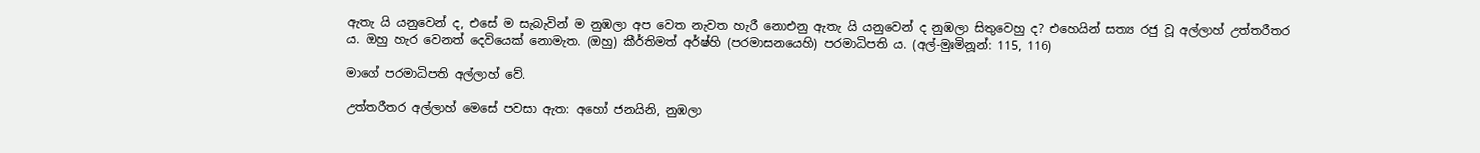ඇතැ යි යනුවෙන් ද, එසේ ම සැබැවින් ම නුඹලා අප වෙත නැවත හැරී නොඑනු ඇතැ යි යනුවෙන් ද නුඹලා සිතුවෙහු ද? එහෙයින් සත්‍ය රජු වූ අල්ලාහ් උත්තරීතර ය. ඔහු හැර වෙනත් දෙවියෙක් නොමැත. (ඔහු) කීර්තිමත් අර්ෂ්හි (පරමාසනයෙහි) පරමාධිපති ය. (අල්-මුඃමිනූන්: 115, 116)

මාගේ පරමාධිපති අල්ලාහ් වේ.

උත්තරීතර අල්ලාහ් මෙසේ පවසා ඇත: අහෝ ජනයිනි, නුඹලා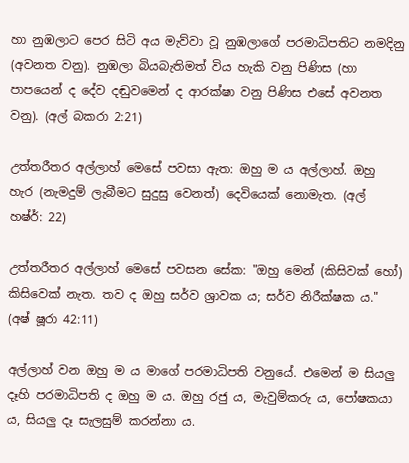හා නුඹලාට පෙර සිටි අය මැව්වා වූ නුඹලාගේ පරමාධිපතිට නමදිනු (අවනත වනු). නුඹලා බියබැතිමත් විය හැකි වනු පිණිස (හා පාපයෙන් ද දේව දඬුවමෙන් ද ආරක්ෂා වනු පිණිස එසේ අවනත වනු). (අල් බකරා 2:21)

උත්තරීතර අල්ලාහ් මෙසේ පවසා ඇත: ඔහු ම ය අල්ලාහ්. ඔහු හැර (නැමදුම් ලැබීමට සුදුසු වෙනත්) දෙවියෙක් නොමැත. (අල් හෂ්ර්: 22)

උත්තරීතර අල්ලාහ් මෙසේ පවසන සේක: "ඔහු මෙන් (කිසිවක් හෝ) කිසිවෙක් නැත. තව ද ඔහු සර්ව ශ්‍රාවක ය; සර්ව නිරීක්ෂක ය." (අෂ් ෂූරා 42:11)

අල්ලාහ් වන ඔහු ම ය මාගේ පරමාධිපති වනුයේ. එමෙන් ම සියලු දෑහි පරමාධිපති ද ඔහු ම ය. ඔහු රජු ය, මැවුම්කරු ය, පෝෂකයා ය, සියලු දෑ සැලසුම් කරන්නා ය.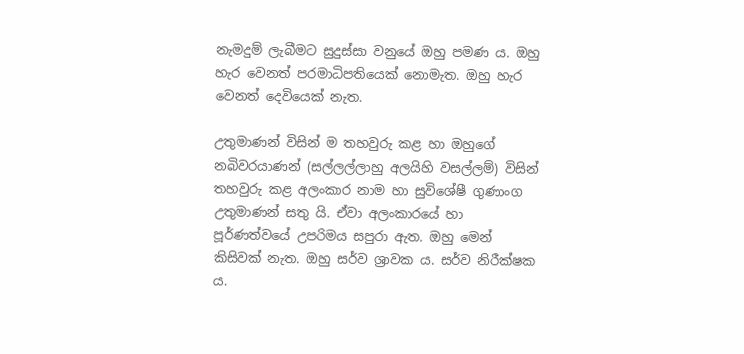නැමදුම් ලැබීමට සුදුස්සා වනුයේ ඔහු පමණ ය. ඔහු හැර වෙනත් පරමාධිපතියෙක් නොමැත. ඔහු හැර වෙනත් දෙවියෙක් නැත.

උතුමාණන් විසින් ම තහවුරු කළ හා ඔහුගේ නබිවරයාණන් (සල්ලල්ලාහු අලයිහි වසල්ලම්) විසින් තහවුරු කළ අලංකාර නාම හා සුවිශේෂී ගුණාංග උතුමාණන් සතු යි. ඒවා අලංකාරයේ හා පූර්ණත්වයේ උපරිමය සපුරා ඇත. ඔහු මෙන් කිසිවක් නැත. ඔහු සර්ව ශ්‍රාවක ය. සර්ව නිරීක්ෂක ය.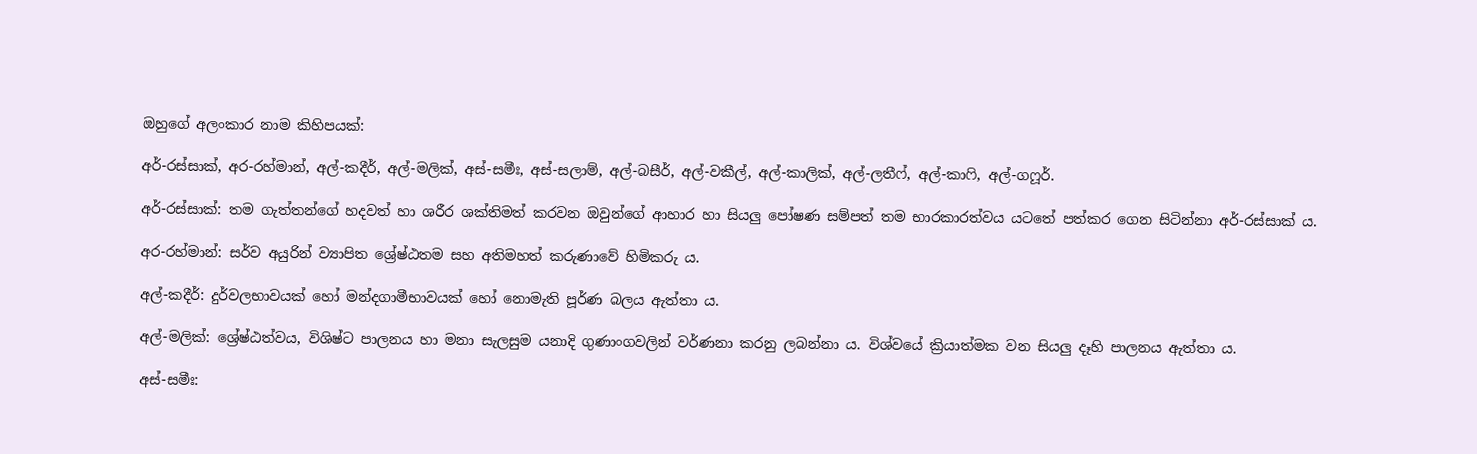ඔහුගේ අලංකාර නාම කිහිපයක්:

අර්-රස්සාක්, අර-රහ්මාන්, අල්-කදීර්, අල්-මලික්, අස්-සමීඃ, අස්-සලාම්, අල්-බසීර්, අල්-වකීල්, අල්-කාලික්, අල්-ලතීෆ්, අල්-කාෆි, අල්-ගෆූර්.

අර්-රස්සාක්: තම ගැත්තන්ගේ හදවත් හා ශරීර ශක්තිමත් කරවන ඔවුන්ගේ ආහාර හා සියලු පෝෂණ සම්පත් තම භාරකාරත්වය යටතේ පත්කර ගෙන සිටින්නා අර්-රස්සාක් ය.

අර-රහ්මාන්: සර්ව අයුරින් ව්‍යාපිත ශ්‍රේෂ්ඨතම සහ අතිමහත් කරුණාවේ හිමිකරු ය.

අල්-කදීර්: දුර්වලභාවයක් හෝ මන්දගාමීභාවයක් හෝ නොමැති පූර්ණ බලය ඇත්තා ය.

අල්-මලික්: ශ්‍රේෂ්ඨත්වය, විශිෂ්ට පාලනය හා මනා සැලසුම යනාදි ගුණාංගවලින් වර්ණනා කරනු ලබන්නා ය. විශ්වයේ ක්‍රියාත්මක වන සියලු දෑහි පාලනය ඇත්තා ය.

අස්-සමීඃ: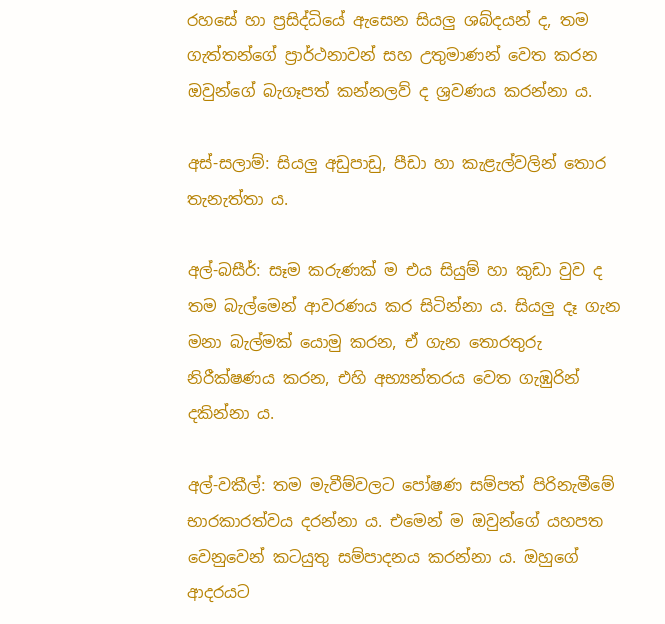රහසේ හා ප්‍රසිද්ධියේ ඇසෙන සියලු ශබ්දයන් ද, තම ගැත්තන්ගේ ප්‍රාර්ථනාවන් සහ උතුමාණන් වෙත කරන ඔවුන්ගේ බැගෑපත් කන්නලව් ද ශ්‍රවණය කරන්නා ය.

අස්-සලාම්: සියලු අඩුපාඩු, පීඩා හා කැළැල්වලින් තොර තැනැත්තා ය.

අල්-බසීර්: සෑම කරුණක් ම එය සියුම් හා කුඩා වුව ද තම බැල්මෙන් ආවරණය කර සිටින්නා ය. සියලු දෑ ගැන මනා බැල්මක් යොමු කරන, ඒ ගැන තොරතුරු නිරීක්ෂණය කරන, එහි අභ්‍යන්තරය වෙත ගැඹුරින් දකින්නා ය.

අල්-වකීල්: තම මැවීම්වලට පෝෂණ සම්පත් පිරිනැමීමේ භාරකාරත්වය දරන්නා ය. එමෙන් ම ඔවුන්ගේ යහපත වෙනුවෙන් කටයුතු සම්පාදනය කරන්නා ය. ඔහුගේ ආදරයට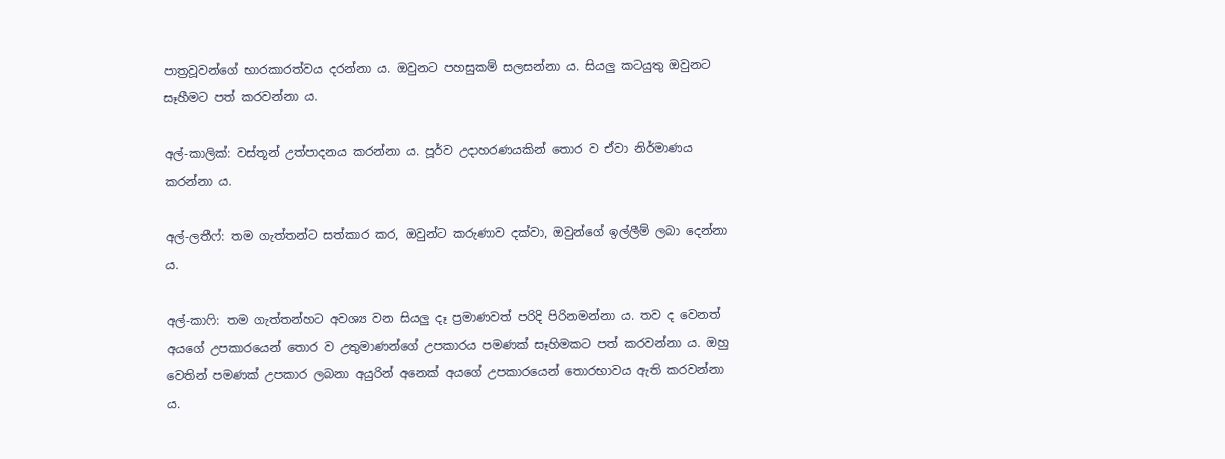පාත්‍රවූවන්ගේ භාරකාරත්වය දරන්නා ය. ඔවුනට පහසුකම් සලසන්නා ය. සියලු කටයුතු ඔවුනට සෑහීමට පත් කරවන්නා ය.

අල්-කාලික්: වස්තූන් උත්පාදනය කරන්නා ය. පූර්ව උදාහරණයකින් තොර ව ඒවා නිර්මාණය කරන්නා ය.

අල්-ලතීෆ්: තම ගැත්තන්ට සත්කාර කර, ඔවුන්ට කරුණාව දක්වා, ඔවුන්ගේ ඉල්ලීම් ලබා දෙන්නා ය.

අල්-කාෆි: තම ගැත්තන්හට අවශ්‍ය වන සියලු දෑ ප්‍රමාණවත් පරිදි පිරිනමන්නා ය. තව ද වෙනත් අයගේ උපකාරයෙන් තොර ව උතුමාණන්ගේ උපකාරය පමණක් සෑහිමකට පත් කරවන්නා ය. ඔහු වෙතින් පමණක් උපකාර ලබනා අයුරින් අනෙක් අයගේ උපකාරයෙන් තොරභාවය ඇති කරවන්නා ය.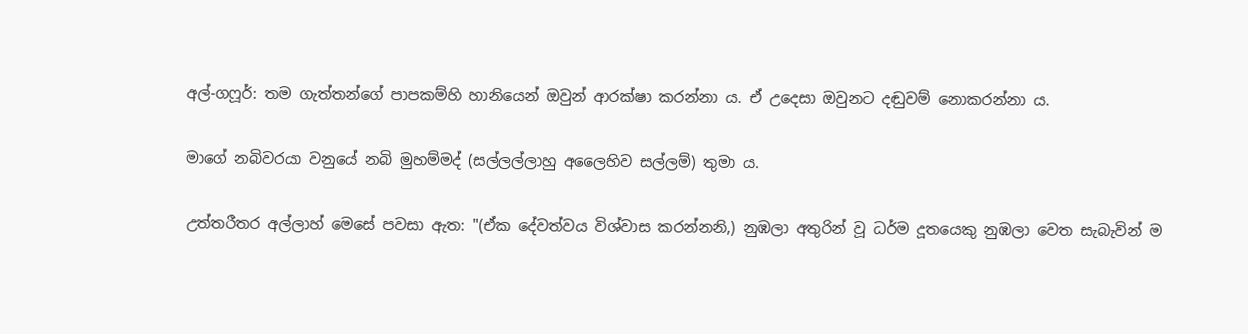අල්-ගෆූර්: තම ගැත්තන්ගේ පාපකම්හි හානියෙන් ඔවුන් ආරක්ෂා කරන්නා ය. ඒ උදෙසා ඔවුනට දඬුවම් නොකරන්නා ය.

මාගේ නබිවරයා වනුයේ නබි මුහම්මද් (සල්ලල්ලාහු අලෛහිව සල්ලම්) තුමා ය.

උත්තරීතර අල්ලාහ් මෙසේ පවසා ඇත: "(ඒක දේවත්වය විශ්වාස කරන්නනි,) නුඹලා අතුරින් වූ ධර්ම දූතයෙකු නුඹලා වෙත සැබැවින් ම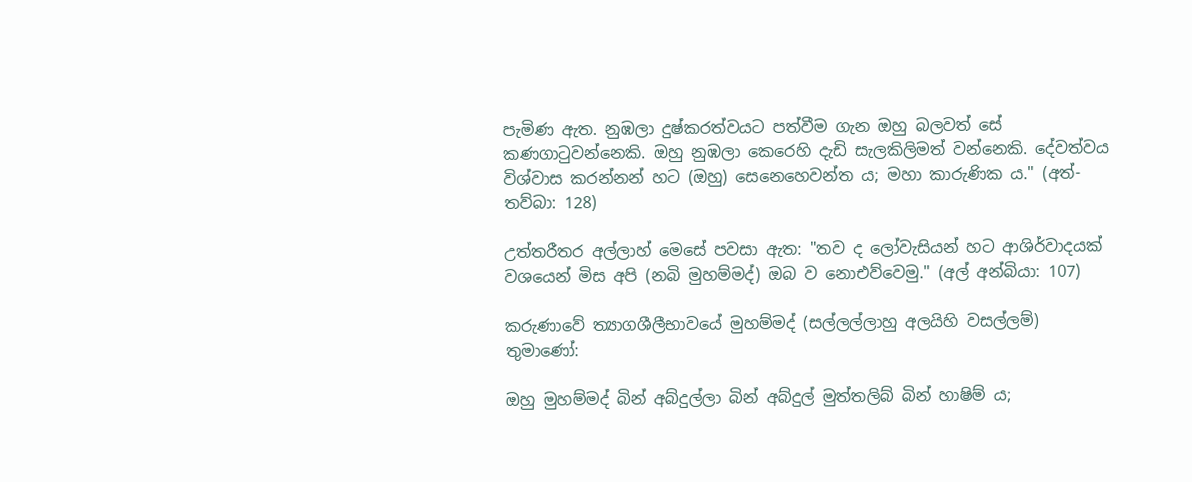පැමිණ ඇත. නුඹලා දුෂ්කරත්වයට පත්වීම ගැන ඔහු බලවත් සේ කණගාටුවන්නෙකි. ඔහු නුඹලා කෙරෙහි දැඩි සැලකිලිමත් වන්නෙකි. දේවත්වය විශ්වාස කරන්නන් හට (ඔහු) සෙනෙහෙවන්ත ය; මහා කාරුණික ය." (අත්-තව්බා: 128)

උත්තරීතර අල්ලාහ් මෙසේ පවසා ඇත: "තව ද ලෝවැසියන් හට ආශිර්වාදයක් වශයෙන් මිස අපි (නබි මුහම්මද්) ඔබ ව නොඑව්වෙමු." (අල් අන්බියා: 107)

කරුණාවේ ත්‍යාගශීලීභාවයේ මුහම්මද් (සල්ලල්ලාහු අලයිහි වසල්ලම්) තුමාණෝ:

ඔහු මුහම්මද් බින් අබ්දුල්ලා බින් අබ්දුල් මුත්තලිබ් බින් හාෂිම් ය;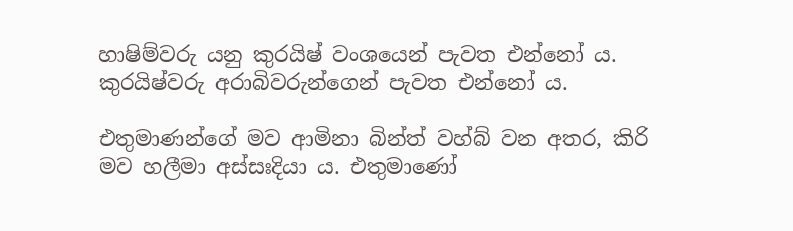හාෂිම්වරු යනු කුරයිෂ් වංශයෙන් පැවත එන්නෝ ය. කුරයිෂ්වරු අරාබිවරුන්ගෙන් පැවත එන්නෝ ය.

එතුමාණන්ගේ මව ආමිනා බින්ත් වහ්බ් වන අතර, කිරි මව හලීමා අස්සඃදියා ය. එතුමාණෝ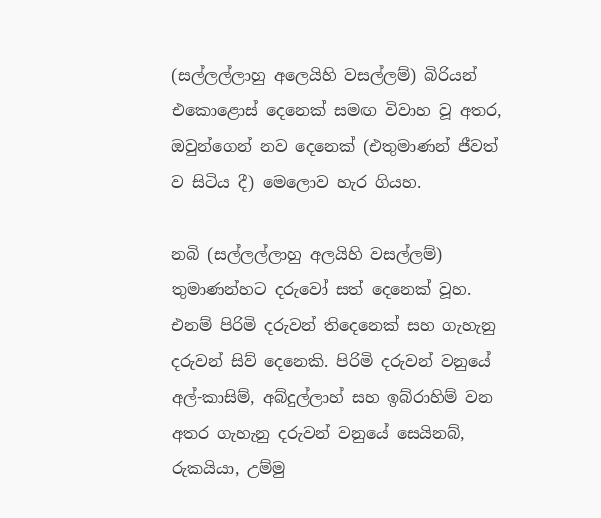(සල්ලල්ලාහු අලෙයිහි වසල්ලම්) බිරියන් එකොළොස් දෙනෙක් සමඟ විවාහ වූ අතර, ඔවුන්ගෙන් නව දෙනෙක් (එතුමාණන් ජීවත් ව සිටිය දී) මෙලොව හැර ගියහ.

නබි (සල්ලල්ලාහු අලයිහි වසල්ලම්) තුමාණන්හට දරුවෝ සත් දෙනෙක් වූහ. එනම් පිරිමි දරුවන් තිදෙනෙක් සහ ගැහැනු දරුවන් සිව් දෙනෙකි. පිරිමි දරුවන් වනුයේ අල්-කාසිම්, අබ්දුල්ලාහ් සහ ඉබ්රාහිම් වන අතර ගැහැනු දරුවන් වනුයේ සෙයිනබ්, රුකයියා, උම්මු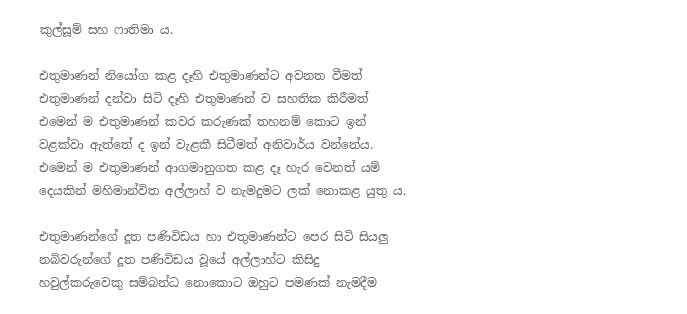කුල්සූම් සහ ෆාතිමා ය.

එතුමාණන් නියෝග කළ දෑහි එතුමාණන්ට අවනත වීමත් එතුමාණන් දන්වා සිටි දෑහි එතුමාණන් ව සහතික කිරීමත් එමෙන් ම එතුමාණන් කවර කරුණක් තහනම් කොට ඉන් වළක්වා ඇත්තේ ද ඉන් වැළකී සිටීමත් අනිවාර්ය වන්නේය. එමෙන් ම එතුමාණන් ආගමානුගත කළ දෑ හැර වෙනත් යම් දෙයකින් මහිමාන්විත අල්ලාහ් ව නැමදුමට ලක් නොකළ යුතු ය.

එතුමාණන්ගේ දූත පණිවිඩය හා එතුමාණන්ට පෙර සිටි සියලු නබිවරුන්ගේ දූත පණිවිඩය වූයේ අල්ලාහ්ට කිසිදු හවුල්කරුවෙකු සම්බන්ධ නොකොට ඔහුට පමණක් නැමදීම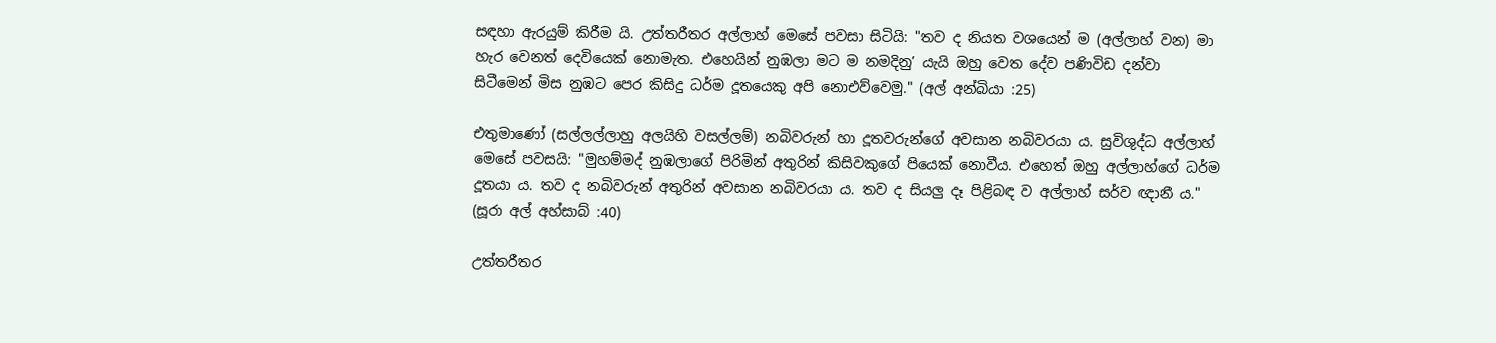සඳහා ඇරයුම් කිරීම යි. උත්තරීතර අල්ලාහ් මෙසේ පවසා සිටියි: "තව ද නියත වශයෙන් ම (අල්ලාහ් වන) මා හැර වෙනත් දෙවියෙක් නොමැත. එහෙයින් නුඹලා මට ම නමදිනු’ යැයි ඔහු වෙත දේව පණිවිඩ දන්වා සිටීමෙන් මිස නුඹට පෙර කිසිදු ධර්ම දූතයෙකු අපි නොඑව්වෙමු." (අල් අන්බියා :25)

එතුමාණෝ (සල්ලල්ලාහු අලයිහි වසල්ලම්) නබිවරුන් හා දූතවරුන්ගේ අවසාන නබිවරයා ය. සුවිශුද්ධ අල්ලාහ් මෙසේ පවසයි: "මුහම්මද් නුඹලාගේ පිරිමින් අතුරින් කිසිවකුගේ පියෙක් නොවීය. එහෙත් ඔහු අල්ලාහ්ගේ ධර්ම දූතයා ය. තව ද නබිවරුන් අතුරින් අවසාන නබිවරයා ය. තව ද සියලු දෑ පිළිබඳ ව අල්ලාහ් සර්ව ඥානී ය." (සූරා අල් අහ්සාබ් :40)

උත්තරීතර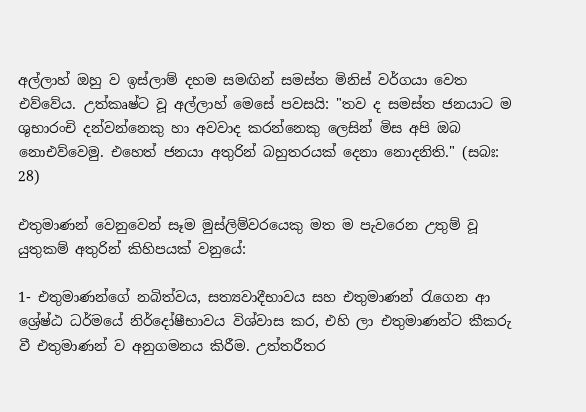අල්ලාහ් ඔහු ව ඉස්ලාම් දහම සමඟින් සමස්ත මිනිස් වර්ගයා වෙත එව්වේය. උත්කෘෂ්ට වූ අල්ලාහ් මෙසේ පවසයි: "තව ද සමස්ත ජනයාට ම ශුභාරංචි දන්වන්නෙකු හා අවවාද කරන්නෙකු ලෙසින් මිස අපි ඔබ නොඑව්වෙමු. එහෙත් ජනයා අතුරින් බහුතරයක් දෙනා නොදනිති." (සබඃ: 28)

එතුමාණන් වෙනුවෙන් සෑම මුස්ලිම්වරයෙකු මත ම පැවරෙන උතුම් වූ යුතුකම් අතුරින් කිහිපයක් වනුයේ:

1- එතුමාණන්ගේ නබිත්වය, සත්‍යවාදීභාවය සහ එතුමාණන් රැගෙන ආ ශ්‍රේෂ්ඨ ධර්මයේ නිර්දෝෂීභාවය විශ්වාස කර, එහි ලා එතුමාණන්ට කීකරු වී එතුමාණන් ව අනුගමනය කිරීම. උත්තරීතර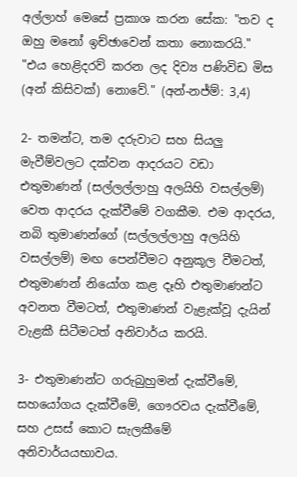අල්ලාහ් මෙසේ ප්‍රකාශ කරන සේක: "තව ද ඔහු මනෝ ඉච්ඡාවෙන් කතා නොකරයි." "එය හෙළිදරව් කරන ලද දිව්‍ය පණිවිඩ මිස (අන් කිසිවක්) නොවේ." (අන්-නජ්ම්: 3,4)

2- තමන්ට, තම දරුවාට සහ සියලු මැවීම්වලට දක්වන ආදරයට වඩා එතුමාණන් (සල්ලල්ලාහු අලයිහි වසල්ලම්) වෙත ආදරය දැක්වීමේ වගකීම. එම ආදරය, නබි තුමාණන්ගේ (සල්ලල්ලාහු අලයිහි වසල්ලම්) මඟ පෙන්වීමට අනුකූල වීමටත්, එතුමාණන් නියෝග කළ දෑහි එතුමාණන්ට අවනත වීමටත්, එතුමාණන් වැළැක්වූ දැයින් වැළකී සිටීමටත් අනිවාර්ය කරයි.

3- එතුමාණන්ට ගරුබුහුමන් දැක්වීමේ, සහයෝගය දැක්වීමේ, ගෞරවය දැක්වීමේ, සහ උසස් කොට සැලකීමේ අනිවාර්යයභාවය.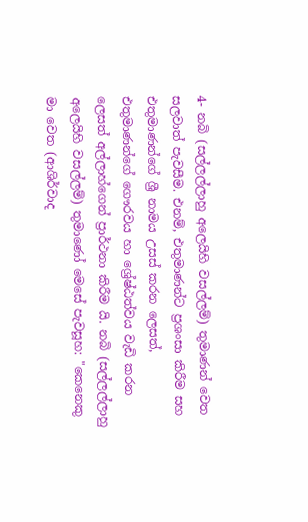4- නබි (සල්ලල්ලාහු අලෙයිහි වසල්ලම්) තුමාණන් වෙත සලවාත් පැවසීම. එනම්, එතුමාණන්ට ප්‍රශංසා කිරීම සහ එතුමාණන්ගේ ශ්‍රී නාමය උසස් කරන ලෙසත්, එතුමාණන්ගේ ගෞරවය හා ශ්‍රේෂ්ඨත්වය වැඩි කරන ලෙසත් අල්ලාහ්ගෙන් ප්‍රාර්ථනා කිරීම යි. නබි (සල්ලල්ලාහු අලෙයිහි වසල්ලම්) තුමාණෝ මෙසේ පැවසූහ: "කෙනෙකු මා වෙත (ආශිර්වාද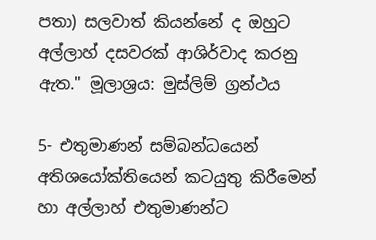පතා) සලවාත් කියන්නේ ද ඔහුට අල්ලාහ් දසවරක් ආශිර්වාද කරනු ඇත." මූලාශ්‍රය: මුස්ලිම් ග්‍රන්ථය

5- එතුමාණන් සම්බන්ධයෙන් අතිශයෝක්තියෙන් කටයුතු කිරීමෙන් හා අල්ලාහ් එතුමාණන්ට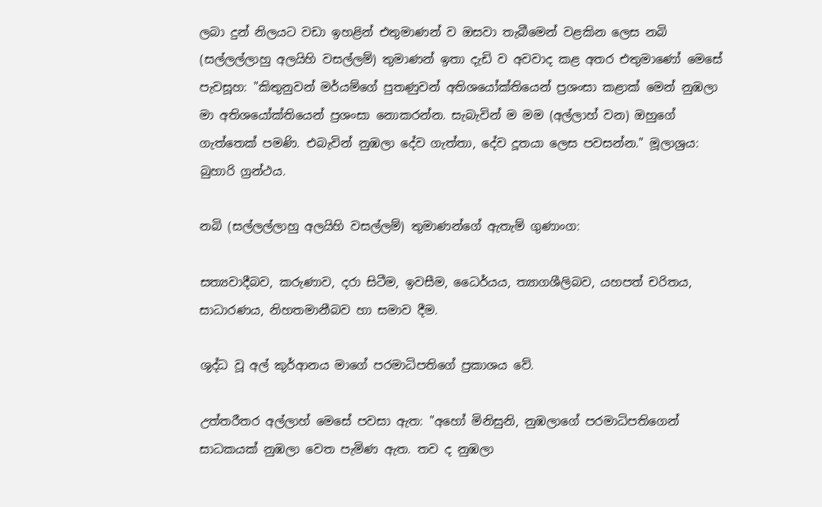ලබා දුන් නිලයට වඩා ඉහළින් එතුමාණන් ව ඔසවා තැබීමෙන් වළකින ලෙස නබි (සල්ලල්ලාහු අලයිහි වසල්ලම්) තුමාණන් ඉතා දැඩි ව අවවාද කළ අතර එතුමාණෝ මෙසේ පැවසූහ: "කිතුනුවන් මර්යම්ගේ පුතණුවන් අතිශයෝක්තියෙන් ප්‍රශංසා කළාක් මෙන් නුඹලා මා අතිශයෝක්තියෙන් ප්‍රශංසා නොකරන්න. සැබැවින් ම මම (අල්ලාහ් වන) ඔහුගේ ගැත්තෙක් පමණි. එබැවින් නුඹලා දේව ගැත්තා, දේව දූතයා ලෙස පවසන්න." මූලාශ්‍රය: බුහාරි ග්‍රන්ථය.

නබි (සල්ලල්ලාහු අලයිහි වසල්ලම්) තුමාණන්ගේ ඇතැම් ගුණාංග:

සත්‍යවාදීබව, කරුණාව, දරා සිටීම, ඉවසීම, ධෛර්යය, ත්‍යාගශීලිබව, යහපත් චරිතය, සාධාරණය, නිහතමානීබව හා සමාව දීම.

ශුද්ධ වූ අල් කුර්ආනය මාගේ පරමාධිපතිගේ ප්‍රකාශය වේ.

උත්තරීතර අල්ලාහ් මෙසේ පවසා ඇත: "අහෝ මිනිසුනි, නුඹලාගේ පරමාධිපතිගෙන් සාධකයක් නුඹලා වෙත පැමිණ ඇත. තව ද නුඹලා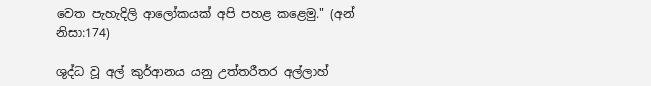වෙත පැහැදිලි ආලෝකයක් අපි පහළ කළෙමු." (අන් නිසා:174)

ශුද්ධ වූ අල් කුර්ආනය යනු උත්තරීතර අල්ලාහ්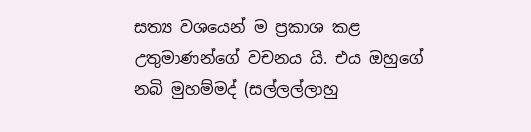සත්‍ය වශයෙන් ම ප්‍රකාශ කළ උතුමාණන්ගේ වචනය යි. එය ඔහුගේ නබි මුහම්මද් (සල්ලල්ලාහු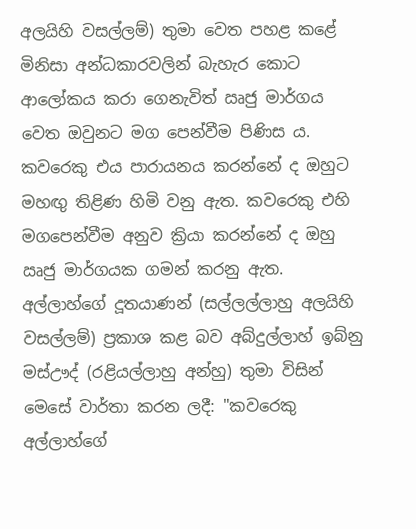අලයිහි වසල්ලම්) තුමා වෙත පහළ කළේ මිනිසා අන්ධකාරවලින් බැහැර කොට ආලෝකය කරා ගෙනැවිත් ඍජු මාර්ගය වෙත ඔවුනට මග පෙන්වීම පිණිස ය. කවරෙකු එය පාරායනය කරන්නේ ද ඔහුට මහඟු තිළිණ හිමි වනු ඇත. කවරෙකු එහි මගපෙන්වීම අනුව ක්‍රියා කරන්නේ ද ඔහු ඍජු මාර්ගයක ගමන් කරනු ඇත. අල්ලාහ්ගේ දූතයාණන් (සල්ලල්ලාහු අලයිහි වසල්ලම්) ප්‍රකාශ කළ බව අබ්දුල්ලාහ් ඉබ්නු මස්ඌද් (රළියල්ලාහු අන්හු) තුමා විසින් මෙසේ වාර්තා කරන ලදී: "කවරෙකු අල්ලාහ්ගේ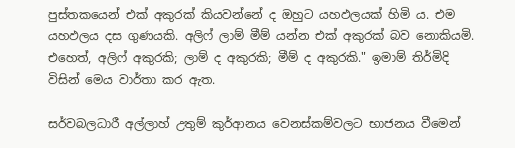පුස්තකයෙන් එක් අකුරක් කියවන්නේ ද ඔහුට යහඵලයක් හිමි ය. එම යහඵලය දස ගුණයකි. අලිෆ් ලාම් මීම් යන්න එක් අකුරක් බව නොකියමි. එහෙත්, අලිෆ් අකුරකි; ලාම් ද අකුරකි; මීම් ද අකුරකි." ඉමාම් තිර්මිදි විසින් මෙය වාර්තා කර ඇත.

සර්වබලධාරී අල්ලාහ් උතුම් කුර්ආනය වෙනස්කම්වලට භාජනය වීමෙන්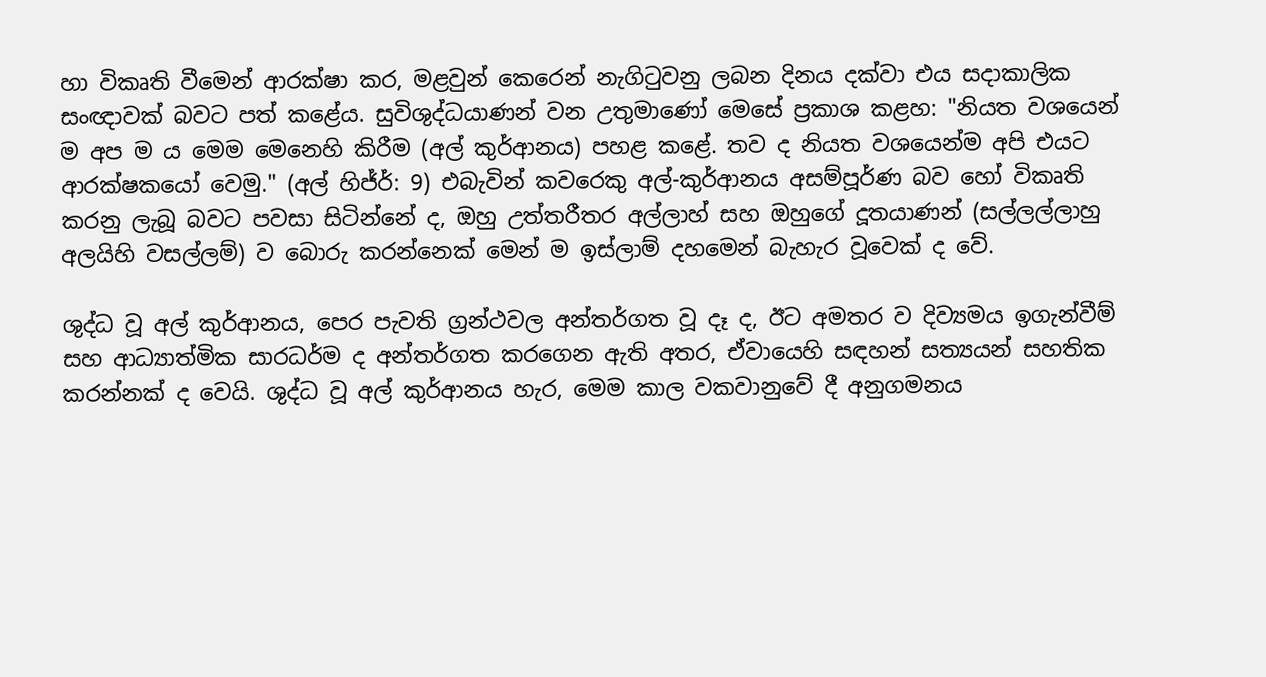හා විකෘති වීමෙන් ආරක්ෂා කර, මළවුන් කෙරෙන් නැගිටුවනු ලබන දිනය දක්වා එය සදාකාලික සංඥාවක් බවට පත් කළේය. සුවිශුද්ධයාණන් වන උතුමාණෝ මෙසේ ප්‍රකාශ කළහ: "නියත වශයෙන් ම අප ම ය මෙම මෙනෙහි කිරීම (අල් කුර්ආනය) පහළ කළේ. තව ද නියත වශයෙන්ම අපි එයට ආරක්ෂකයෝ වෙමු." (අල් හිජ්ර්: 9) එබැවින් කවරෙකු අල්-කුර්ආනය අසම්පූර්ණ බව හෝ විකෘති කරනු ලැබූ බවට පවසා සිටින්නේ ද, ඔහු උත්තරීතර අල්ලාහ් සහ ඔහුගේ දූතයාණන් (සල්ලල්ලාහු අලයිහි වසල්ලම්) ව බොරු කරන්නෙක් මෙන් ම ඉස්ලාම් දහමෙන් බැහැර වූවෙක් ද වේ.

ශුද්ධ වූ අල් කුර්ආනය, පෙර පැවති ග්‍රන්ථවල අන්තර්ගත වූ දෑ ද, ඊට අමතර ව දිව්‍යමය ඉගැන්වීම් සහ ආධ්‍යාත්මික සාරධර්ම ද අන්තර්ගත කරගෙන ඇති අතර, ඒවායෙහි සඳහන් සත්‍යයන් සහතික කරන්නක් ද වෙයි. ශුද්ධ වූ අල් කුර්ආනය හැර, මෙම කාල වකවානුවේ දී අනුගමනය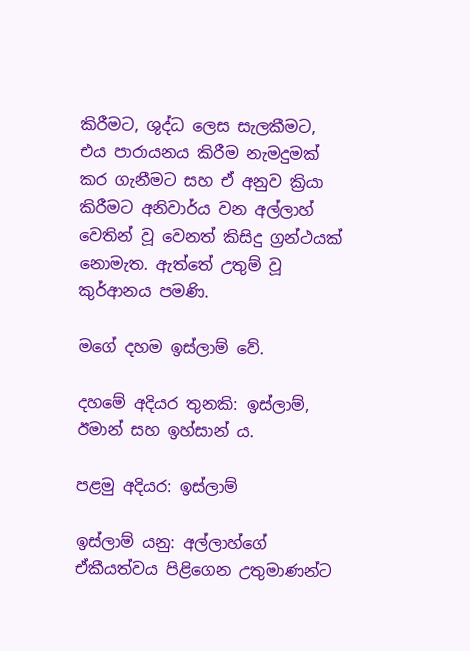කිරීමට, ශුද්ධ ලෙස සැලකීමට, එය පාරායනය කිරීම නැමදුමක් කර ගැනීමට සහ ඒ අනුව ක්‍රියා කිරීමට අනිවාර්ය වන අල්ලාහ් වෙතින් වූ වෙනත් කිසිදු ග්‍රන්ථයක් නොමැත. ඇත්තේ උතුම් වූ කුර්ආනය පමණි.

මගේ දහම ඉස්ලාම් වේ.

දහමේ අදියර තුනකි: ඉස්ලාම්, ඊමාන් සහ ඉහ්සාන් ය.

පළමු අදියර: ඉස්ලාම්

ඉස්ලාම් යනු: අල්ලාහ්ගේ ඒකීයත්වය පිළිගෙන උතුමාණන්ට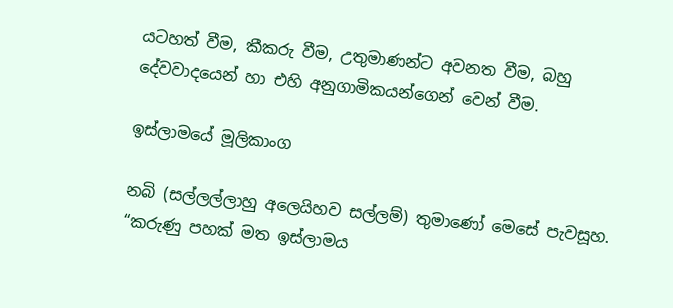යටහත් වීම, කීකරු වීම, උතුමාණන්ට අවනත වීම, බහු දේවවාදයෙන් හා එහි අනුගාමිකයන්ගෙන් වෙන් වීම.

ඉස්ලාමයේ මූලිකාංග

නබි (සල්ලල්ලාහු අලෙයිහව සල්ලම්) තුමාණෝ මෙසේ පැවසූහ. “කරුණු පහක් මත ඉස්ලාමය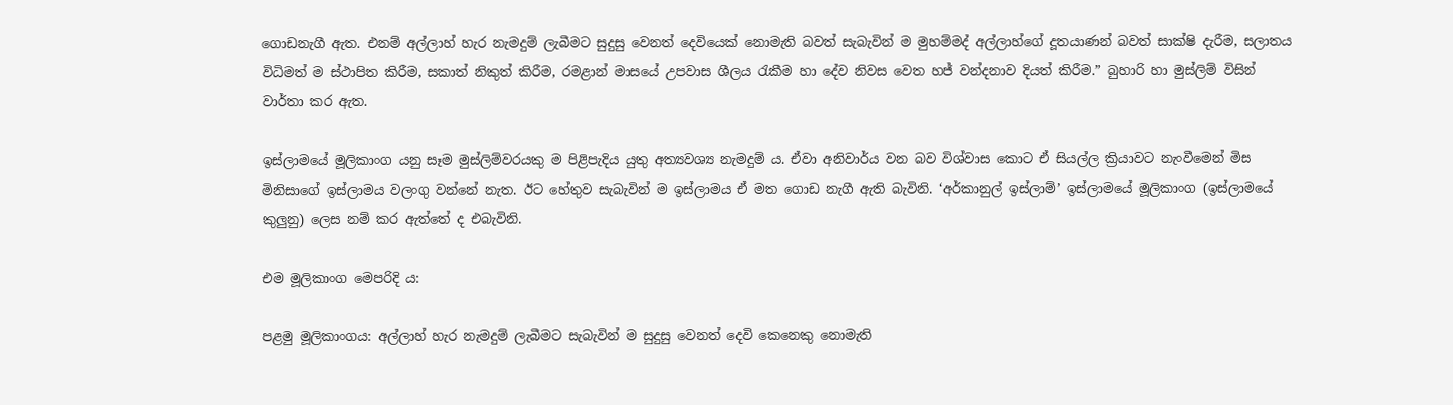ගොඩනැගී ඇත. එනම් අල්ලාහ් හැර නැමදුම් ලැබීමට සුදුසු වෙනත් දෙවියෙක් නොමැති බවත් සැබැවින් ම මුහම්මද් අල්ලාහ්ගේ දූතයාණන් බවත් සාක්ෂි දැරීම, සලාතය විධිමත් ම ස්ථාපිත කිරීම, සකාත් නිකුත් කිරීම, රමළාන් මාසයේ උපවාස ශීලය රැකීම හා දේව නිවස වෙත හජ් වන්දනාව දියත් කිරීම.” බුහාරි හා මුස්ලිම් විසින් වාර්තා කර ඇත.

ඉස්ලාමයේ මූලිකාංග යනු සෑම මුස්ලිම්වරයකු ම පිළිපැදිය යුතු අත්‍යවශ්‍ය නැමදුම් ය. ඒවා අනිවාර්ය වන බව විශ්වාස කොට ඒ සියල්ල ක්‍රියාවට නැංවීමෙන් මිස මිනිසාගේ ඉස්ලාමය වලංගු වන්නේ නැත. ඊට හේතුව සැබැවින් ම ඉස්ලාමය ඒ මත ගොඩ නැගී ඇති බැවිනි. ‘අර්කානුල් ඉස්ලාම්’ ඉස්ලාමයේ මූලිකාංග (ඉස්ලාමයේ කුලුනු) ලෙස නම් කර ඇත්තේ ද එබැවිනි.

එම මූලිකාංග මෙපරිදි ය:

පළමු මූලිකාංගය: අල්ලාහ් හැර නැමදුම් ලැබීමට සැබැවින් ම සුදුසු වෙනත් දෙවි කෙනෙකු නොමැති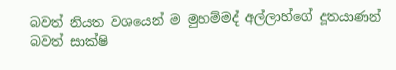බවත් නියත වශයෙන් ම මුහම්මද් අල්ලාහ්ගේ දූතයාණන් බවත් සාක්ෂි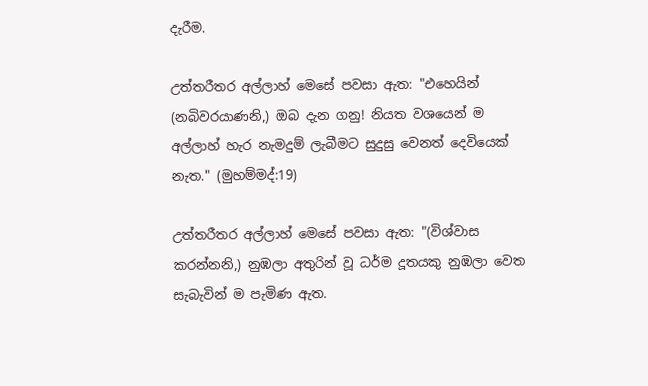දැරීම.

උත්තරීතර අල්ලාහ් මෙසේ පවසා ඇත: "එහෙයින් (නබිවරයාණනි,) ඔබ දැන ගනු! නියත වශයෙන් ම අල්ලාහ් හැර නැමදුම් ලැබීමට සුදුසු වෙනත් දෙවියෙක් නැත." (මුහම්මද්:19)

උත්තරීතර අල්ලාහ් මෙසේ පවසා ඇත: "(විශ්වාස කරන්නනි,) නුඹලා අතුරින් වූ ධර්ම දූතයකු නුඹලා වෙත සැබැවින් ම පැමිණ ඇත.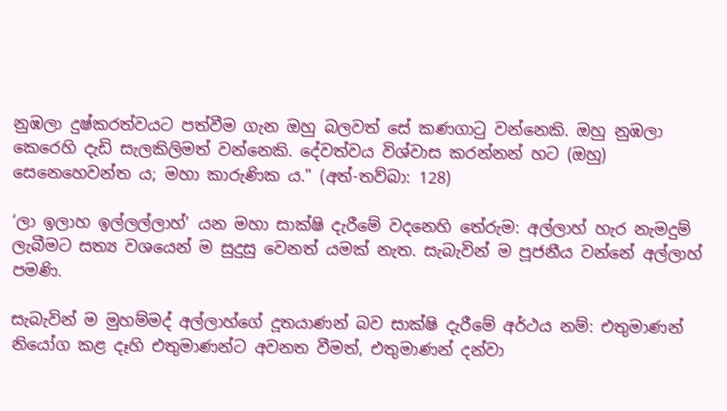නුඹලා දුෂ්කරත්වයට පත්වීම ගැන ඔහු බලවත් සේ කණගාටු වන්නෙකි. ඔහු නුඹලා කෙරෙහි දැඩි සැලකිලිමත් වන්නෙකි. දේවත්වය විශ්වාස කරන්නන් හට (ඔහු) සෙනෙහෙවන්ත ය; මහා කාරුණික ය." (අත්-තව්බා: 128)

‘ලා ඉලාහ ඉල්ලල්ලාහ්’ යන මහා සාක්ෂි දැරීමේ වදනෙහි තේරුම: අල්ලාහ් හැර නැමදුම් ලැබීමට සත්‍ය වශයෙන් ම සුදුසු වෙනත් යමක් නැත. සැබැවින් ම පූජනීය වන්නේ අල්ලාහ් පමණි.

සැබැවින් ම මුහම්මද් අල්ලාහ්ගේ දූතයාණන් බව සාක්ෂි දැරීමේ අර්ථය නම්: එතුමාණන් නියෝග කළ දෑහි එතුමාණන්ට අවනත වීමත්, එතුමාණන් දන්වා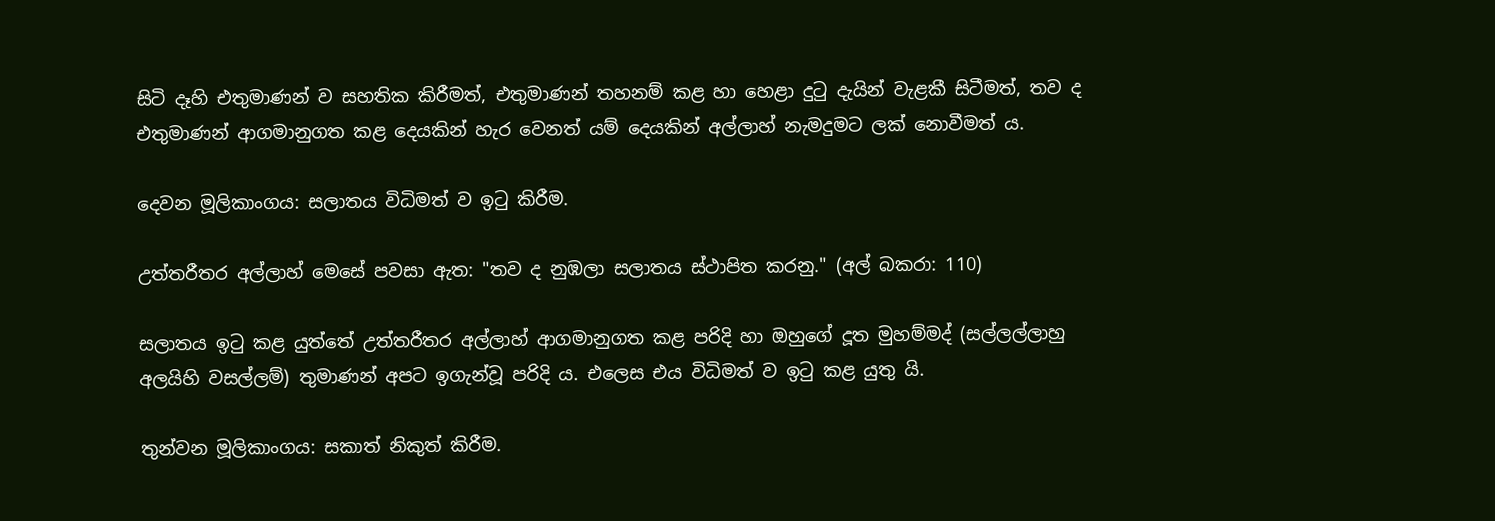සිටි දෑහි එතුමාණන් ව සහතික කිරීමත්, එතුමාණන් තහනම් කළ හා හෙළා දුටු දැයින් වැළකී සිටීමත්, තව ද එතුමාණන් ආගමානුගත කළ දෙයකින් හැර වෙනත් යම් දෙයකින් අල්ලාහ් නැමදුමට ලක් නොවීමත් ය.

දෙවන මූලිකාංගය: සලාතය විධිමත් ව ඉටු කිරීම.

උත්තරීතර අල්ලාහ් මෙසේ පවසා ඇත: "තව ද නුඹලා සලාතය ස්ථාපිත කරනු." (අල් බකරා: 110)

සලාතය ඉටු කළ යුත්තේ උත්තරීතර අල්ලාහ් ආගමානුගත කළ පරිදි හා ඔහුගේ දූත මුහම්මද් (සල්ලල්ලාහු අලයිහි වසල්ලම්) තුමාණන් අපට ඉගැන්වූ පරිදි ය. එලෙස එය විධිමත් ව ඉටු කළ යුතු යි.

තුන්වන මූලිකාංගය: සකාත් නිකුත් කිරීම.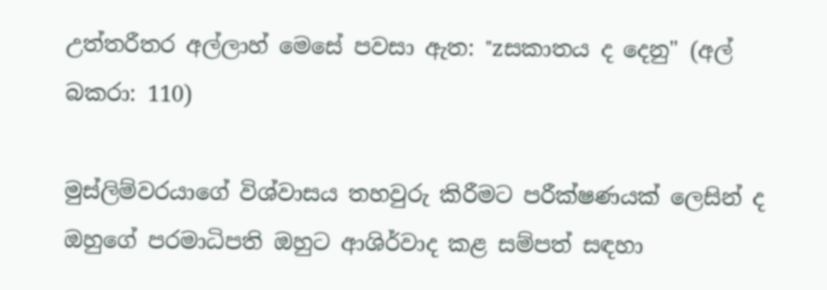උත්තරීතර අල්ලාහ් මෙසේ පවසා ඇත: "zසකාතය ද දෙනු" (අල් බකරා: 110)

මුස්ලිම්වරයාගේ විශ්වාසය තහවුරු කිරීමට පරීක්ෂණයක් ලෙසින් ද ඔහුගේ පරමාධිපති ඔහුට ආශිර්වාද කළ සම්පත් සඳහා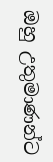ඔහු උතුමාණන්ට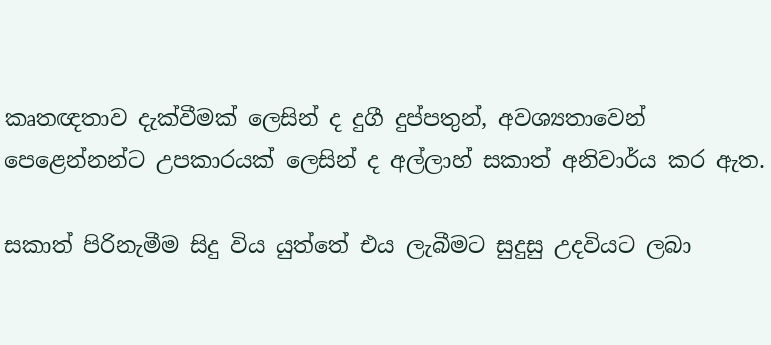කෘතඥතාව දැක්වීමක් ලෙසින් ද දුගී දුප්පතුන්, අවශ්‍යතාවෙන් පෙළෙන්නන්ට උපකාරයක් ලෙසින් ද අල්ලාහ් සකාත් අනිවාර්ය කර ඇත.

සකාත් පිරිනැමීම සිදු විය යුත්තේ එය ලැබීමට සුදුසු උදවියට ලබා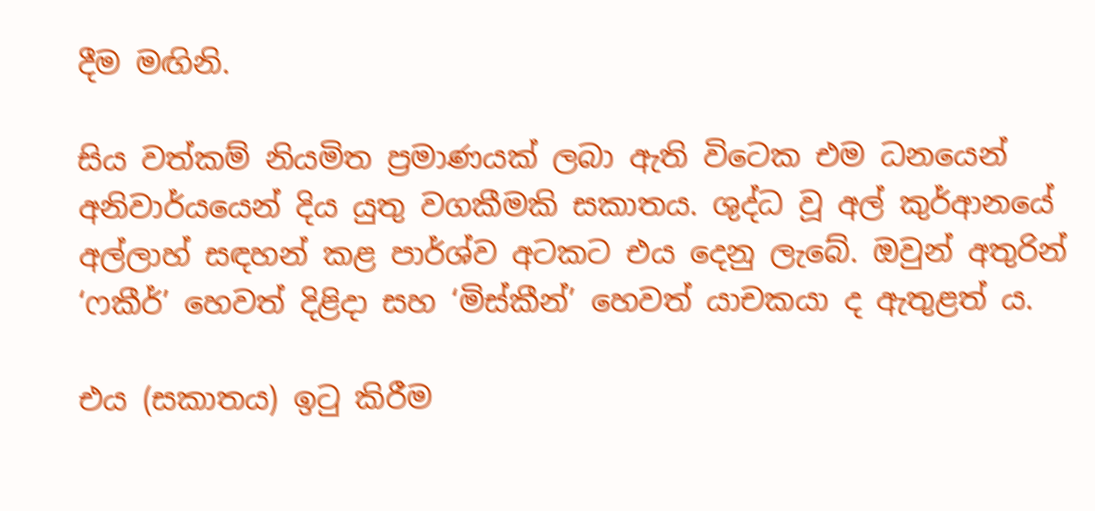දීම මඟිනි.

සිය වත්කම් නියමිත ප්‍රමාණයක් ලබා ඇති විටෙක එම ධනයෙන් අනිවාර්යයෙන් දිය යුතු වගකීමකි සකාතය. ශුද්ධ වූ අල් කුර්ආනයේ අල්ලාහ් සඳහන් කළ පාර්ශ්ව අටකට එය දෙනු ලැබේ. ඔවුන් අතුරින් ‘ෆකීර්’ හෙවත් දිළිදා සහ ‘මිස්කීන්’ හෙවත් යාචකයා ද ඇතුළත් ය.

එය (සකාතය) ඉටු කිරීම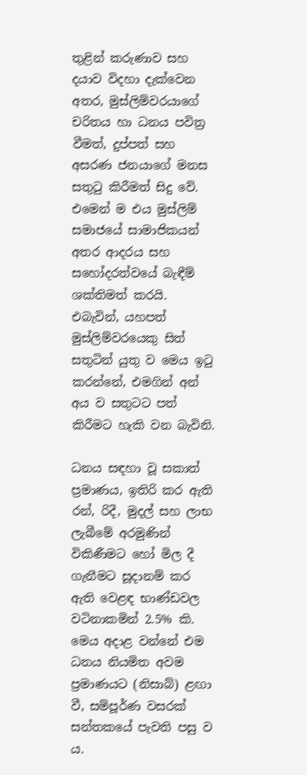තුළින් කරුණාව සහ දයාව විදහා දැක්වෙන අතර, මුස්ලිම්වරයාගේ චරිතය හා ධනය පවිත්‍ර වීමත්, දුප්පත් සහ අසරණ ජනයාගේ මනස සතුටු කිරීමත් සිදු වේ. එමෙන් ම එය මුස්ලිම් සමාජයේ සාමාජිකයන් අතර ආදරය සහ සහෝදරත්වයේ බැඳීම් ශක්තිමත් කරයි. එබැවින්, යහපත් මුස්ලිම්වරයෙකු සිත් සතුටින් යුතු ව මෙය ඉටු කරන්නේ, එමගින් අන් අය ව සතුටට පත් කිරීමට හැකි වන බැවිනි.

ධනය සඳහා වූ සකාත් ප්‍රමාණය, ඉතිරි කර ඇති රන්, රිදී, මුදල් සහ ලාභ ලැබීමේ අරමුණින් විකිණීමට හෝ මිල දී ගැනීමට සූදානම් කර ඇති වෙළඳ භාණ්ඩවල වටිනාකමින් 2.5% කි. මෙය අදාළ වන්නේ එම ධනය නියමිත අවම ප්‍රමාණයට (නිසාබ්) ළඟා වී, සම්පූර්ණ වසරක් සන්තකයේ පැවති පසු ව ය.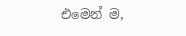එමෙන් ම,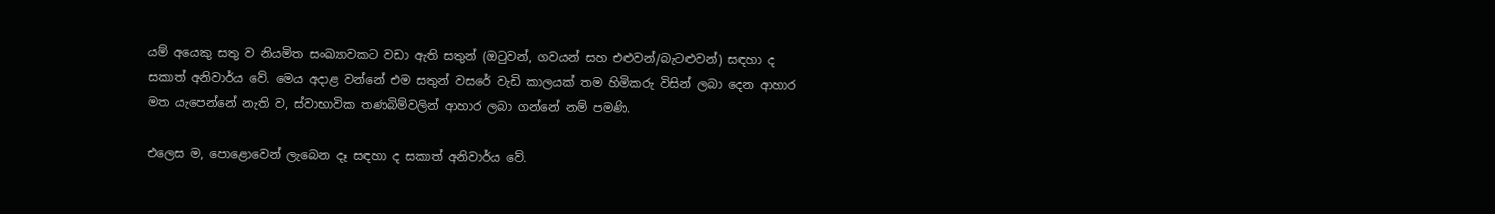යම් අයෙකු සතු ව නියමිත සංඛ්‍යාවකට වඩා ඇති සතුන් (ඔටුවන්, ගවයන් සහ එළුවන්/බැටළුවන්) සඳහා ද සකාත් අනිවාර්ය වේ. මෙය අදාළ වන්නේ එම සතුන් වසරේ වැඩි කාලයක් තම හිමිකරු විසින් ලබා දෙන ආහාර මත යැපෙන්නේ නැති ව, ස්වාභාවික තණබිම්වලින් ආහාර ලබා ගන්නේ නම් පමණි.

එලෙස ම, පොළොවෙන් ලැබෙන දෑ සඳහා ද සකාත් අනිවාර්ය වේ.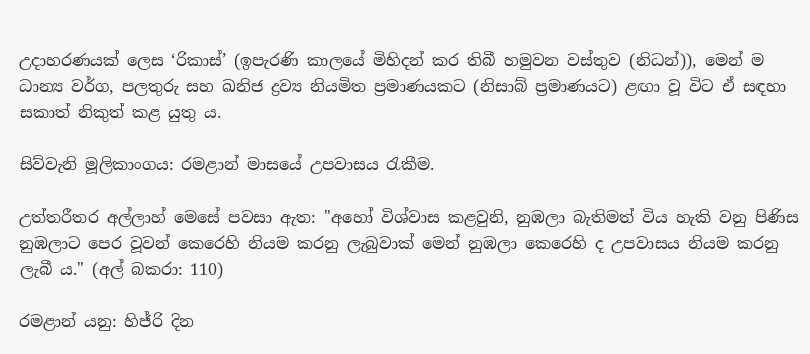උදාහරණයක් ලෙස ‘රිකාස්’ (ඉපැරණි කාලයේ මිහිදන් කර තිබී හමුවන වස්තුව (නිධන්)), මෙන් ම ධාන්‍ය වර්ග, පලතුරු සහ ඛනිජ ද්‍රව්‍ය නියමිත ප්‍රමාණයකට (නිසාබ් ප්‍රමාණයට) ළඟා වූ විට ඒ සඳහා සකාත් නිකුත් කළ යුතු ය.

සිව්වැනි මූලිකාංගය: රමළාන් මාසයේ උපවාසය රැකීම.

උත්තරීතර අල්ලාහ් මෙසේ පවසා ඇත: "අහෝ විශ්වාස කළවුනි, නුඹලා බැතිමත් විය හැකි වනු පිණිස නුඹලාට පෙර වූවන් කෙරෙහි නියම කරනු ලැබුවාක් මෙන් නුඹලා කෙරෙහි ද උපවාසය නියම කරනු ලැබී ය." (අල් බකරා: 110)

රමළාන් යනු: හිජ්රි දින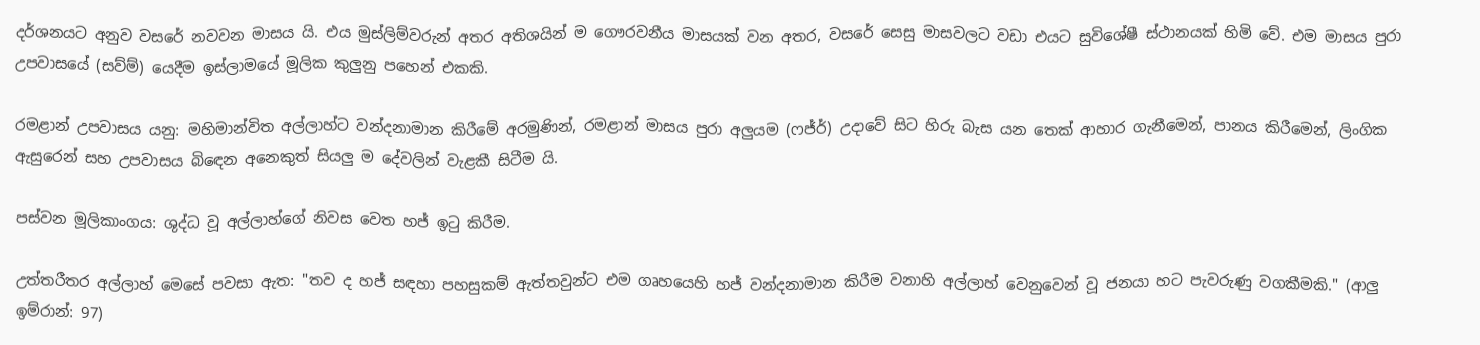දර්ශනයට අනුව වසරේ නවවන මාසය යි. එය මුස්ලිම්වරුන් අතර අතිශයින් ම ගෞරවනීය මාසයක් වන අතර, වසරේ සෙසු මාසවලට වඩා එයට සුවිශේෂී ස්ථානයක් හිමි වේ. එම මාසය පුරා උපවාසයේ (සව්ම්) යෙදීම ඉස්ලාමයේ මූලික කුලුනු පහෙන් එකකි.

රමළාන් උපවාසය යනු: මහිමාන්විත අල්ලාහ්ට වන්දනාමාන කිරීමේ අරමුණින්, රමළාන් මාසය පුරා අලුයම (ෆජ්ර්) උදාවේ සිට හිරු බැස යන තෙක් ආහාර ගැනීමෙන්, පානය කිරීමෙන්, ලිංගික ඇසුරෙන් සහ උපවාසය බිඳෙන අනෙකුත් සියලු ම දේවලින් වැළකී සිටීම යි.

පස්වන මූලිකාංගය: ශුද්ධ වූ අල්ලාහ්ගේ නිවස වෙත හජ් ඉටු කිරීම.

උත්තරීතර අල්ලාහ් මෙසේ පවසා ඇත: "තව ද හජ් සඳහා පහසුකම් ඇත්තවුන්ට එම ගෘහයෙහි හජ් වන්දනාමාන කිරීම වනාහි අල්ලාහ් වෙනුවෙන් වූ ජනයා හට පැවරුණු වගකීමකි." (ආලු ඉම්රාන්: 97)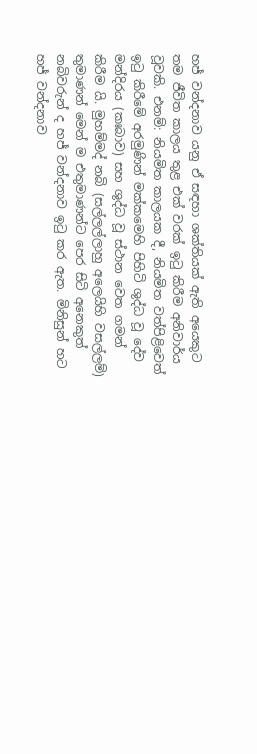හජ් වන්දනාව යනු ඒ සඳහා ශක්තියක් ඇති අයෙකුට තම ජීවිත කාලය තුළ එක් වරක් ඉටු කිරීම අනිවාර්ය වූවකි. එනම්: නියමිත කාලයක දී, නියමිත වත්පිළිවෙත් ඉටු කිරීමේ අරමුණින් මක්කමෙහි පිහිටි ශුද්ධ වූ දේව මන්දිරය (කඃබාව) සහ ශුද්ධ වූ ස්ථාන වෙත ගමන් කිරීම යි. මුහම්මද් නබි (සල්ලල්ලාහු අලෙයිහි වසල්ලම්) තුමාණන් මෙන් ම එතුමාණන්ට පෙර සිටි අනෙකුත් නබිවරුන් ද හජ් වන්දනාව ඉටු කර ඇත. මිනිසුන් හට හජ් වන්දනාව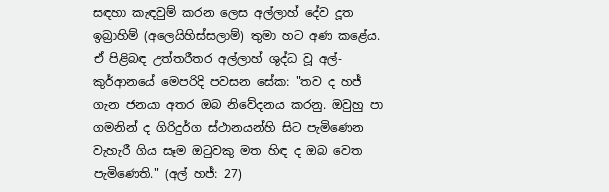සඳහා කැඳවුම් කරන ලෙස අල්ලාහ් දේව දූත ඉබ්‍රාහිම් (අලෙයිහිස්සලාම්) තුමා හට අණ කළේය. ඒ පිළිබඳ උත්තරීතර අල්ලාහ් ශුද්ධ වූ අල්-කුර්ආනයේ මෙපරිදි පවසන සේක: "තව ද හජ් ගැන ජනයා අතර ඔබ නිවේදනය කරනු. ඔවුහු පා ගමනින් ද ගිරිදුර්ග ස්ථානයන්හි සිට පැමිණෙන වැහැරී ගිය සෑම ඔටුවකු මත හිඳ ද ඔබ වෙත පැමිණෙති." (අල් හජ්: 27)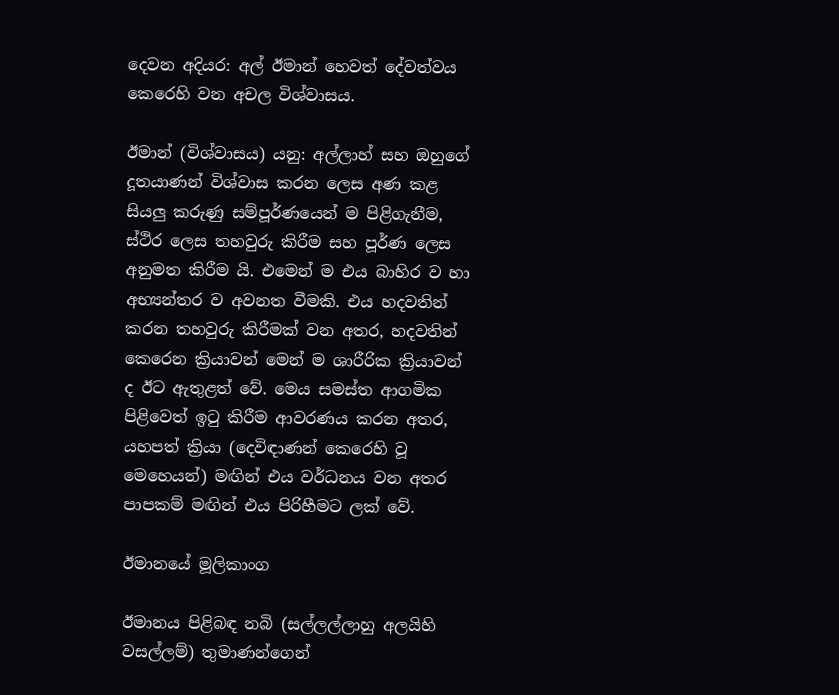දෙවන අදියර: අල් ඊමාන් හෙවත් දේවත්වය කෙරෙහි වන අචල විශ්වාසය.

ඊමාන් (විශ්වාසය) යනු: අල්ලාහ් සහ ඔහුගේ දූතයාණන් විශ්වාස කරන ලෙස අණ කළ සියලු කරුණු සම්පූර්ණයෙන් ම පිළිගැනීම, ස්ථිර ලෙස තහවුරු කිරීම සහ පූර්ණ ලෙස අනුමත කිරීම යි. එමෙන් ම එය බාහිර ව හා අභ්‍යන්තර ව අවනත වීමකි. එය හදවතින් කරන තහවුරු කිරීමක් වන අතර, හදවතින් කෙරෙන ක්‍රියාවන් මෙන් ම ශාරීරික ක්‍රියාවන් ද ඊට ඇතුළත් වේ. මෙය සමස්ත ආගමික පිළිවෙත් ඉටු කිරීම ආවරණය කරන අතර, යහපත් ක්‍රියා (දෙවිඳාණන් කෙරෙහි වූ මෙහෙයන්) මඟින් එය වර්ධනය වන අතර පාපකම් මඟින් එය පිරිහීමට ලක් වේ.

ඊමානයේ මූලිකාංග

ඊමානය පිළිබඳ නබි (සල්ලල්ලාහු අලයිහි වසල්ලම්) තුමාණන්ගෙන්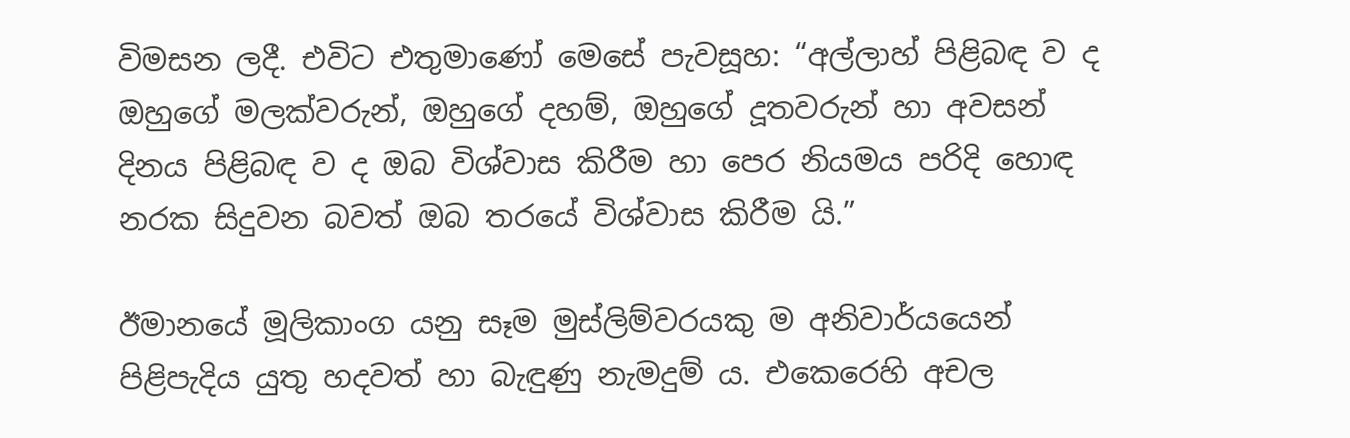විමසන ලදී. එවිට එතුමාණෝ මෙසේ පැවසූහ: “අල්ලාහ් පිළිබඳ ව ද ඔහුගේ මලක්වරුන්, ඔහුගේ දහම්, ඔහුගේ දූතවරුන් හා අවසන් දිනය පිළිබඳ ව ද ඔබ විශ්වාස කිරීම හා පෙර නියමය පරිදි හොඳ නරක සිදුවන බවත් ඔබ තරයේ විශ්වාස කිරීම යි.”

ඊමානයේ මූලිකාංග යනු සෑම මුස්ලිම්වරයකු ම අනිවාර්යයෙන් පිළිපැදිය යුතු හදවත් හා බැඳුණු නැමදුම් ය. එකෙරෙහි අචල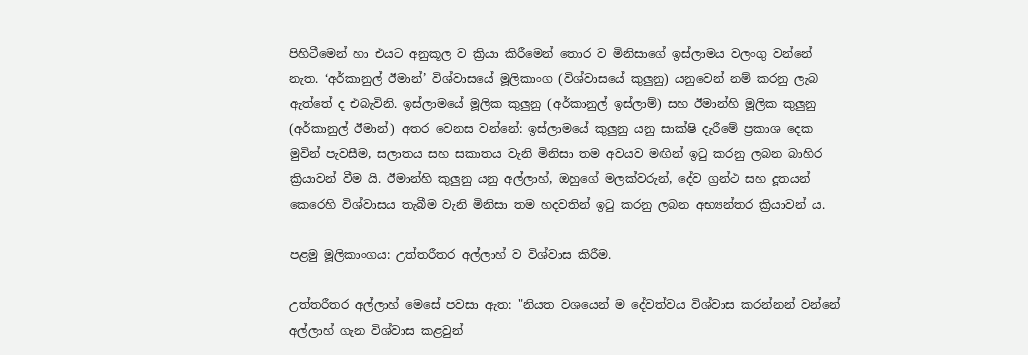පිහිටීමෙන් හා එයට අනුකූල ව ක්‍රියා කිරීමෙන් තොර ව මිනිසාගේ ඉස්ලාමය වලංගු වන්නේ නැත. ‘අර්කානුල් ඊමාන්’ විශ්වාසයේ මූලිකාංග (විශ්වාසයේ කුලුනු) යනුවෙන් නම් කරනු ලැබ ඇත්තේ ද එබැවිනි. ඉස්ලාමයේ මූලික කුලුනු (අර්කානුල් ඉස්ලාම්) සහ ඊමාන්හි මූලික කුලුනු (අර්කානුල් ඊමාන්) අතර වෙනස වන්නේ: ඉස්ලාමයේ කුලුනු යනු සාක්ෂි දැරීමේ ප්‍රකාශ දෙක මුවින් පැවසීම, සලාතය සහ සකාතය වැනි මිනිසා තම අවයව මඟින් ඉටු කරනු ලබන බාහිර ක්‍රියාවන් වීම යි. ඊමාන්හි කුලුනු යනු අල්ලාහ්, ඔහුගේ මලක්වරුන්, දේව ග්‍රන්ථ සහ දූතයන් කෙරෙහි විශ්වාසය තැබීම වැනි මිනිසා තම හදවතින් ඉටු කරනු ලබන අභ්‍යන්තර ක්‍රියාවන් ය.

පළමු මූලිකාංගය: උත්තරීතර අල්ලාහ් ව විශ්වාස කිරීම.

උත්තරීතර අල්ලාහ් මෙසේ පවසා ඇත: "නියත වශයෙන් ම දේවත්වය විශ්වාස කරන්නන් වන්නේ අල්ලාහ් ගැන විශ්වාස කළවුන්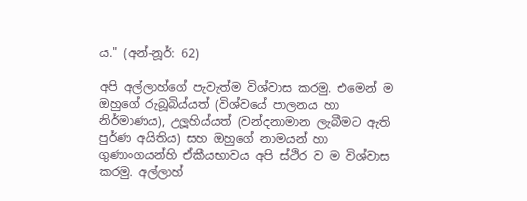ය." (අන්-නූර්: 62)

අපි අල්ලාහ්ගේ පැවැත්ම විශ්වාස කරමු. එමෙන් ම ඔහුගේ රුබූබිය්යත් (විශ්වයේ පාලනය හා නිර්මාණය), උලූහිය්යත් (වන්දනාමාන ලැබීමට ඇති පුර්ණ අයිතිය) සහ ඔහුගේ නාමයන් හා ගුණාංගයන්හි ඒකීයභාවය අපි ස්ථිර ව ම විශ්වාස කරමු. අල්ලාහ්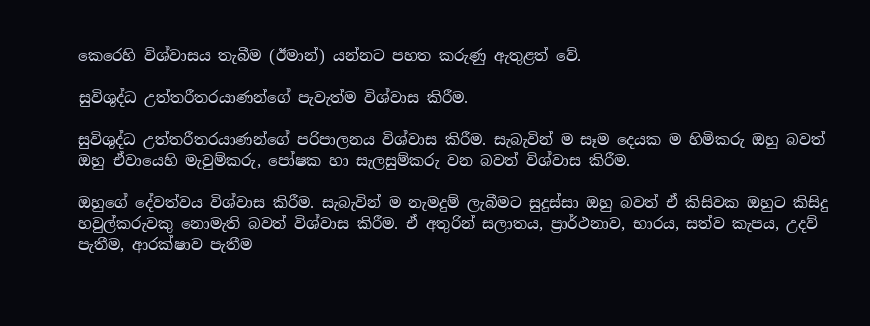කෙරෙහි විශ්වාසය තැබීම (ඊමාන්) යන්නට පහත කරුණු ඇතුළත් වේ.

සුවිශුද්ධ උත්තරීතරයාණන්ගේ පැවැත්ම විශ්වාස කිරීම.

සුවිශුද්ධ උත්තරීතරයාණන්ගේ පරිපාලනය විශ්වාස කිරීම. සැබැවින් ම සෑම දෙයක ම හිමිකරු ඔහු බවත් ඔහු ඒවායෙහි මැවුම්කරු, පෝෂක හා සැලසුම්කරු වන බවත් විශ්වාස කිරීම.

ඔහුගේ දේවත්වය විශ්වාස කිරීම. සැබැවින් ම නැමදුම් ලැබීමට සුදුස්සා ඔහු බවත් ඒ කිසිවක ඔහුට කිසිදු හවුල්කරුවකු නොමැති බවත් විශ්වාස කිරීම. ඒ අතුරින් සලාතය, ප්‍රාර්ථනාව, භාරය, සත්ව කැපය, උදව් පැතීම, ආරක්ෂාව පැතීම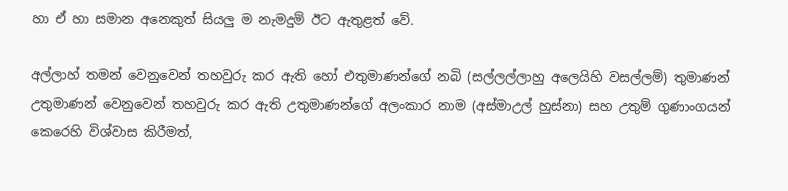හා ඒ හා සමාන අනෙකුත් සියලු ම නැමදුම් ඊට ඇතුළත් වේ.

අල්ලාහ් තමන් වෙනුවෙන් තහවුරු කර ඇති හෝ එතුමාණන්ගේ නබි (සල්ලල්ලාහු අලෙයිහි වසල්ලම්) තුමාණන් උතුමාණන් වෙනුවෙන් තහවුරු කර ඇති උතුමාණන්ගේ අලංකාර නාම (අස්මාඋල් හුස්නා) සහ උතුම් ගුණාංගයන් කෙරෙහි විශ්වාස කිරීමත්,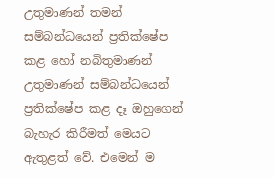උතුමාණන් තමන් සම්බන්ධයෙන් ප්‍රතික්ෂේප කළ හෝ නබිතුමාණන් උතුමාණන් සම්බන්ධයෙන් ප්‍රතික්ෂේප කළ දෑ ඔහුගෙන් බැහැර කිරීමත් මෙයට ඇතුළත් වේ. එමෙන් ම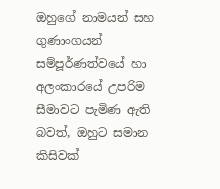ඔහුගේ නාමයන් සහ ගුණාංගයන් සම්පූර්ණත්වයේ හා අලංකාරයේ උපරිම සීමාවට පැමිණ ඇති බවත්, ඔහුට සමාන කිසිවක්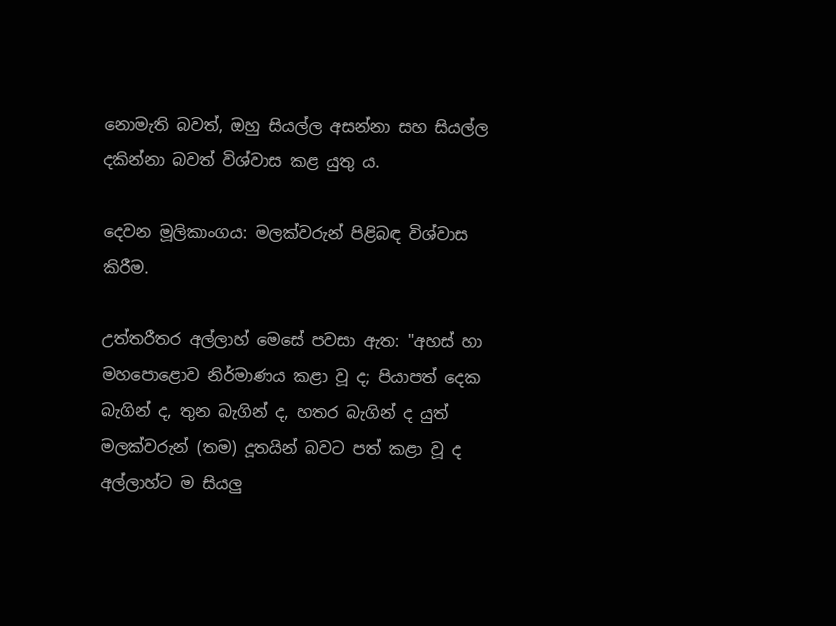නොමැති බවත්, ඔහු සියල්ල අසන්නා සහ සියල්ල දකින්නා බවත් විශ්වාස කළ යුතු ය.

දෙවන මූලිකාංගය: මලක්වරුන් පිළිබඳ විශ්වාස කිරීම.

උත්තරීතර අල්ලාහ් මෙසේ පවසා ඇත: "අහස් හා මහපොළොව නිර්මාණය කළා වූ ද; පියාපත් දෙක බැගින් ද, තුන බැගින් ද, හතර බැගින් ද යුත් මලක්වරුන් (තම) දූතයින් බවට පත් කළා වූ ද අල්ලාහ්ට ම සියලු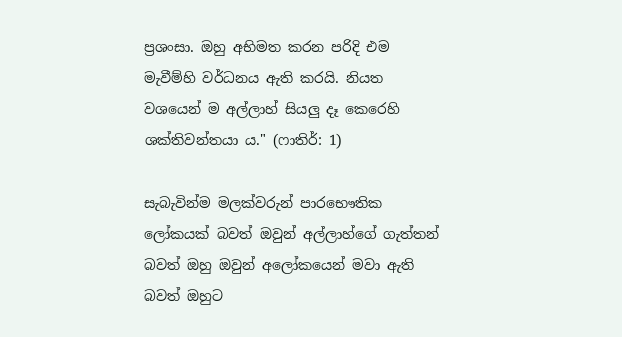ප්‍රශංසා. ඔහු අභිමත කරන පරිදි එම මැවීම්හි වර්ධනය ඇති කරයි. නියත වශයෙන් ම අල්ලාහ් සියලු දෑ කෙරෙහි ශක්තිවන්තයා ය." (ෆාතිර්: 1)

සැබැවින්ම මලක්වරුන් පාරභෞතික ලෝකයක් බවත් ඔවුන් අල්ලාහ්ගේ ගැත්තන් බවත් ඔහු ඔවුන් අලෝකයෙන් මවා ඇති බවත් ඔහුට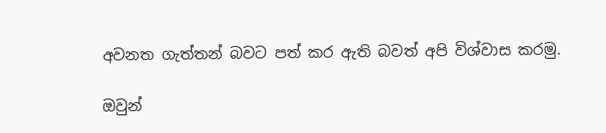අවනත ගැත්තන් බවට පත් කර ඇති බවත් අපි විශ්වාස කරමු.

ඔවුන්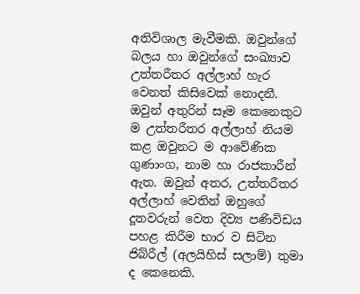අතිවිශාල මැවීමකි. ඔවුන්ගේ බලය හා ඔවුන්ගේ සංඛ්‍යාව උත්තරීතර අල්ලාහ් හැර වෙනත් කිසිවෙක් නොදනී. ඔවුන් අතුරින් සෑම කෙනෙකුට ම උත්තරීතර අල්ලාහ් නියම කළ ඔවුනට ම ආවේණික ගුණාංග, නාම හා රාජකාරීන් ඇත. ඔවුන් අතර, උත්තරීතර අල්ලාහ් වෙතින් ඔහුගේ දූතවරුන් වෙත දිව්‍ය පණිවිඩය පහළ කිරීම භාර ව සිටින ජිබ්රීල් (අලයිහිස් සලාම්) තුමා ද කෙනෙකි.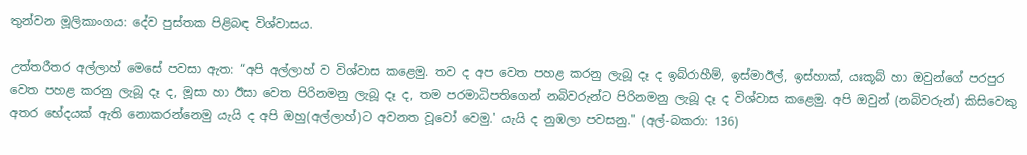තුන්වන මූලිකාංගය: දේව පුස්තක පිළිබඳ විශ්වාසය.

උත්තරීතර අල්ලාහ් මෙසේ පවසා ඇත: “අපි අල්ලාහ් ව විශ්වාස කළෙමු. තව ද අප වෙත පහළ කරනු ලැබූ දෑ ද ඉබ්රාහීම්, ඉස්මාඊල්, ඉස්හාක්, යඃකූබ් හා ඔවුන්ගේ පරපුර වෙත පහළ කරනු ලැබූ දෑ ද, මූසා හා ඊසා වෙත පිරිනමනු ලැබූ දෑ ද, තම පරමාධිපතිගෙන් නබිවරුන්ට පිරිනමනු ලැබූ දෑ ද විශ්වාස කළෙමු. අපි ඔවුන් (නබිවරුන්) කිසිවෙකු අතර භේදයක් ඇති නොකරන්නෙමු යැයි ද අපි ඔහු(අල්ලාහ්)ට අවනත වූවෝ වෙමු.' යැයි ද නුඹලා පවසනු." (අල්-බකරා: 136)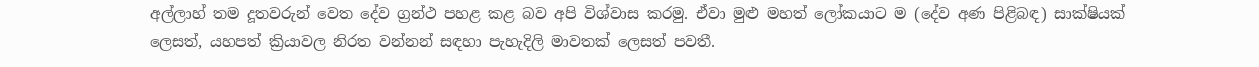අල්ලාහ් තම දූතවරුන් වෙත දේව ග්‍රන්ථ පහළ කළ බව අපි විශ්වාස කරමු. ඒවා මුළු මහත් ලෝකයාට ම (දේව අණ පිළිබඳ) සාක්ෂියක් ලෙසත්, යහපත් ක්‍රියාවල නිරත වන්නන් සඳහා පැහැදිලි මාවතක් ලෙසත් පවතී.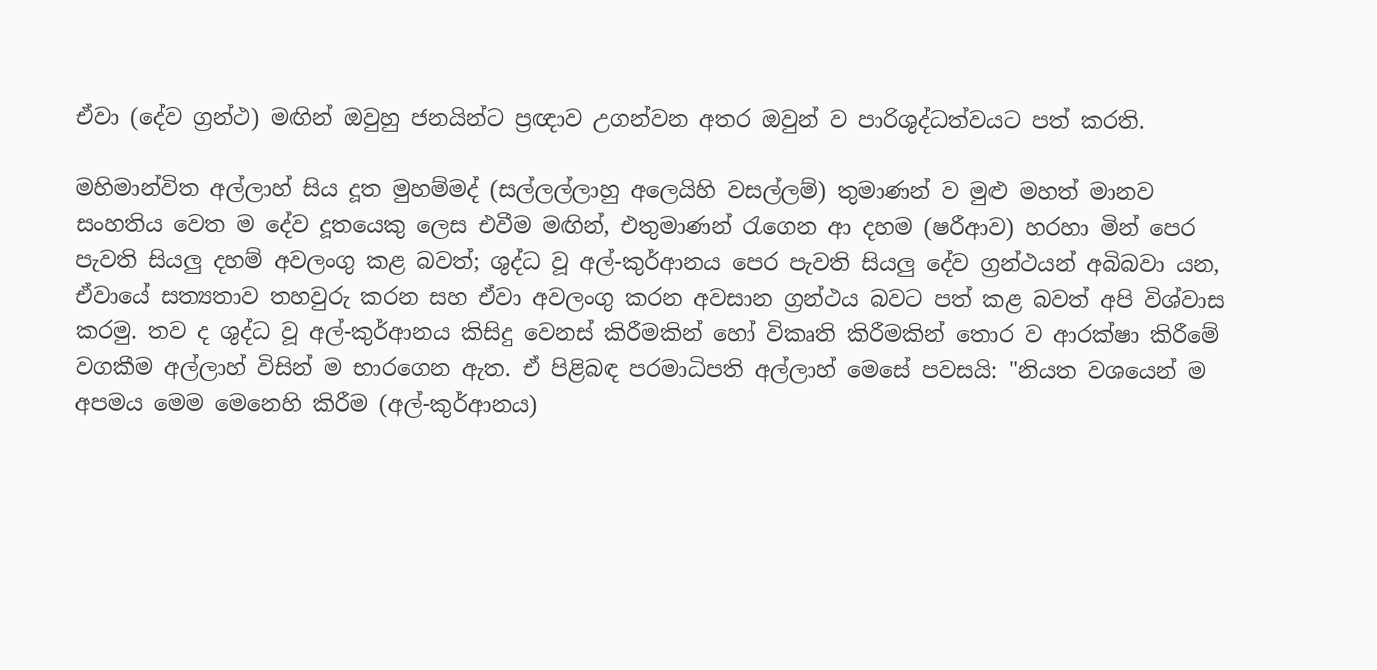ඒවා (දේව ග්‍රන්ථ) මඟින් ඔවුහු ජනයින්ට ප්‍රඥාව උගන්වන අතර ඔවුන් ව පාරිශුද්ධත්වයට පත් කරති.

මහිමාන්විත අල්ලාහ් සිය දූත මුහම්මද් (සල්ලල්ලාහු අලෙයිහි වසල්ලම්) තුමාණන් ව මුළු මහත් මානව සංහතිය වෙත ම දේව දූතයෙකු ලෙස එවීම මඟින්, එතුමාණන් රැගෙන ආ දහම (ෂරීආව) හරහා මින් පෙර පැවති සියලු දහම් අවලංගු කළ බවත්; ශුද්ධ වූ අල්-කුර්ආනය පෙර පැවති සියලු දේව ග්‍රන්ථයන් අබිබවා යන, ඒවායේ සත්‍යතාව තහවුරු කරන සහ ඒවා අවලංගු කරන අවසාන ග්‍රන්ථය බවට පත් කළ බවත් අපි විශ්වාස කරමු. තව ද ශුද්ධ වූ අල්-කුර්ආනය කිසිදු වෙනස් කිරීමකින් හෝ විකෘති කිරීමකින් තොර ව ආරක්ෂා කිරීමේ වගකීම අල්ලාහ් විසින් ම භාරගෙන ඇත. ඒ පිළිබඳ පරමාධිපති අල්ලාහ් මෙසේ පවසයි: "නියත වශයෙන් ම අපමය මෙම මෙනෙහි කිරීම (අල්-කුර්ආනය)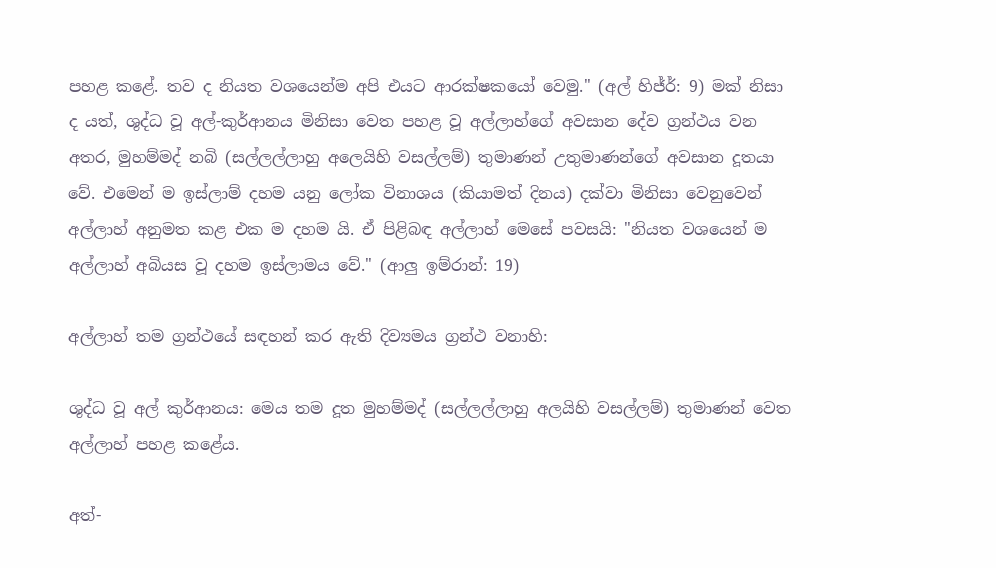පහළ කළේ. තව ද නියත වශයෙන්ම අපි එයට ආරක්ෂකයෝ වෙමු." (අල් හිජ්ර්: 9) මක් නිසා ද යත්, ශුද්ධ වූ අල්-කුර්ආනය මිනිසා වෙත පහළ වූ අල්ලාහ්ගේ අවසාන දේව ග්‍රන්ථය වන අතර, මුහම්මද් නබි (සල්ලල්ලාහු අලෙයිහි වසල්ලම්) තුමාණන් උතුමාණන්ගේ අවසාන දූතයා වේ. එමෙන් ම ඉස්ලාම් දහම යනු ලෝක විනාශය (කියාමත් දිනය) දක්වා මිනිසා වෙනුවෙන් අල්ලාහ් අනුමත කළ එක ම දහම යි. ඒ පිළිබඳ අල්ලාහ් මෙසේ පවසයි: "නියත වශයෙන් ම අල්ලාහ් අබියස වූ දහම ඉස්ලාමය වේ." (ආලු ඉම්රාන්: 19)

අල්ලාහ් තම ග්‍රන්ථයේ සඳහන් කර ඇති දිව්‍යමය ග්‍රන්ථ වනාහි:

ශුද්ධ වූ අල් කුර්ආනය: මෙය තම දූත මුහම්මද් (සල්ලල්ලාහු අලයිහි වසල්ලම්) තුමාණන් වෙත අල්ලාහ් පහළ කළේය.

අත්-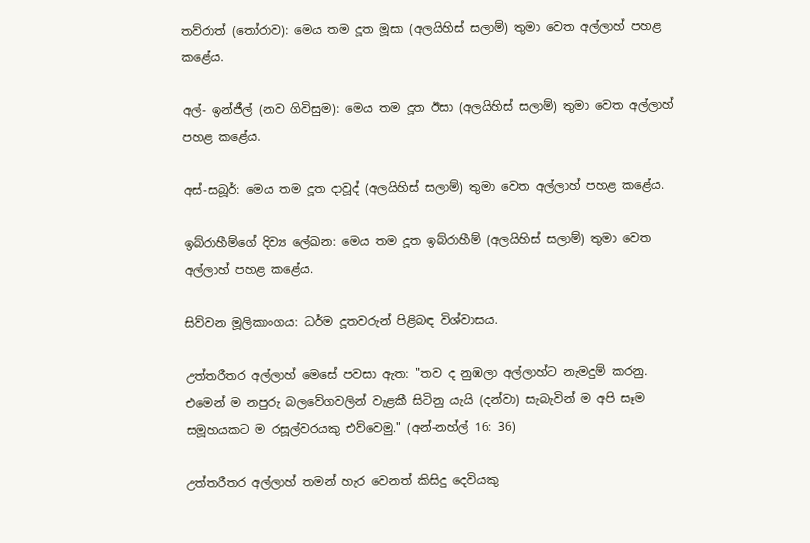තව්රාත් (තෝරාව): මෙය තම දූත මූසා (අලයිහිස් සලාම්) තුමා වෙත අල්ලාහ් පහළ කළේය.

අල්- ඉන්ජීල් (නව ගිවිසුම): මෙය තම දූත ඊසා (අලයිහිස් සලාම්) තුමා වෙත අල්ලාහ් පහළ කළේය.

අස්-සබූර්: මෙය තම දූත දාවූද් (අලයිහිස් සලාම්) තුමා වෙත අල්ලාහ් පහළ කළේය.

ඉබ්රාහීම්ගේ දිව්‍ය ලේඛන: මෙය තම දූත ඉබ්රාහීම් (අලයිහිස් සලාම්) තුමා වෙත අල්ලාහ් පහළ කළේය.

සිව්වන මූලිකාංගය: ධර්ම දූතවරුන් පිළිබඳ විශ්වාසය.

උත්තරීතර අල්ලාහ් මෙසේ පවසා ඇත: "තව ද නුඹලා අල්ලාහ්ට නැමදුම් කරනු. එමෙන් ම නපුරු බලවේගවලින් වැළකී සිටිනු යැයි (දන්වා) සැබැවින් ම අපි සෑම සමූහයකට ම රසූල්වරයකු එව්වෙමු." (අන්-නහ්ල් 16: 36)

උත්තරීතර අල්ලාහ් තමන් හැර වෙනත් කිසිදු දෙවියකු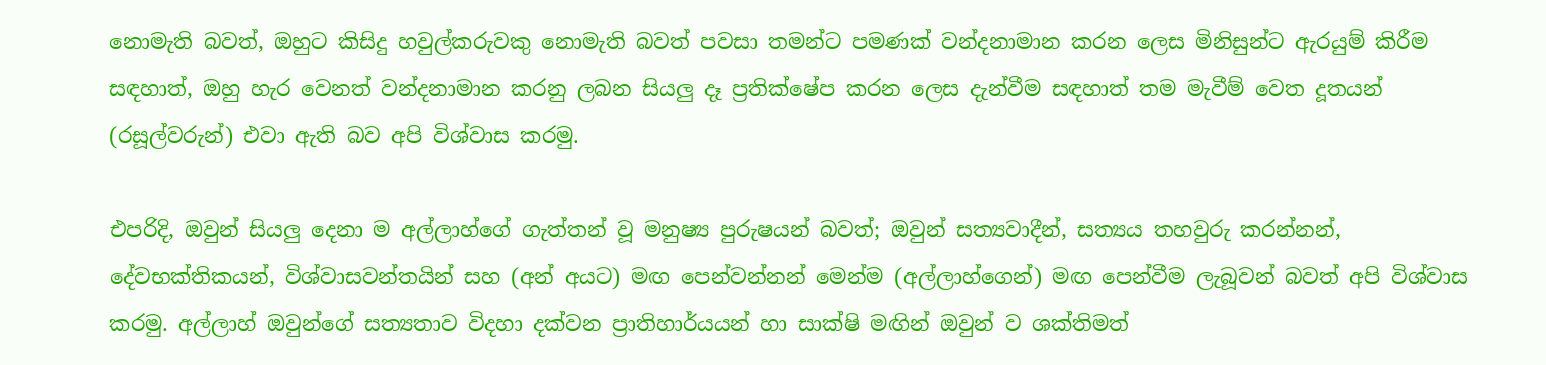නොමැති බවත්, ඔහුට කිසිදු හවුල්කරුවකු නොමැති බවත් පවසා තමන්ට පමණක් වන්දනාමාන කරන ලෙස මිනිසුන්ට ඇරයුම් කිරීම සඳහාත්, ඔහු හැර වෙනත් වන්දනාමාන කරනු ලබන සියලු දෑ ප්‍රතික්ෂේප කරන ලෙස දැන්වීම සඳහාත් තම මැවීම් වෙත දූතයන් (රසූල්වරුන්) එවා ඇති බව අපි විශ්වාස කරමු.

එපරිදි, ඔවුන් සියලු දෙනා ම අල්ලාහ්ගේ ගැත්තන් වූ මනුෂ්‍ය පුරුෂයන් බවත්; ඔවුන් සත්‍යවාදීන්, සත්‍යය තහවුරු කරන්නන්, දේවභක්තිකයන්, විශ්වාසවන්තයින් සහ (අන් අයට) මඟ පෙන්වන්නන් මෙන්ම (අල්ලාහ්ගෙන්) මඟ පෙන්වීම ලැබූවන් බවත් අපි විශ්වාස කරමු. අල්ලාහ් ඔවුන්ගේ සත්‍යතාව විදහා දක්වන ප්‍රාතිහාර්යයන් හා සාක්ෂි මඟින් ඔවුන් ව ශක්තිමත්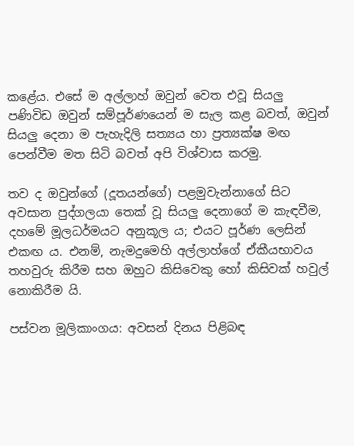කළේය. එසේ ම අල්ලාහ් ඔවුන් වෙත එවූ සියලු පණිවිඩ ඔවුන් සම්පූර්ණයෙන් ම සැල කළ බවත්, ඔවුන් සියලු දෙනා ම පැහැදිලි සත්‍යය හා ප්‍රත්‍යක්ෂ මඟ පෙන්වීම මත සිටි බවත් අපි විශ්වාස කරමු.

තව ද ඔවුන්ගේ (දූතයන්ගේ) පළමුවැන්නාගේ සිට අවසාන පුද්ගලයා තෙක් වූ සියලු දෙනාගේ ම කැඳවීම, දහමේ මූලධර්මයට අනුකූල ය; එයට පූර්ණ ලෙසින් එකඟ ය. එනම්, නැමදුමෙහි අල්ලාහ්ගේ ඒකීයභාවය තහවුරු කිරීම සහ ඔහුට කිසිවෙකු හෝ කිසිවක් හවුල් නොකිරීම යි.

පස්වන මූලිකාංගය: අවසන් දිනය පිළිබඳ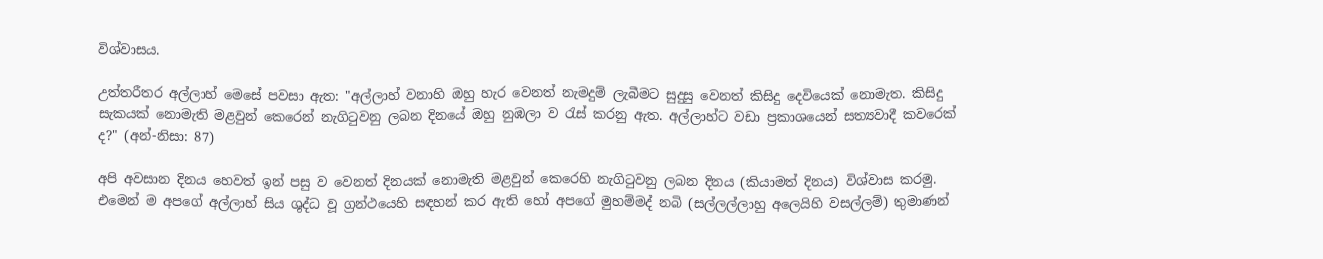විශ්වාසය.

උත්තරීතර අල්ලාහ් මෙසේ පවසා ඇත: "අල්ලාහ් වනාහි ඔහු හැර වෙනත් නැමදුම් ලැබීමට සුදුසු වෙනත් කිසිදු දෙවියෙක් නොමැත. කිසිදු සැකයක් නොමැති මළවුන් කෙරෙන් නැගිටුවනු ලබන දිනයේ ඔහු නුඹලා ව රැස් කරනු ඇත. අල්ලාහ්ට වඩා ප්‍රකාශයෙන් සත්‍යවාදී කවරෙක් ද?" (අන්-නිසා: 87)

අපි අවසාන දිනය හෙවත් ඉන් පසු ව වෙනත් දිනයක් නොමැති මළවුන් කෙරෙහි නැගිටුවනු ලබන දිනය (කියාමත් දිනය) විශ්වාස කරමු. එමෙන් ම අපගේ අල්ලාහ් සිය ශුද්ධ වූ ග්‍රන්ථයෙහි සඳහන් කර ඇති හෝ අපගේ මුහම්මද් නබි (සල්ලල්ලාහු අලෙයිහි වසල්ලම්) තුමාණන්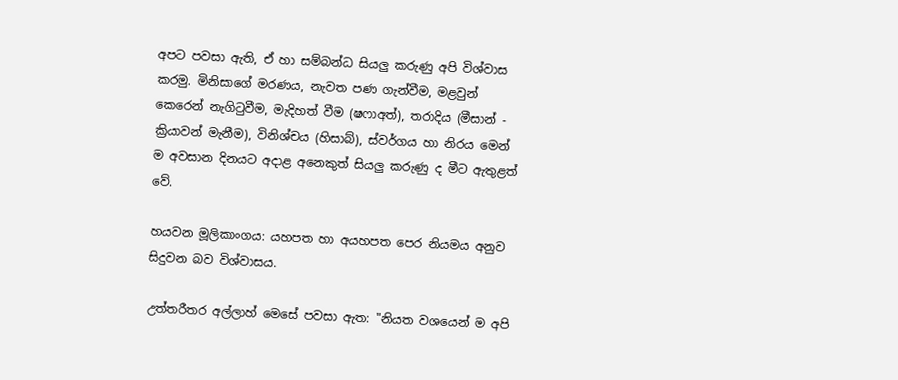අපට පවසා ඇති, ඒ හා සම්බන්ධ සියලු කරුණු අපි විශ්වාස කරමු. මිනිසාගේ මරණය, නැවත පණ ගැන්වීම, මළවුන් කෙරෙන් නැගිටුවීම, මැදිහත් වීම (ෂෆාඅත්), තරාදිය (මීසාන් - ක්‍රියාවන් මැනීම), විනිශ්චය (හිසාබ්), ස්වර්ගය හා නිරය මෙන් ම අවසාන දිනයට අදාළ අනෙකුත් සියලු කරුණු ද මීට ඇතුළත් වේ.

හයවන මූලිකාංගය: යහපත හා අයහපත පෙර නියමය අනුව සිදුවන බව විශ්වාසය.

උත්තරීතර අල්ලාහ් මෙසේ පවසා ඇත: "නියත වශයෙන් ම අපි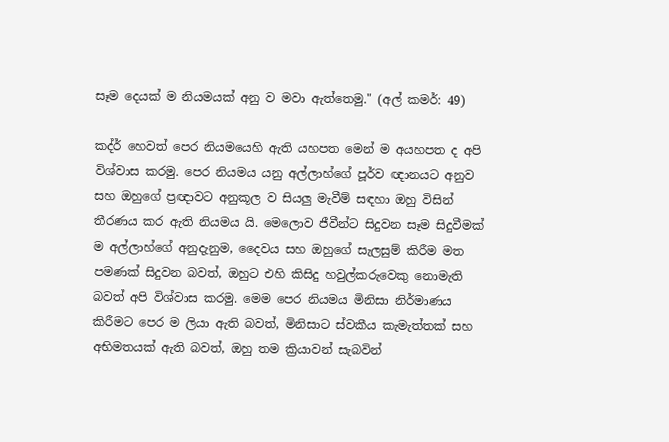සෑම දෙයක් ම නියමයක් අනු ව මවා ඇත්තෙමු." (අල් කමර්: 49)

කද්ර් හෙවත් පෙර නියමයෙහි ඇති යහපත මෙන් ම අයහපත ද අපි විශ්වාස කරමු. පෙර නියමය යනු අල්ලාහ්ගේ පූර්ව ඥානයට අනුව සහ ඔහුගේ ප්‍රඥාවට අනුකූල ව සියලු මැවීම් සඳහා ඔහු විසින් තීරණය කර ඇති නියමය යි. මෙලොව ජීවීන්ට සිදුවන සෑම සිදුවීමක් ම අල්ලාහ්ගේ අනුදැනුම, දෛවය සහ ඔහුගේ සැලසුම් කිරීම මත පමණක් සිදුවන බවත්, ඔහුට එහි කිසිදු හවුල්කරුවෙකු නොමැති බවත් අපි විශ්වාස කරමු. මෙම පෙර නියමය මිනිසා නිර්මාණය කිරීමට පෙර ම ලියා ඇති බවත්, මිනිසාට ස්වකීය කැමැත්තක් සහ අභිමතයක් ඇති බවත්, ඔහු තම ක්‍රියාවන් සැබවින්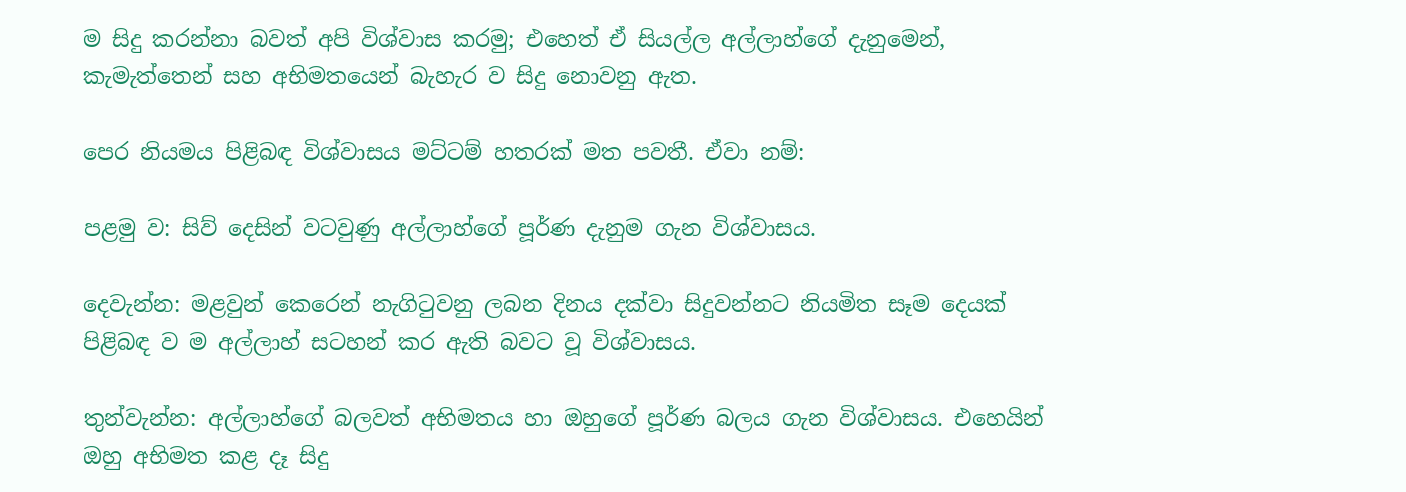ම සිදු කරන්නා බවත් අපි විශ්වාස කරමු; එහෙත් ඒ සියල්ල අල්ලාහ්ගේ දැනුමෙන්, කැමැත්තෙන් සහ අභිමතයෙන් බැහැර ව සිදු නොවනු ඇත.

පෙර නියමය පිළිබඳ විශ්වාසය මට්ටම් හතරක් මත පවතී. ඒවා නම්:

පළමු ව: සිව් දෙසින් වටවුණු අල්ලාහ්ගේ පූර්ණ දැනුම ගැන විශ්වාසය.

දෙවැන්න: මළවුන් කෙරෙන් නැගිටුවනු ලබන දිනය දක්වා සිදුවන්නට නියමිත සෑම දෙයක් පිළිබඳ ව ම අල්ලාහ් සටහන් කර ඇති බවට වූ විශ්වාසය.

තුන්වැන්න: අල්ලාහ්ගේ බලවත් අභිමතය හා ඔහුගේ පූර්ණ බලය ගැන විශ්වාසය. එහෙයින් ඔහු අභිමත කළ දෑ සිදු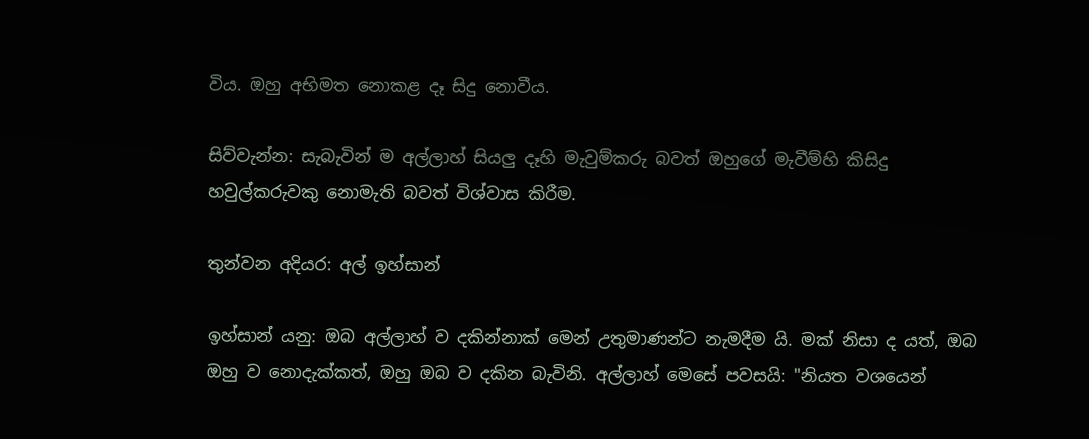විය. ඔහු අභිමත නොකළ දෑ සිදු නොවීය.

සිව්වැන්න: සැබැවින් ම අල්ලාහ් සියලු දෑහි මැවුම්කරු බවත් ඔහුගේ මැවීම්හි කිසිදු හවුල්කරුවකු නොමැති බවත් විශ්වාස කිරීම.

තුන්වන අදියර: අල් ඉහ්සාන්

ඉහ්සාන් යනු: ඔබ අල්ලාහ් ව දකින්නාක් මෙන් උතුමාණන්ට නැමදීම යි. මක් නිසා ද යත්, ඔබ ඔහු ව නොදැක්කත්, ඔහු ඔබ ව දකින බැවිනි. අල්ලාහ් මෙසේ පවසයි: "නියත වශයෙන්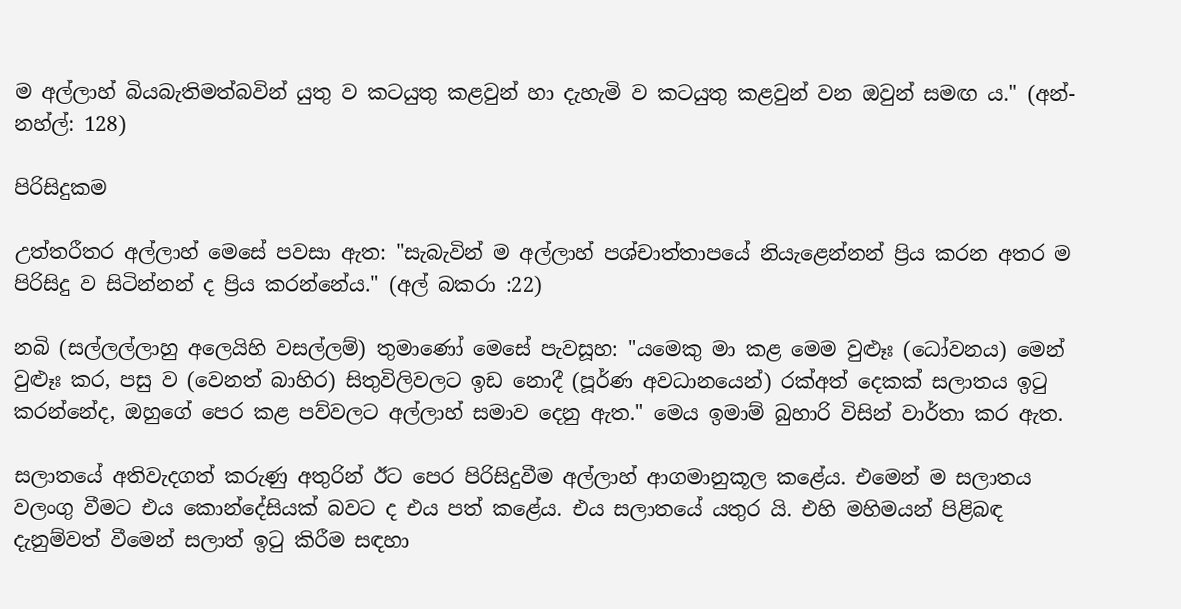ම අල්ලාහ් බියබැතිමත්බවින් යුතු ව කටයුතු කළවුන් හා දැහැමි ව කටයුතු කළවුන් වන ඔවුන් සමඟ ය." (අන්-නහ්ල්: 128)

පිරිසිදුකම

උත්තරීතර අල්ලාහ් මෙසේ පවසා ඇත: "සැබැවින් ම අල්ලාහ් පශ්චාත්තාපයේ නියැළෙන්නන් ප්‍රිය කරන අතර ම පිරිසිදු ව සිටින්නන් ද ප්‍රිය කරන්නේය." (අල් බකරා :22)

නබි (සල්ලල්ලාහු අලෙයිහි වසල්ලම්) තුමාණෝ මෙසේ පැවසූහ: "යමෙකු මා කළ මෙම වුළූඃ (ධෝවනය) මෙන් වුළූඃ කර, පසු ව (වෙනත් බාහිර) සිතුවිලිවලට ඉඩ නොදී (පූර්ණ අවධානයෙන්) රක්අත් දෙකක් සලාතය ඉටු කරන්නේද, ඔහුගේ පෙර කළ පව්වලට අල්ලාහ් සමාව දෙනු ඇත." මෙය ඉමාම් බුහාරි විසින් වාර්තා කර ඇත.

සලාතයේ අතිවැදගත් කරුණු අතුරින් ඊට පෙර පිරිසිදුවීම අල්ලාහ් ආගමානුකූල කළේය. එමෙන් ම සලාතය වලංගු වීමට එය කොන්දේසියක් බවට ද එය පත් කළේය. එය සලාතයේ යතුර යි. එහි මහිමයන් පිළිබඳ දැනුම්වත් වීමෙන් සලාත් ඉටු කිරීම සඳහා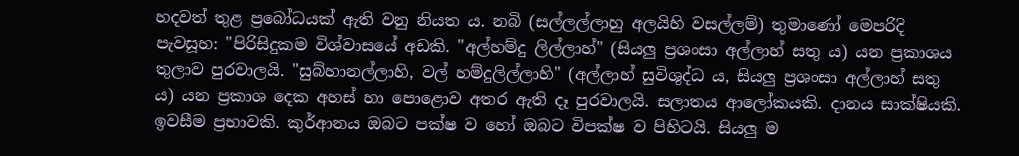හදවත් තුළ ප්‍රබෝධයක් ඇති වනු නියත ය. නබි (සල්ලල්ලාහු අලයිහි වසල්ලම්) තුමාණෝ මෙපරිදි පැවසූහ: "පිරිසිදුකම විශ්වාසයේ අඩකි. "අල්හම්දු ලිල්ලාහ්" (සියලු ප්‍රශංසා අල්ලාහ් සතු ය) යන ප්‍රකාශය තුලාව පුරවාලයි. "සුබ්හානල්ලාහි, වල් හම්දුලිල්ලාහි" (අල්ලාහ් සුවිශුද්ධ ය, සියලු ප්‍රශංසා අල්ලාහ් සතු ය) යන ප්‍රකාශ දෙක අහස් හා පොළොව අතර ඇති දෑ පුරවාලයි. සලාතය ආලෝකයකි. දානය සාක්ෂියකි. ඉවසීම ප්‍රභාවකි. කුර්ආනය ඔබට පක්ෂ ව හෝ ඔබට විපක්ෂ ව පිහිටයි. සියලු ම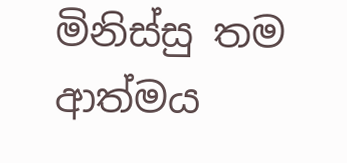මිනිස්සු තම ආත්මය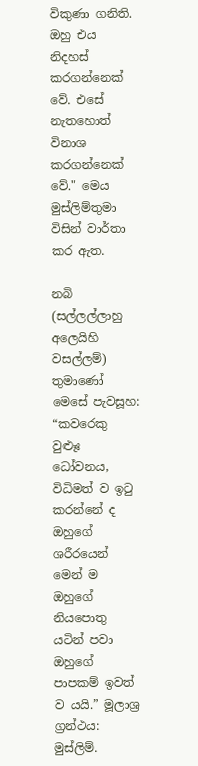විකුණා ගනිති. ඔහු එය නිදහස් කරගන්නෙක් වේ. එසේ නැතහොත් විනාශ කරගන්නෙක් වේ." මෙය මුස්ලිම්තුමා විසින් වාර්තා කර ඇත.

නබි (සල්ලල්ලාහු අලෙයිහි වසල්ලම්) තුමාණෝ මෙසේ පැවසූහ: “කවරෙකු වුළූඃ ධෝවනය, විධිමත් ව ඉටු කරන්නේ ද ඔහුගේ ශරීරයෙන් මෙන් ම ඔහුගේ නියපොතු යටින් පවා ඔහුගේ පාපකම් ඉවත් ව යයි.” මූලාශ්‍ර ග්‍රන්ථය: මුස්ලිම්.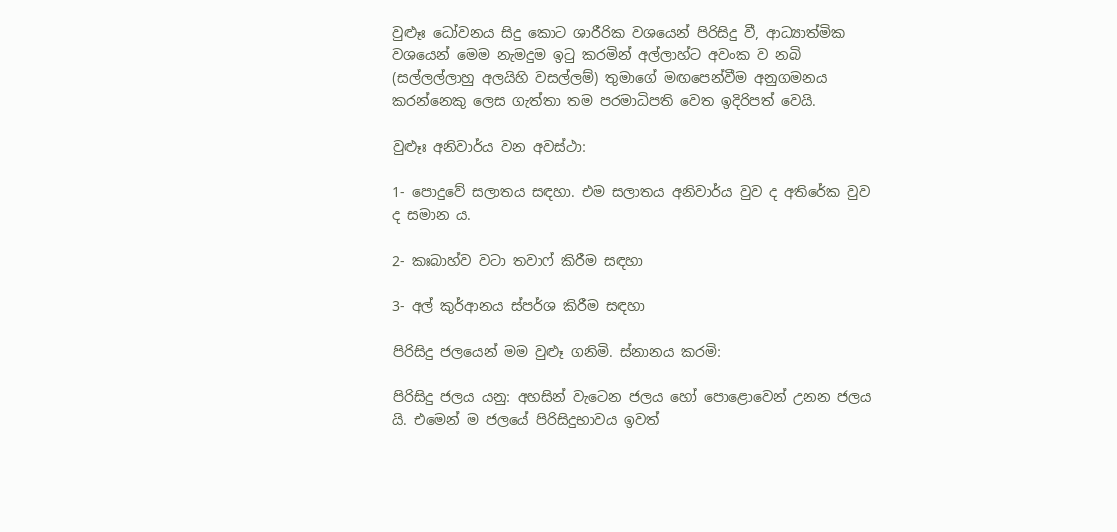වුළූඃ ධෝවනය සිදු කොට ශාරීරික වශයෙන් පිරිසිදු වී, ආධ්‍යාත්මික වශයෙන් මෙම නැමදුම ඉටු කරමින් අල්ලාහ්ට අවංක ව නබි (සල්ලල්ලාහු අලයිහි වසල්ලම්) තුමාගේ මඟපෙන්වීම අනුගමනය කරන්නෙකු ලෙස ගැත්තා තම පරමාධිපති වෙත ඉදිරිපත් වෙයි.

වුළූඃ අනිවාර්ය වන අවස්ථා:

1- පොදුවේ සලාතය සඳහා. එම සලාතය අනිවාර්ය වුව ද අතිරේක වුව ද සමාන ය.

2- කඃබාහ්ව වටා තවාෆ් කිරීම සඳහා

3- අල් කුර්ආනය ස්පර්ශ කිරීම සඳහා

පිරිසිදු ජලයෙන් මම වුළූ ගනිමි. ස්නානය කරමි:

පිරිසිදු ජලය යනු: අහසින් වැටෙන ජලය හෝ පොළොවෙන් උනන ජලය යි. එමෙන් ම ජලයේ පිරිසිදුභාවය ඉවත්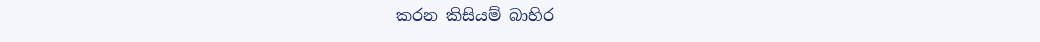කරන කිසියම් බාහිර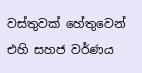වස්තුවක් හේතුවෙන් එහි සහජ වර්ණය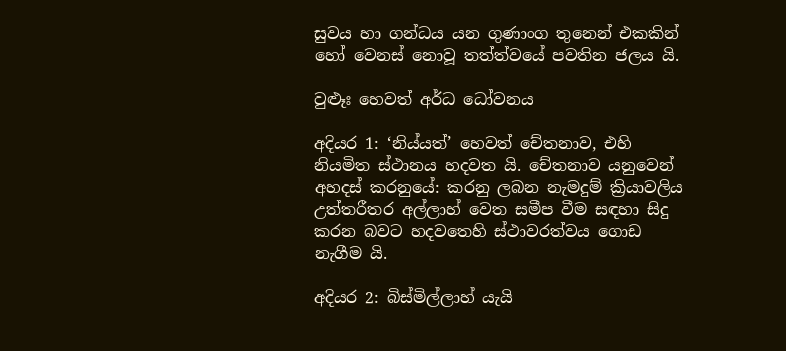සුවය හා ගන්ධය යන ගුණාංග තුනෙන් එකකින් හෝ වෙනස් නොවූ තත්ත්වයේ පවතින ජලය යි.

වුළූඃ හෙවත් අර්ධ ධෝවනය

අදියර 1: ‘නිය්යත්’ හෙවත් චේතනාව, එහි නියමිත ස්ථානය හදවත යි. චේතනාව යනුවෙන් අහදස් කරනුයේ: කරනු ලබන නැමදුම් ක්‍රියාවලිය උත්තරීතර අල්ලාහ් වෙත සමීප වීම සඳහා සිදු කරන බවට හදවතෙහි ස්ථාවරත්වය ගොඩ නැගීම යි.

අදියර 2: බිස්මිල්ලාහ් යැයි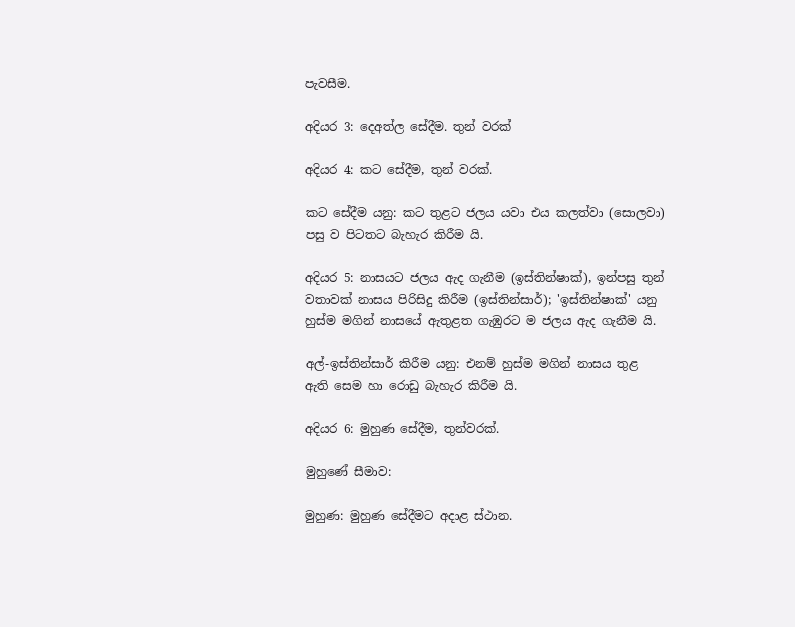පැවසීම.

අදියර 3: දෙඅත්ල සේදීම. තුන් වරක්

අදියර 4: කට සේදීම, තුන් වරක්.

කට සේදීම යනු: කට තුළට ජලය යවා එය කලත්වා (සොලවා) පසු ව පිටතට බැහැර කිරීම යි.

අදියර 5: නාසයට ජලය ඇද ගැනීම (ඉස්තින්ෂාක්), ඉන්පසු තුන් වතාවක් නාසය පිරිසිදු කිරීම (ඉස්තින්සාර්); 'ඉස්තින්ෂාක්' යනු හුස්ම මගින් නාසයේ ඇතුළත ගැඹුරට ම ජලය ඇද ගැනීම යි.

අල්-ඉස්තින්සාර් කිරීම යනු: එනම් හුස්ම මගින් නාසය තුළ ඇති සෙම හා රොඩු බැහැර කිරීම යි.

අදියර 6: මුහුණ සේදීම, තුන්වරක්.

මුහුණේ සීමාව:

මුහුණ: මුහුණ සේදීමට අදාළ ස්ථාන.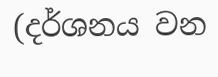(දර්ශනය වන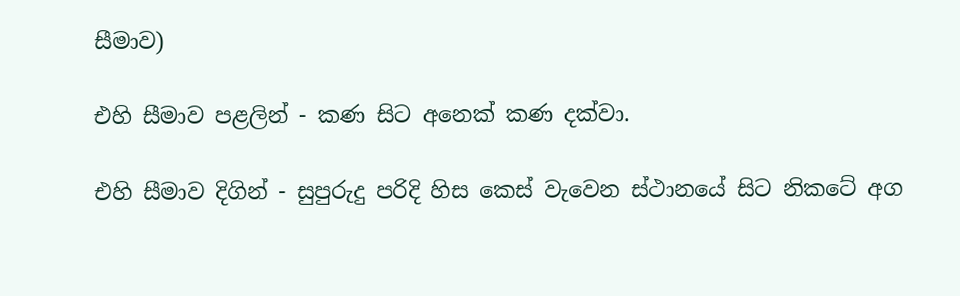සීමාව)

එහි සීමාව පළලින් - කණ සිට අනෙක් කණ දක්වා.

එහි සීමාව දිගින් - සුපුරුදු පරිදි හිස කෙස් වැවෙන ස්ථානයේ සිට නිකටේ අග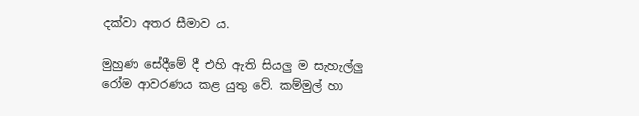දක්වා අතර සීමාව ය.

මුහුණ සේදීමේ දී එහි ඇති සියලු ම සැහැල්ලු රෝම ආවරණය කළ යුතු වේ. කම්මුල් හා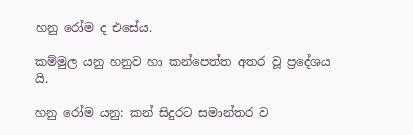හනු රෝම ද එසේය.

කම්මුල යනු හනුව හා කන්පෙත්ත අතර වූ ප්‍රදේශය යි.

හනු රෝම යනු: කන් සිදුරට සමාන්තර ව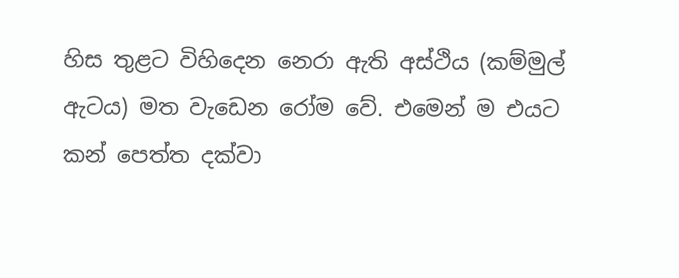හිස තුළට විහිදෙන නෙරා ඇති අස්ථිය (කම්මුල් ඇටය) මත වැඩෙන රෝම වේ. එමෙන් ම එයට කන් පෙත්ත දක්වා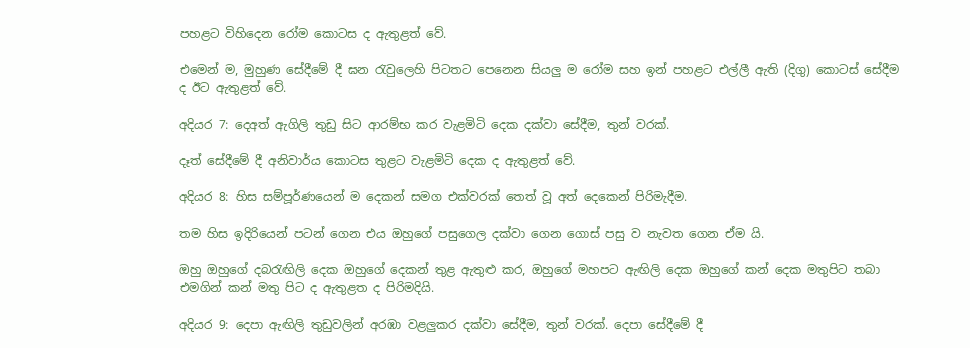පහළට විහිදෙන රෝම කොටස ද ඇතුළත් වේ.

එමෙන් ම, මුහුණ සේදීමේ දී ඝන රැවුලෙහි පිටතට පෙනෙන සියලු ම රෝම සහ ඉන් පහළට එල්ලී ඇති (දිගු) කොටස් සේදීම ද ඊට ඇතුළත් වේ.

අදියර 7: දෙඅත් ඇගිලි තුඩු සිට ආරම්භ කර වැළමිටි දෙක දක්වා සේදීම, තුන් වරක්.

දෑත් සේදීමේ දී අනිවාර්ය කොටස තුළට වැළමිටි දෙක ද ඇතුළත් වේ.

අදියර 8: හිස සම්පූර්ණයෙන් ම දෙකන් සමග එක්වරක් තෙත් වූ අත් දෙකෙන් පිරිමැදීම.

තම හිස ඉදිරියෙන් පටන් ගෙන එය ඔහුගේ පසුගෙල දක්වා ගෙන ගොස් පසු ව නැවත ගෙන ඒම යි.

ඔහු ඔහුගේ දබරැඟිලි දෙක ඔහුගේ දෙකන් තුළ ඇතුළු කර, ඔහුගේ මහපට ඇඟිලි දෙක ඔහුගේ කන් දෙක මතුපිට තබා එමගින් කන් මතු පිට ද ඇතුළත ද පිරිමදියි.

අදියර 9: දෙපා ඇඟිලි තුඩුවලින් අරඹා වළලුකර දක්වා සේදීම, තුන් වරක්. දෙපා සේදීමේ දී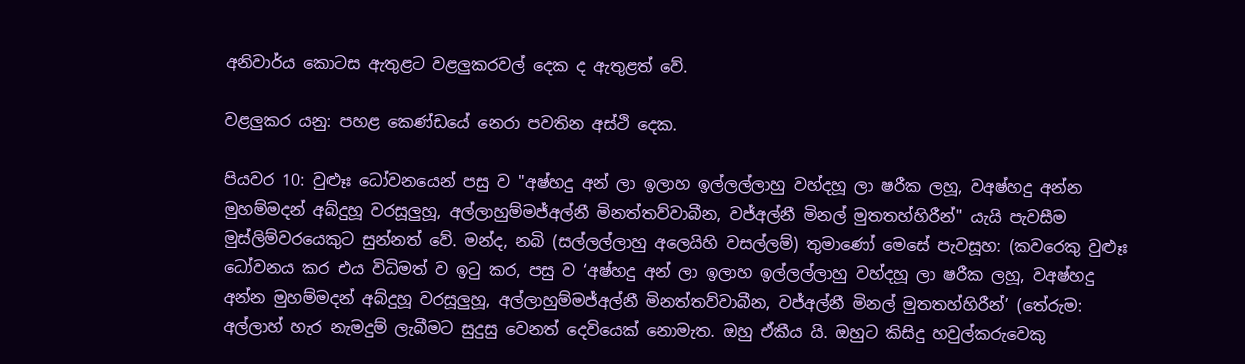අනිවාර්ය කොටස ඇතුළට වළලුකරවල් දෙක ද ඇතුළත් වේ.

වළලුකර යනු: පහළ කෙණ්ඩයේ නෙරා පවතින අස්ථි දෙක.

පියවර 10: වුළූඃ ධෝවනයෙන් පසු ව "අෂ්හදු අන් ලා ඉලාහ ඉල්ලල්ලාහු වහ්දහූ ලා ෂරීක ලහූ, වඅෂ්හදු අන්න මුහම්මදන් අබ්දුහූ වරසූලුහූ, අල්ලාහුම්මජ්අල්නී මිනත්තව්වාබීන, වජ්අල්නී මිනල් මුතතහ්හිරීන්" යැයි පැවසීම මුස්ලිම්වරයෙකුට සුන්නත් වේ. මන්ද, නබි (සල්ලල්ලාහු අලෙයිහි වසල්ලම්) තුමාණෝ මෙසේ පැවසූහ: (කවරෙකු වුළූඃ ධෝවනය කර එය විධිමත් ව ඉටු කර, පසු ව ‘අෂ්හදු අන් ලා ඉලාහ ඉල්ලල්ලාහු වහ්දහූ ලා ෂරීක ලහූ, වඅෂ්හදු අන්න මුහම්මදන් අබ්දුහූ වරසූලුහූ, අල්ලාහුම්මජ්අල්නී මිනත්තව්වාබීන, වජ්අල්නී මිනල් මුතතහ්හිරීන්’ (තේරුම: අල්ලාහ් හැර නැමදුම් ලැබීමට සුදුසු වෙනත් දෙවියෙක් නොමැත. ඔහු ඒකීය යි. ඔහුට කිසිදු හවුල්කරුවෙකු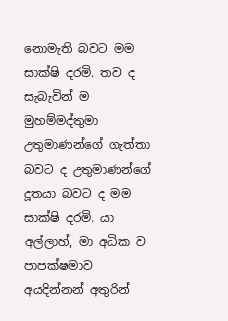නොමැති බවට මම සාක්ෂි දරමි. තව ද සැබැවින් ම මුහම්මද්තුමා උතුමාණන්ගේ ගැත්තා බවට ද උතුමාණන්ගේ දූතයා බවට ද මම සාක්ෂි දරමි. යා අල්ලාහ්, මා අධික ව පාපක්ෂමාව අයදින්නන් අතුරින්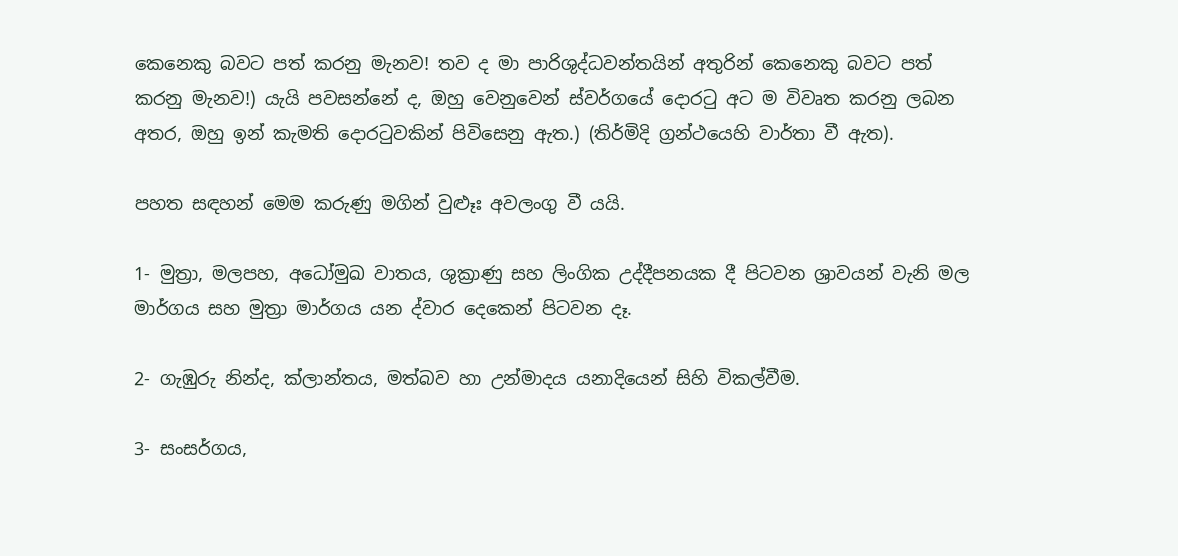කෙනෙකු බවට පත් කරනු මැනව! තව ද මා පාරිශුද්ධවන්තයින් අතුරින් කෙනෙකු බවට පත් කරනු මැනව!) යැයි පවසන්නේ ද, ඔහු වෙනුවෙන් ස්වර්ගයේ දොරටු අට ම විවෘත කරනු ලබන අතර, ඔහු ඉන් කැමති දොරටුවකින් පිවිසෙනු ඇත.) (තිර්මිදි ග්‍රන්ථයෙහි වාර්තා වී ඇත).

පහත සඳහන් මෙම කරුණු මගින් වුළූඃ අවලංගු වී යයි.

1- මුත්‍රා, මලපහ, අධෝමුඛ වාතය, ශුක්‍රාණු සහ ලිංගික උද්දීපනයක දී පිටවන ශ්‍රාවයන් වැනි මල මාර්ගය සහ මුත්‍රා මාර්ගය යන ද්වාර දෙකෙන් පිටවන දෑ.

2- ගැඹුරු නින්ද, ක්ලාන්තය, මත්බව හා උන්මාදය යනාදියෙන් සිහි විකල්වීම.

3- සංසර්ගය,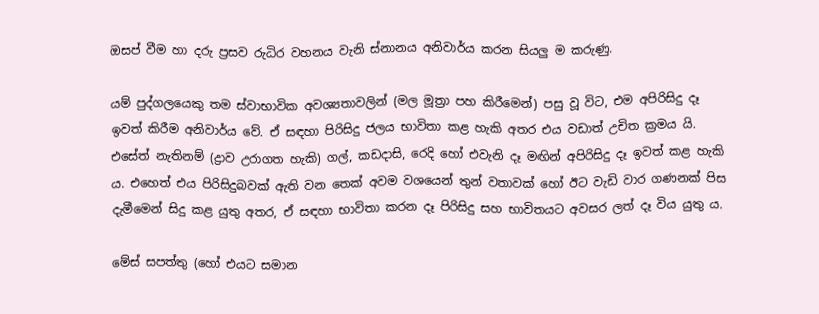ඔසප් වීම හා දරු ප්‍රසව රුධිර වහනය වැනි ස්නානය අනිවාර්ය කරන සියලු ම කරුණු.

යම් පුද්ගලයෙකු තම ස්වාභාවික අවශ්‍යතාවලින් (මල මූත්‍රා පහ කිරීමෙන්) පසු වූ විට, එම අපිරිසිදු දෑ ඉවත් කිරීම අනිවාර්ය වේ. ඒ සඳහා පිරිසිදු ජලය භාවිතා කළ හැකි අතර එය වඩාත් උචිත ක්‍රමය යි. එසේත් නැතිනම් (ද්‍රාව උරාගත හැකි) ගල්, කඩදාසි, රෙදි හෝ එවැනි දෑ මඟින් අපිරිසිදු දෑ ඉවත් කළ හැකි ය. එහෙත් එය පිරිසිදුබවක් ඇති වන තෙක් අවම වශයෙන් තුන් වතාවක් හෝ ඊට වැඩි වාර ගණනක් පිස දැමීමෙන් සිදු කළ යුතු අතර, ඒ සඳහා භාවිතා කරන දෑ පිරිසිදු සහ භාවිතයට අවසර ලත් දෑ විය යුතු ය.

මේස් සපත්තු (හෝ එයට සමාන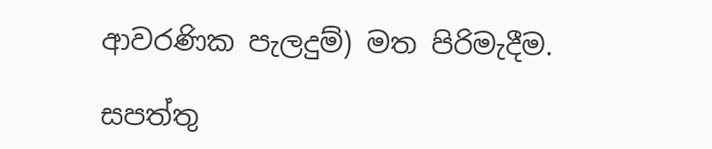ආවරණික පැලදුම්) මත පිරිමැදීම.

සපත්තු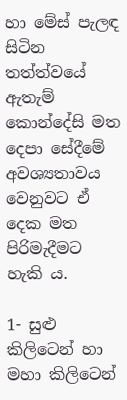හා මේස් පැලඳ සිටින තත්ත්වයේ ඇතැම් කොන්දේසි මත දෙපා සේදීමේ අවශ්‍යතාවය වෙනුවට ඒ දෙක මත පිරිමැදීමට හැකි ය.

1- සුළු කිලිටෙන් හා මහා කිලිටෙන්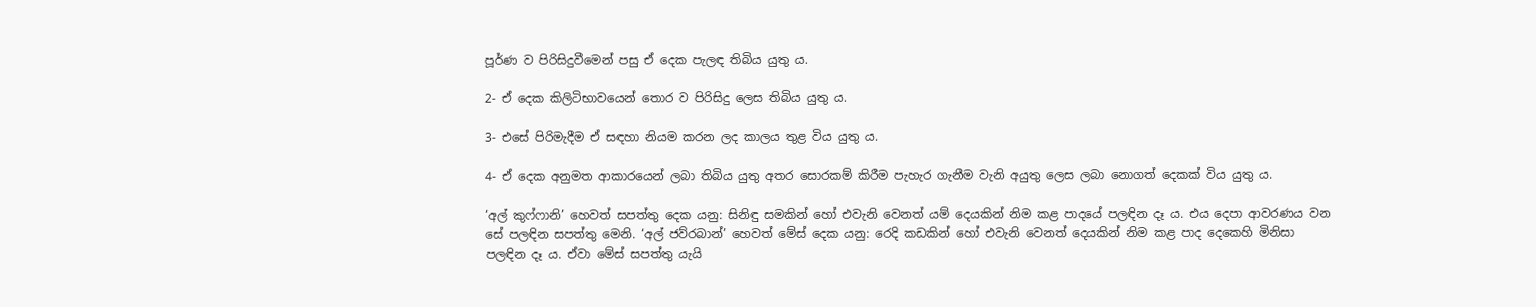පූර්ණ ව පිරිසිදුවීමෙන් පසු ඒ දෙක පැලඳ තිබිය යුතු ය.

2- ඒ දෙක කිලිටිභාවයෙන් තොර ව පිරිසිදු ලෙස තිබිය යුතු ය.

3- එසේ පිරිමැදීම ඒ සඳහා නියම කරන ලද කාලය තුළ විය යුතු ය.

4- ඒ දෙක අනුමත ආකාරයෙන් ලබා තිබිය යුතු අතර සොරකම් කිරීම පැහැර ගැනීම වැනි අයුතු ලෙස ලබා නොගත් දෙකක් විය යුතු ය.

‘අල් කුෆ්ෆානි’ හෙවත් සපත්තු දෙක යනු: සිනිඳු සමකින් හෝ එවැනි වෙනත් යම් දෙයකින් නිම කළ පාදයේ පලඳින දෑ ය. එය දෙපා ආවරණය වන සේ පලඳින සපත්තු මෙනි. ‘අල් ජව්රබාන්’ හෙවත් මේස් දෙක යනු: රෙදි කඩකින් හෝ එවැනි වෙනත් දෙයකින් නිම කළ පාද දෙකෙහි මිනිසා පලඳින දෑ ය. ඒවා මේස් සපත්තු යැයි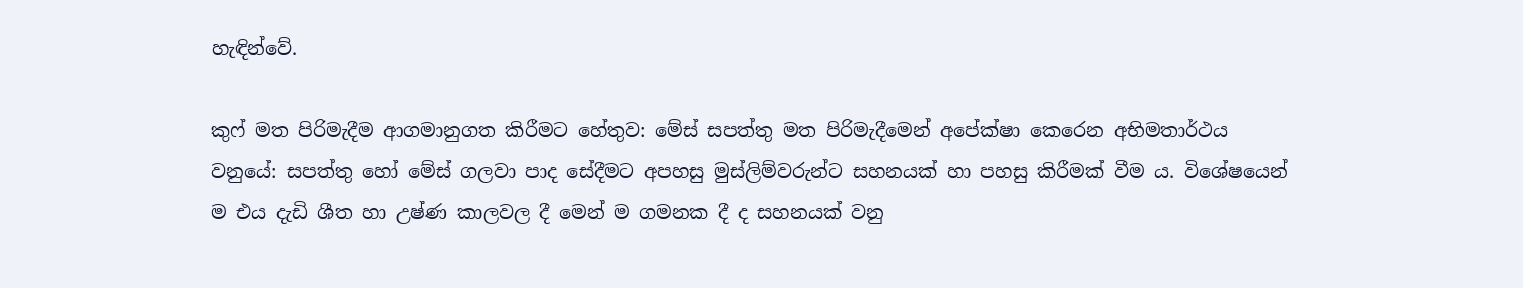හැඳින්වේ.

කුෆ් මත පිරිමැදීම ආගමානුගත කිරීමට හේතුව: මේස් සපත්තු මත පිරිමැදීමෙන් අපේක්ෂා කෙරෙන අභිමතාර්ථය වනුයේ: සපත්තු හෝ මේස් ගලවා පාද සේදීමට අපහසු මුස්ලිම්වරුන්ට සහනයක් හා පහසු කිරීමක් වීම ය. විශේෂයෙන් ම එය දැඩි ශීත හා උෂ්ණ කාලවල දී මෙන් ම ගමනක දී ද සහනයක් වනු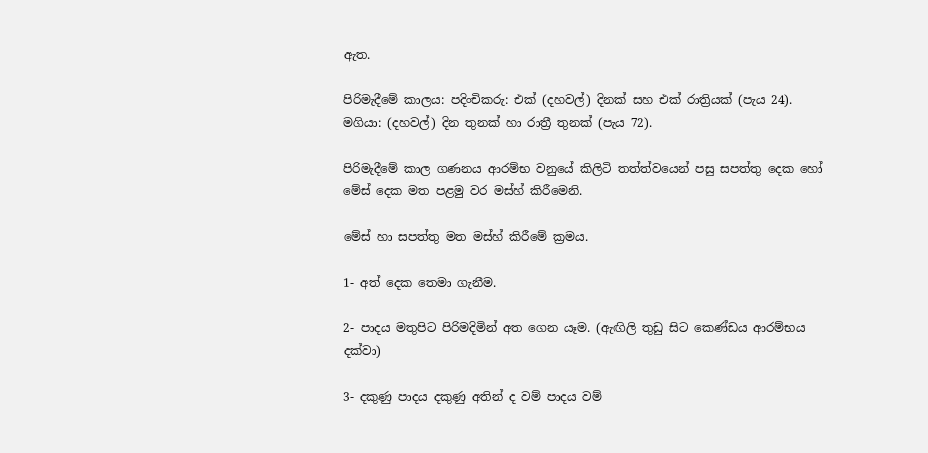ඇත.

පිරිමැදීමේ කාලය: පදිංචිකරු: එක් (දහවල්) දිනක් සහ එක් රාත්‍රියක් (පැය 24). මගියා: (දහවල්) දින තුනක් හා රාත්‍රී තුනක් (පැය 72).

පිරිමැදීමේ කාල ගණනය ආරම්භ වනුයේ කිලිටි තත්ත්වයෙන් පසු සපත්තු දෙක හෝ මේස් දෙක මත පළමු වර මස්හ් කිරීමෙනි.

මේස් හා සපත්තු මත මස්හ් කිරීමේ ක්‍රමය.

1- අත් දෙක තෙමා ගැනීම.

2- පාදය මතුපිට පිරිමදිමින් අත ගෙන යෑම. (ඇඟිලි තුඩු සිට කෙණ්ඩය ආරම්භය දක්වා)

3- දකුණු පාදය දකුණු අතින් ද වම් පාදය වම්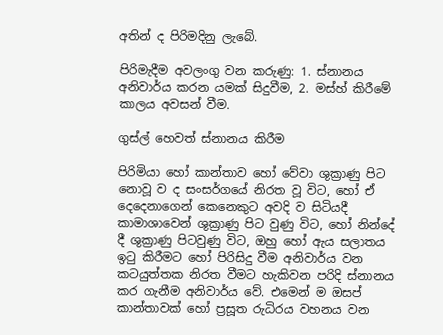අතින් ද පිරිමදිනු ලැබේ.

පිරිමැදීම අවලංගු වන කරුණු: 1. ස්නානය අනිවාර්ය කරන යමක් සිදුවීම, 2. මස්හ් කිරීමේ කාලය අවසන් වීම.

ගුස්ල් හෙවත් ස්නානය කිරීම

පිරිමියා හෝ කාන්තාව හෝ වේවා ශුක්‍රාණු පිට නොවූ ව ද සංසර්ගයේ නිරත වූ විට, හෝ ඒ දෙදෙනාගෙන් කෙනෙකුට අවදි ව සිටියදී කාමාශාවෙන් ශුක්‍රාණු පිට වුණු විට, හෝ නින්දේ දී ශුක්‍රාණු පිටවුණු විට, ඔහු හෝ ඇය සලාතය ඉටු කිරීමට හෝ පිරිසිදු වීම අනිවාර්ය වන කටයුත්තක නිරත වීමට හැකිවන පරිදි ස්නානය කර ගැනීම අනිවාර්ය වේ. එමෙන් ම ඔසප් කාන්තාවක් හෝ ප්‍රසූත රුධිරය වහනය වන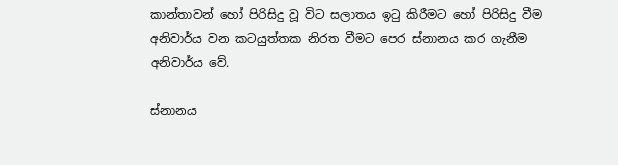කාන්තාවන් හෝ පිරිසිදු වූ විට සලාතය ඉටු කිරීමට හෝ පිරිසිදු වීම අනිවාර්ය වන කටයුත්තක නිරත වීමට පෙර ස්නානය කර ගැනීම අනිවාර්ය වේ.

ස්නානය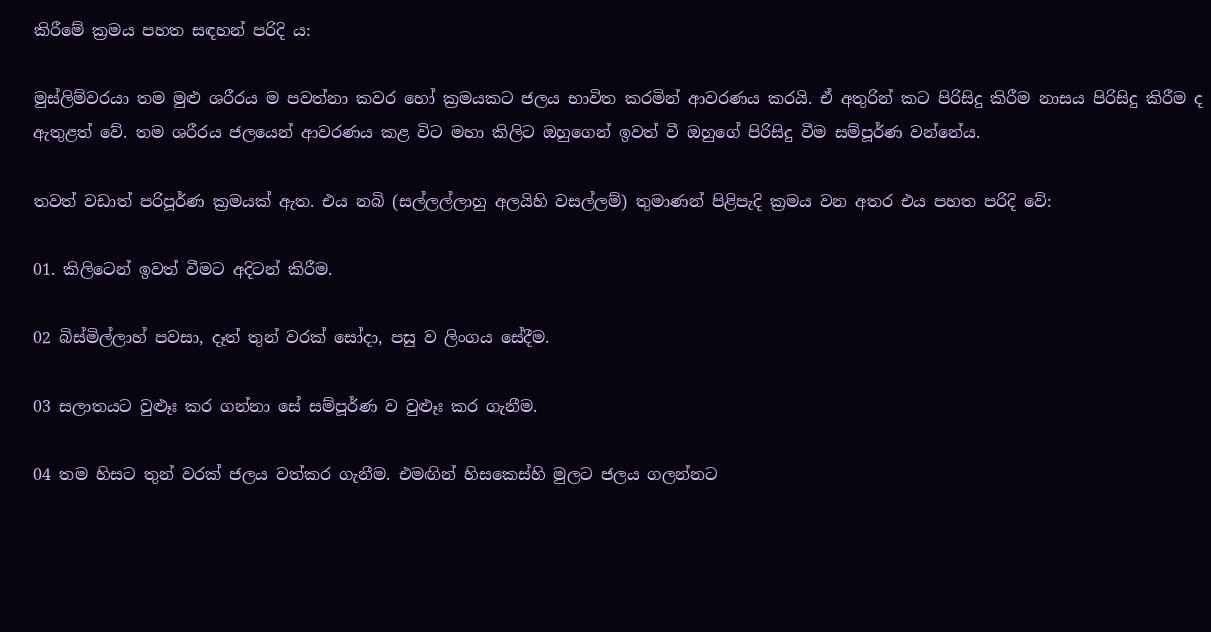කිරීමේ ක්‍රමය පහත සඳහන් පරිදි ය:

මුස්ලිම්වරයා තම මුළු ශරීරය ම පවත්නා කවර හෝ ක්‍රමයකට ජලය භාවිත කරමින් ආවරණය කරයි. ඒ අතුරින් කට පිරිසිදු කිරීම නාසය පිරිසිදු කිරීම ද ඇතුළත් වේ. තම ශරීරය ජලයෙන් ආවරණය කළ විට මහා කිලිට ඔහුගෙන් ඉවත් වී ඔහුගේ පිරිසිදු වීම සම්පූර්ණ වන්නේය.

තවත් වඩාත් පරිපූර්ණ ක්‍රමයක් ඇත. එය නබි (සල්ලල්ලාහු අලයිහි වසල්ලම්) තුමාණන් පිළිපැදි ක්‍රමය වන අතර එය පහත පරිදි වේ:

01. කිලිටෙන් ඉවත් වීමට අදිටන් කිරීම.

02 බිස්මිල්ලාහ් පවසා, දෑත් තුන් වරක් සෝදා, පසු ව ලිංගය සේදීම.

03 සලාතයට වුළූඃ කර ගන්නා සේ සම්පූර්ණ ව වුළූඃ කර ගැනීම.

04 තම හිසට තුන් වරක් ජලය වත්කර ගැනීම. එමඟින් හිසකෙස්හි මුලට ජලය ගලන්නට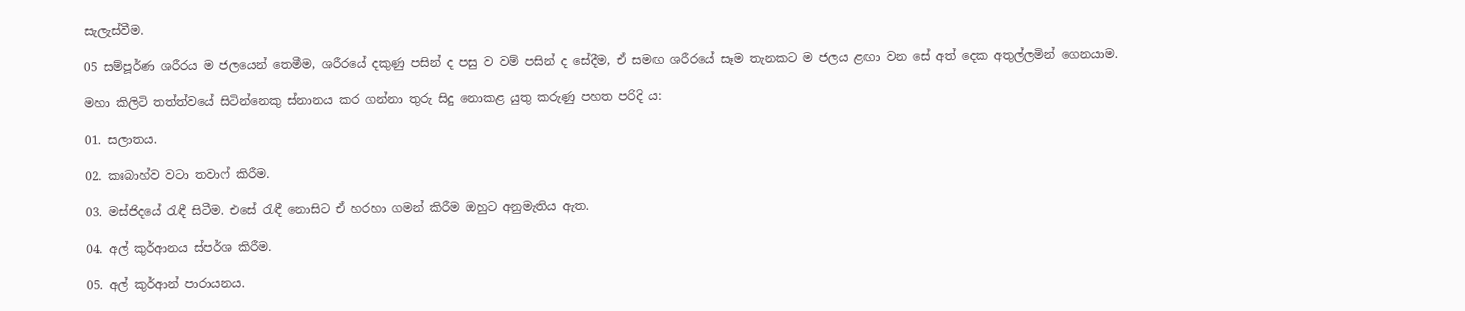සැලැස්වීම.

05 සම්පූර්ණ ශරීරය ම ජලයෙන් තෙමීම, ශරීරයේ දකුණු පසින් ද පසු ව වම් පසින් ද සේදීම, ඒ සමඟ ශරීරයේ සෑම තැනකට ම ජලය ළඟා වන සේ අත් දෙක අතුල්ලමින් ගෙනයාම.

මහා කිලිටි තත්ත්වයේ සිටින්නෙකු ස්නානය කර ගන්නා තුරු සිදු නොකළ යුතු කරුණු පහත පරිදි ය:

01. සලාතය.

02. කඃබාහ්ව වටා තවාෆ් කිරීම.

03. මස්ජිදයේ රැඳී සිටීම. එසේ රැඳී නොසිට ඒ හරහා ගමන් කිරීම ඔහුට අනුමැතිය ඇත.

04. අල් කුර්ආනය ස්පර්ශ කිරීම.

05. අල් කුර්ආන් පාරායනය.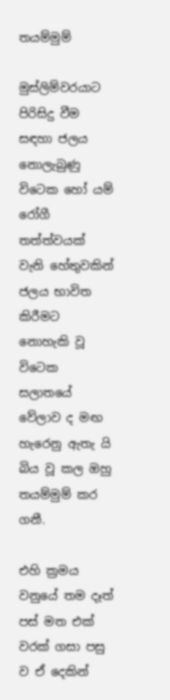තයම්මුම්

මුස්ලිම්වරයාට පිරිසිදු වීම සඳහා ජලය නොලැබුණු විටෙක හෝ යම් රෝගී තත්ත්වයක් වැනි හේතුවකින් ජලය භාවිත කිරීමට නොහැකි වූ විටෙක සලාතයේ වේලාව ද මඟ හැරෙනු ඇතැ යි බිය වූ කල ඔහු තයම්මුම් කර ගනී.

එහි ක්‍රමය වනුයේ තම දෑත් පස් මත එක් වරක් ගසා පසු ව ඒ දෙකින්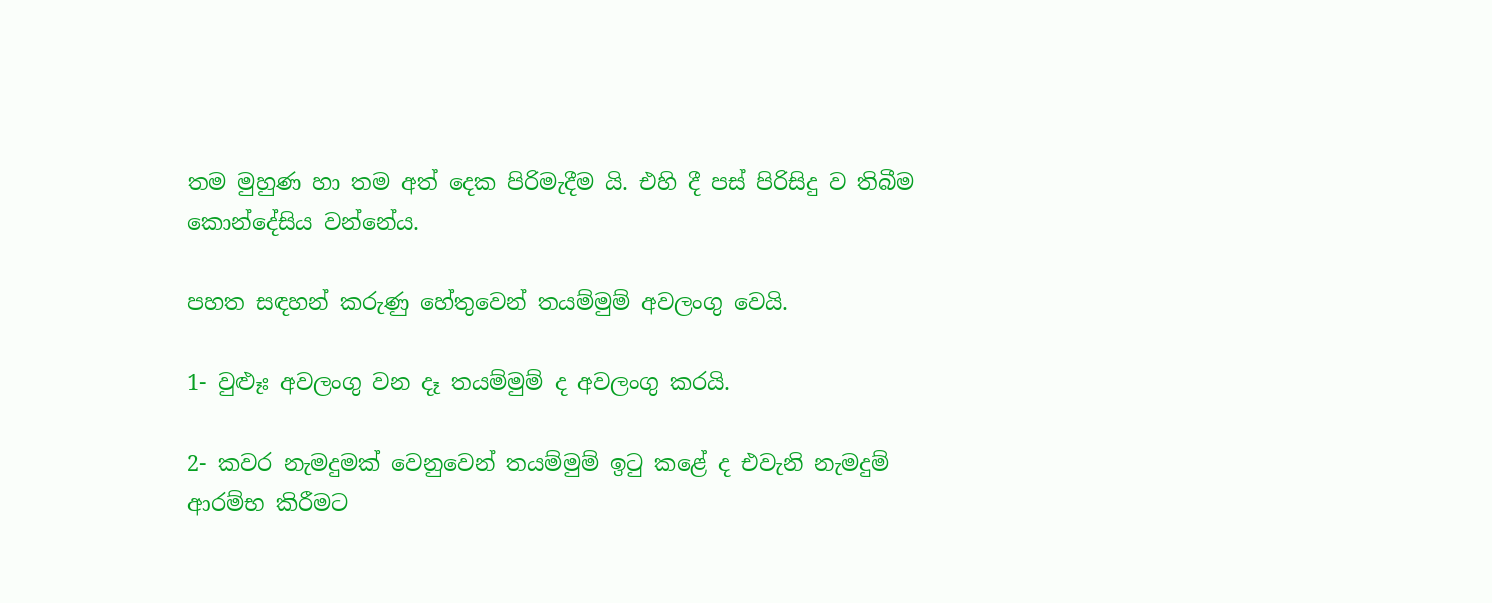තම මුහුණ හා තම අත් දෙක පිරිමැදීම යි. එහි දී පස් පිරිසිදු ව තිබීම කොන්දේසිය වන්නේය.

පහත සඳහන් කරුණු හේතුවෙන් තයම්මුම් අවලංගු වෙයි.

1- වුළූඃ අවලංගු වන දෑ තයම්මුම් ද අවලංගු කරයි.

2- කවර නැමදුමක් වෙනුවෙන් තයම්මුම් ඉටු කළේ ද එවැනි නැමදුම් ආරම්භ කිරීමට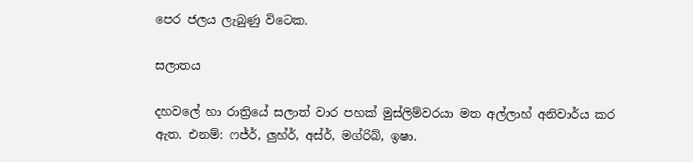පෙර ජලය ලැබුණු විටෙක.

සලාතය

දහවලේ හා රාත්‍රියේ සලාත් වාර පහක් මුස්ලිම්වරයා මත අල්ලාහ් අනිවාර්ය කර ඇත. එනම්: ෆජ්ර්, ලුහ්ර්, අස්ර්, මග්රිබ්, ඉෂා.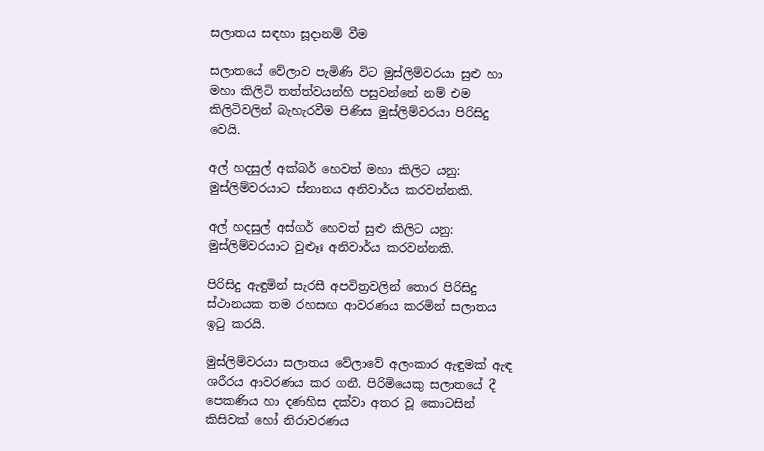සලාතය සඳහා සූදානම් වීම

සලාතයේ වේලාව පැමිණි විට මුස්ලිම්වරයා සුළු හා මහා කිලිටි තත්ත්වයන්හි පසුවන්නේ නම් එම කිලිටිවලින් බැහැරවීම පිණිස මුස්ලිම්වරයා පිරිසිදු වෙයි.

අල් හදසුල් අක්බර් හෙවත් මහා කිලිට යනු: මුස්ලිම්වරයාට ස්නානය අනිවාර්ය කරවන්නකි.

අල් හදසුල් අස්ගර් හෙවත් සුළු කිලිට යනු: මුස්ලිම්වරයාට වුළූඃ අනිවාර්ය කරවන්නකි.

පිරිසිදු ඇඳුමින් සැරසී අපවිත්‍රවලින් තොර පිරිසිදු ස්ථානයක තම රහසඟ ආවරණය කරමින් සලාතය ඉටු කරයි.

මුස්ලිම්වරයා සලාතය වේලාවේ අලංකාර ඇඳුමක් ඇඳ ශරීරය ආවරණය කර ගනී. පිරිමියෙකු සලාතයේ දී පෙකණිය හා දණහිස දක්වා අතර වූ කොටසින් කිසිවක් හෝ නිරාවරණය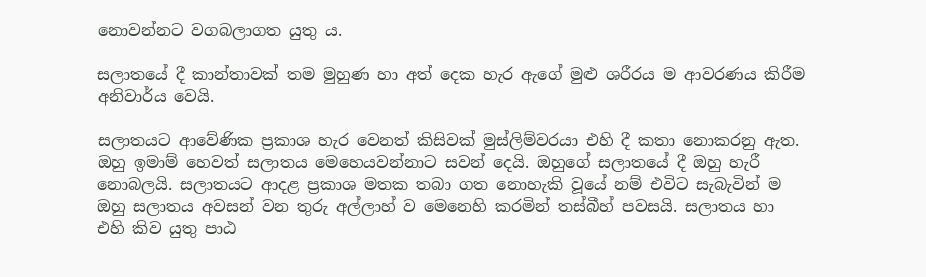නොවන්නට වගබලාගත යුතු ය.

සලාතයේ දී කාන්තාවක් තම මුහුණ හා අත් දෙක හැර ඇගේ මුළු ශරීරය ම ආවරණය කිරීම අනිවාර්ය වෙයි.

සලාතයට ආවේණික ප්‍රකාශ හැර වෙනත් කිසිවක් මුස්ලිම්වරයා එහි දී කතා නොකරනු ඇත. ඔහු ඉමාම් හෙවත් සලාතය මෙහෙයවන්නාට සවන් දෙයි. ඔහුගේ සලාතයේ දී ඔහු හැරී නොබලයි. සලාතයට ආදළ ප්‍රකාශ මතක තබා ගත නොහැකි වූයේ නම් එවිට සැබැවින් ම ඔහු සලාතය අවසන් වන තුරු අල්ලාහ් ව මෙනෙහි කරමින් තස්බීහ් පවසයි. සලාතය හා එහි කිව යුතු පාඨ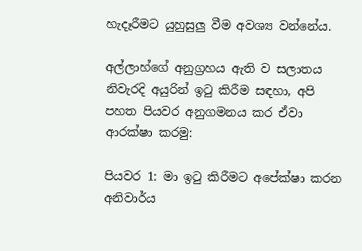හැදෑරීමට යුහුසුලු වීම අවශ්‍ය වන්නේය.

අල්ලාහ්ගේ අනුග්‍රහය ඇති ව සලාතය නිවැරදි අයුරින් ඉටු කිරීම සඳහා, අපි පහත පියවර අනුගමනය කර ඒවා ආරක්ෂා කරමු:

පියවර 1: මා ඉටු කිරීමට අපේක්ෂා කරන අනිවාර්ය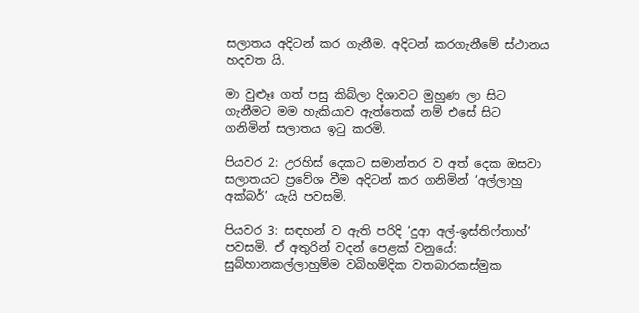සලාතය අදිටන් කර ගැනීම. අදිටන් කරගැනීමේ ස්ථානය හදවත යි.

මා වුළූඃ ගත් පසු කිබ්ලා දිශාවට මුහුණ ලා සිට ගැනීමට මම හැකියාව ඇත්තෙක් නම් එසේ සිට ගනිමින් සලාතය ඉටු කරමි.

පියවර 2: උරහිස් දෙකට සමාන්තර ව අත් දෙක ඔසවා සලාතයට ප්‍රවේශ වීම අදිටන් කර ගනිමින් ‘අල්ලාහු අක්බර්’ යැයි පවසමි.

පියවර 3: සඳහන් ව ඇති පරිදි ‘දුආ අල්-ඉස්තිෆ්තාහ්’ පවසමි. ඒ අතුරින් වදන් පෙළක් වනුයේ: සුබ්හානකල්ලාහුම්ම වබිහම්දික වතබාරකස්මුක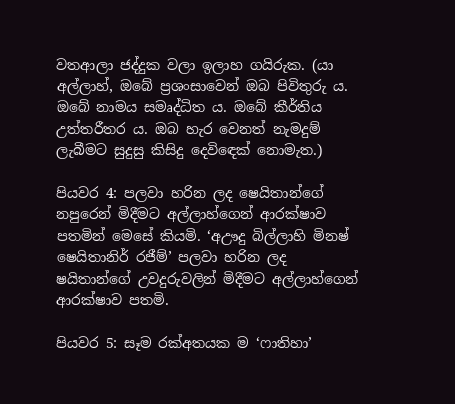වතආලා ජද්දුක වලා ඉලාහ ගයිරුක. (යා අල්ලාහ්, ඔබේ ප්‍රශංසාවෙන් ඔබ පිවිතුරු ය. ඔබේ නාමය සමෘද්ධිත ය. ඔබේ කීර්තිය උත්තරීතර ය. ඔබ හැර වෙනත් නැමදුම් ලැබීමට සුදුසු කිසිදු දෙවිඳෙක් නොමැත.)

පියවර 4: පලවා හරින ලද ෂෙයිතාන්ගේ නපුරෙන් මිදීමට අල්ලාහ්ගෙන් ආරක්ෂාව පතමින් මෙසේ කියමි. ‘අඌදු බිල්ලාහි මිනෂ් ෂෙයිතානිර් රජීම්’ පලවා හරින ලද ෂයිතාන්ගේ උවදුරුවලින් මිදීමට අල්ලාහ්ගෙන් ආරක්ෂාව පතමි.

පියවර 5: සෑම රක්අතයක ම ‘ෆාතිහා’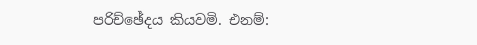පරිච්ඡේදය කියවමි. එනම්: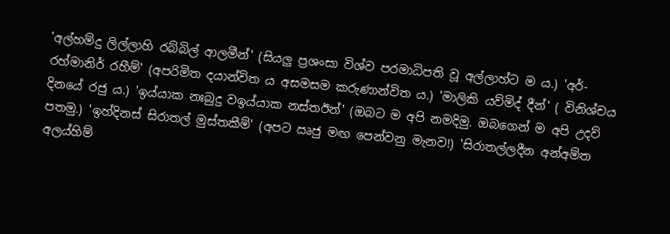'අල්හම්දු ලිල්ලාහි රබ්බිල් ආලමීන්' (සියලු ප්‍රශංසා විශ්ව පරමාධිපති වූ අල්ලාහ්ට ම ය.) 'අර්-රහ්මානිර් රහීම්' (අපරිමිත දයාන්විත ය අසමසම කරුණාන්විත ය.) 'මාලිකි යව්මිද් දීන්' ( විනිශ්චය දිනයේ රජු ය.) 'ඉය්යාක නඃබුදු වඉය්යාක නස්තඊන්' (ඔබට ම අපි නමදිමු. ඔබගෙන් ම අපි උදව් පතමු.) 'ඉහ්දිනස් සිරාතල් මුස්තකීම්' (අපට ඍජු මඟ පෙන්වනු මැනව!) 'සිරාතල්ලදීන අන්අම්ත අලය්හිම්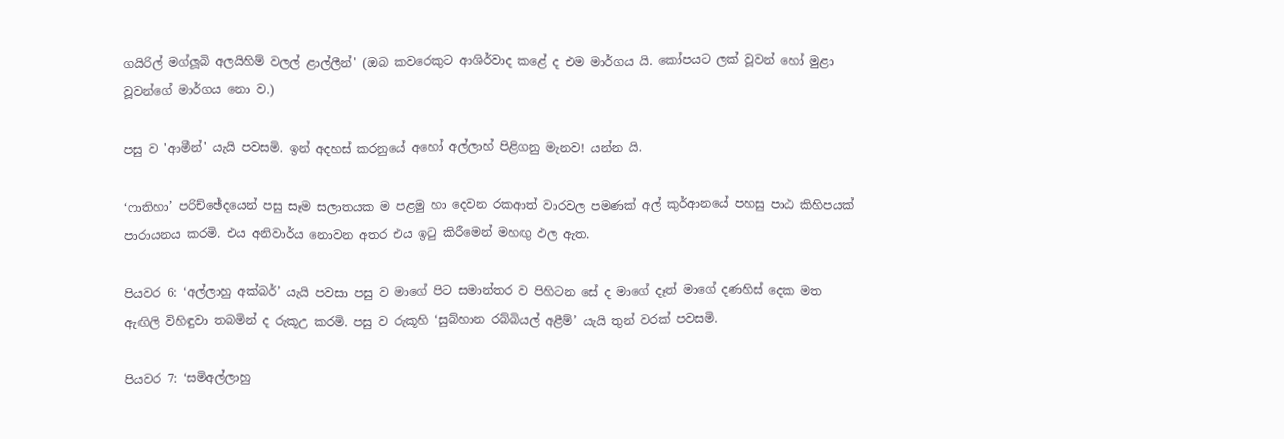ගයිරිල් මග්ලූබි අලයිහිම් වලල් ළාල්ලීන්' (ඔබ කවරෙකුට ආශිර්වාද කළේ ද එම මාර්ගය යි. කෝපයට ලක් වූවන් හෝ මුළා වූවන්ගේ මාර්ගය නො ව.)

පසු ව 'ආමීන්' යැයි පවසමි. ඉන් අදහස් කරනුයේ අහෝ අල්ලාහ් පිළිගනු මැනව! යන්න යි.

‘ෆාතිහා’ පරිච්ඡේදයෙන් පසු සෑම සලාතයක ම පළමු හා දෙවන රකආත් වාරවල පමණක් අල් කුර්ආනයේ පහසු පාඨ කිහිපයක් පාරායනය කරමි. එය අනිවාර්ය නොවන අතර එය ඉටු කිරීමෙන් මහඟු ඵල ඇත.

පියවර 6: ‘අල්ලාහු අක්බර්’ යැයි පවසා පසු ව මාගේ පිට සමාන්තර ව පිහිටන සේ ද මාගේ දෑත් මාගේ දණහිස් දෙක මත ඇඟිලි විහිඳුවා තබමින් ද රුකූඋ කරමි. පසු ව රුකූහි ‘සුබ්හාන රබ්බියල් අළීම්’ යැයි තුන් වරක් පවසමි.

පියවර 7: ‘සමිඅල්ලාහු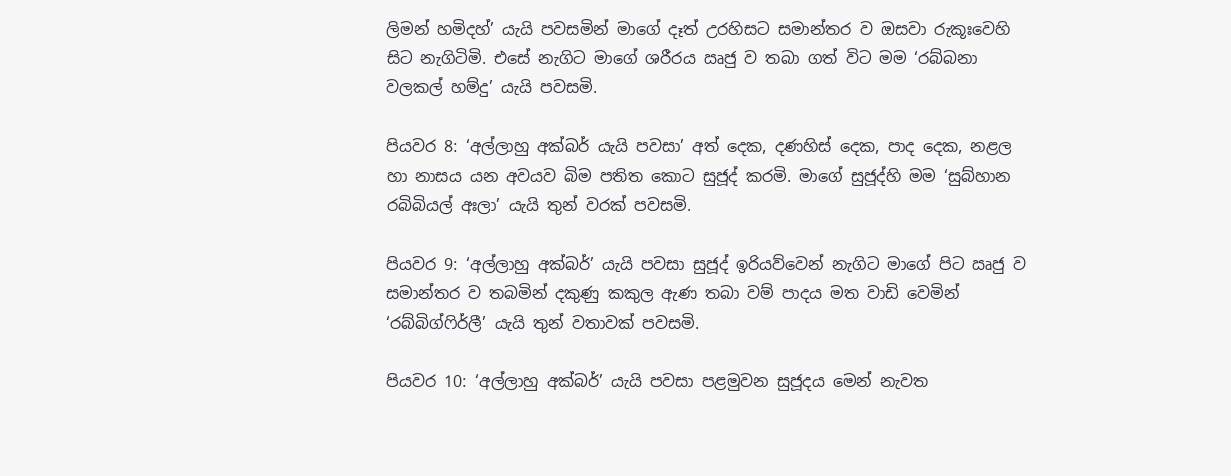ලිමන් හමිදහ්’ යැයි පවසමින් මාගේ දෑත් උරහිසට සමාන්තර ව ඔසවා රුකූඃවෙහි සිට නැගිටිමි. එසේ නැගිට මාගේ ශරීරය ඍජු ව තබා ගත් විට මම ‘රබ්බනා වලකල් හම්දු’ යැයි පවසමි.

පියවර 8: ‘අල්ලාහු අක්බර් යැයි පවසා’ අත් දෙක, දණහිස් දෙක, පාද දෙක, නළල හා නාසය යන අවයව බිම පතිත කොට සුජූද් කරමි. මාගේ සුජූද්හි මම ‘සුබ්හාන රබිබියල් අඃලා’ යැයි තුන් වරක් පවසමි.

පියවර 9: ‘අල්ලාහු අක්බර්’ යැයි පවසා සුජූද් ඉරියව්වෙන් නැගිට මාගේ පිට ඍජු ව සමාන්තර ව තබමින් දකුණු කකුල ඇණ තබා වම් පාදය මත වාඩි වෙමින් ‘රබ්බිග්ෆිර්ලී’ යැයි තුන් වතාවක් පවසමි.

පියවර 10: ‘අල්ලාහු අක්බර්’ යැයි පවසා පළමුවන සුජූදය මෙන් නැවත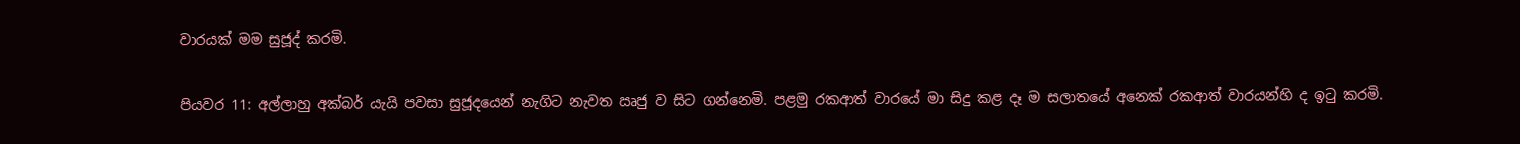වාරයක් මම සුජූද් කරමි.

පියවර 11: අල්ලාහු අක්බර් යැයි පවසා සුජූදයෙන් නැගිට නැවත ඍජු ව සිට ගන්නෙමි. පළමු රකආත් වාරයේ මා සිදු කළ දෑ ම සලාතයේ අනෙක් රකආත් වාරයන්හි ද ඉටු කරමි.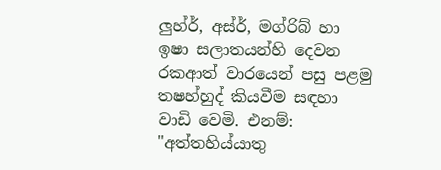ලුහ්ර්, අස්ර්, මග්රිබ් හා ඉෂා සලාතයන්හි දෙවන රකආත් වාරයෙන් පසු පළමු තෂහ්හුද් කියවීම සඳහා වාඩි වෙමි. එනම්: "අත්තහිය්යාතු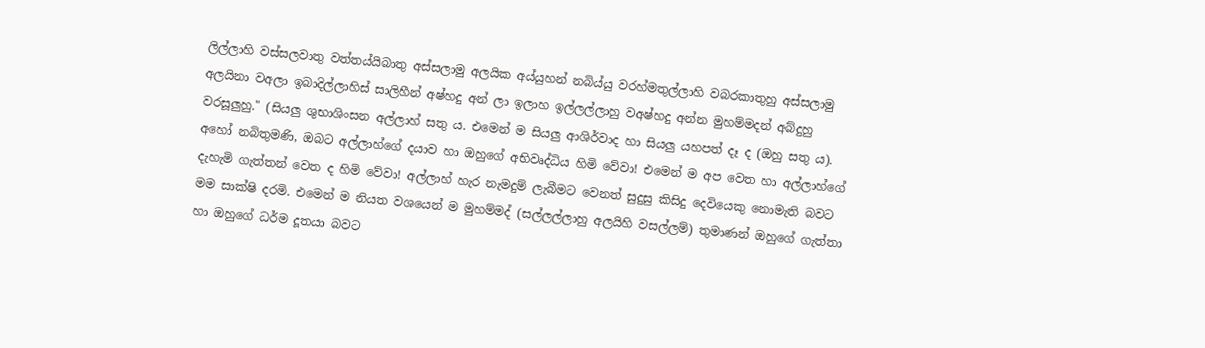ලිල්ලාහි වස්සලවාතු වත්තය්යිබාතු අස්සලාමු අලයික අය්යුහන් නබිය්යු වරහ්මතුල්ලාහි වබරකාතුහු අස්සලාමු අලයිනා වඅලා ඉබාදිල්ලාහිස් සාලිහීන් අෂ්හදු අන් ලා ඉලාහ ඉල්ලල්ලාහු වඅෂ්හදු අන්න මුහම්මදන් අබ්දුහු වරසූලුහු." (සියලු ශුභාශිංසන අල්ලාහ් සතු ය. එමෙන් ම සියලු ආශිර්වාද හා සියලු යහපත් දෑ ද (ඔහු සතු ය). අහෝ නබිතුමණි, ඔබට අල්ලාහ්ගේ දයාව හා ඔහුගේ අභිවෘද්ධිය හිමි වේවා! එමෙන් ම අප වෙත හා අල්ලාහ්ගේ දැහැමි ගැත්තන් වෙත ද හිමි වේවා! අල්ලාහ් හැර නැමදුම් ලැබීමට වෙනත් සුදුසු කිසිදු දෙවියෙකු නොමැති බවට මම සාක්ෂි දරමි. එමෙන් ම නියත වශයෙන් ම මුහම්මද් (සල්ලල්ලාහු අලයිහි වසල්ලම්) තුමාණන් ඔහුගේ ගැත්තා හා ඔහුගේ ධර්ම දූතයා බවට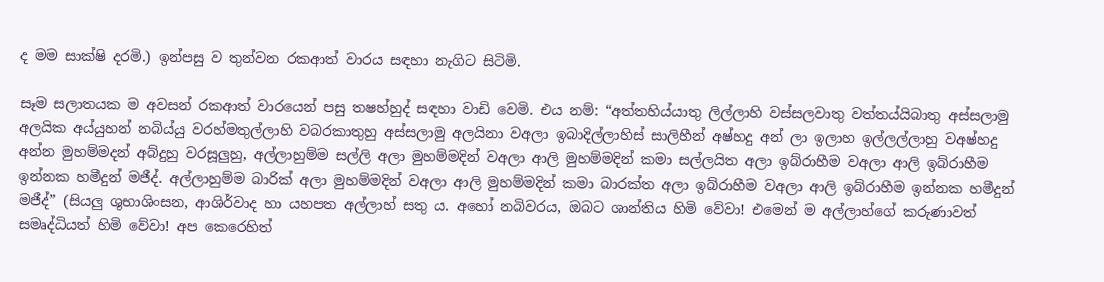ද මම සාක්ෂි දරමි.) ඉන්පසු ව තුන්වන රකආත් වාරය සඳහා නැගිට සිටිමි.

සෑම සලාතයක ම අවසන් රකආත් වාරයෙන් පසු තෂහ්හුද් සඳහා වාඩි වෙමි. එය නම්: “අත්තහිය්යාතු ලිල්ලාහි වස්සලවාතු වත්තය්යිබාතු අස්සලාමු අලයික අය්යුහන් නබිය්යු වරහ්මතුල්ලාහි වබරකාතුහු අස්සලාමු අලයිනා වඅලා ඉබාදිල්ලාහිස් සාලිහීන් අෂ්හදු අන් ලා ඉලාහ ඉල්ලල්ලාහු වඅෂ්හදු අන්න මුහම්මදන් අබ්දුහු වරසූලුහු, අල්ලාහුම්ම සල්ලි අලා මුහම්මදින් වඅලා ආලි මුහම්මදින් කමා සල්ලයිත අලා ඉබ්රාහීම වඅලා ආලි ඉබ්රාහීම ඉන්නක හමීදුන් මජීද්. අල්ලාහුම්ම බාරික් අලා මුහම්මදින් වඅලා ආලි මුහම්මදින් කමා බාරක්ත අලා ඉබ්රාහීම වඅලා ආලි ඉබ්රාහීම ඉන්නක හමීදුන් මජීද්” (සියලු ශුභාශිංසන, ආශිර්වාද හා යහපත අල්ලාහ් සතු ය. අහෝ නබිවරය, ඔබට ශාන්තිය හිමි වේවා! එමෙන් ම අල්ලාහ්ගේ කරුණාවත් සමෘද්ධියත් හිමි වේවා! අප කෙරෙහිත්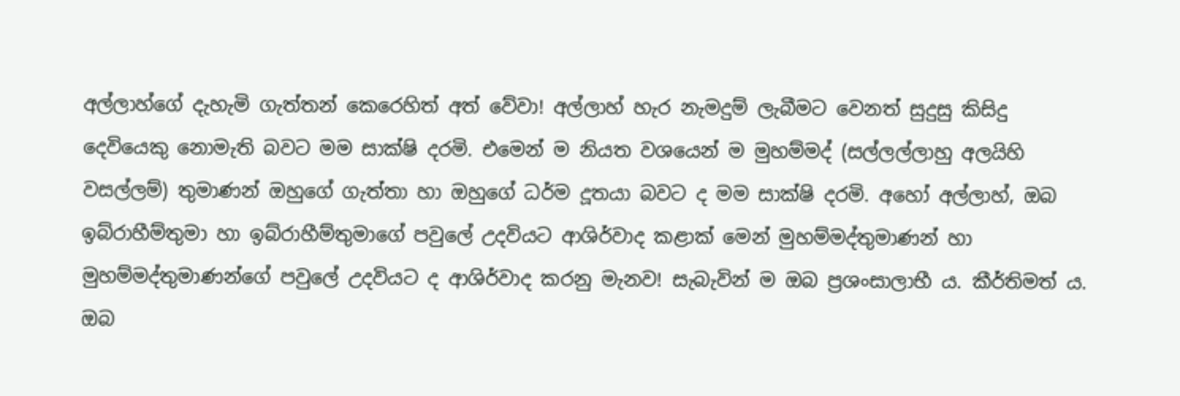අල්ලාහ්ගේ දැහැමි ගැත්තන් කෙරෙහිත් අත් වේවා! අල්ලාහ් හැර නැමදුම් ලැබීමට වෙනත් සුදුසු කිසිදු දෙවියෙකු නොමැති බවට මම සාක්ෂි දරමි. එමෙන් ම නියත වශයෙන් ම මුහම්මද් (සල්ලල්ලාහු අලයිහි වසල්ලම්) තුමාණන් ඔහුගේ ගැත්තා හා ඔහුගේ ධර්ම දූතයා බවට ද මම සාක්ෂි දරමි. අහෝ අල්ලාහ්, ඔබ ඉබ්රාහීම්තුමා හා ඉබ්රාහීම්තුමාගේ පවුලේ උදවියට ආශිර්වාද කළාක් මෙන් මුහම්මද්තුමාණන් හා මුහම්මද්තුමාණන්ගේ පවුලේ උදවියට ද ආශිර්වාද කරනු මැනව! සැබැවින් ම ඔබ ප්‍රශංසාලාභී ය. කීර්තිමත් ය. ඔබ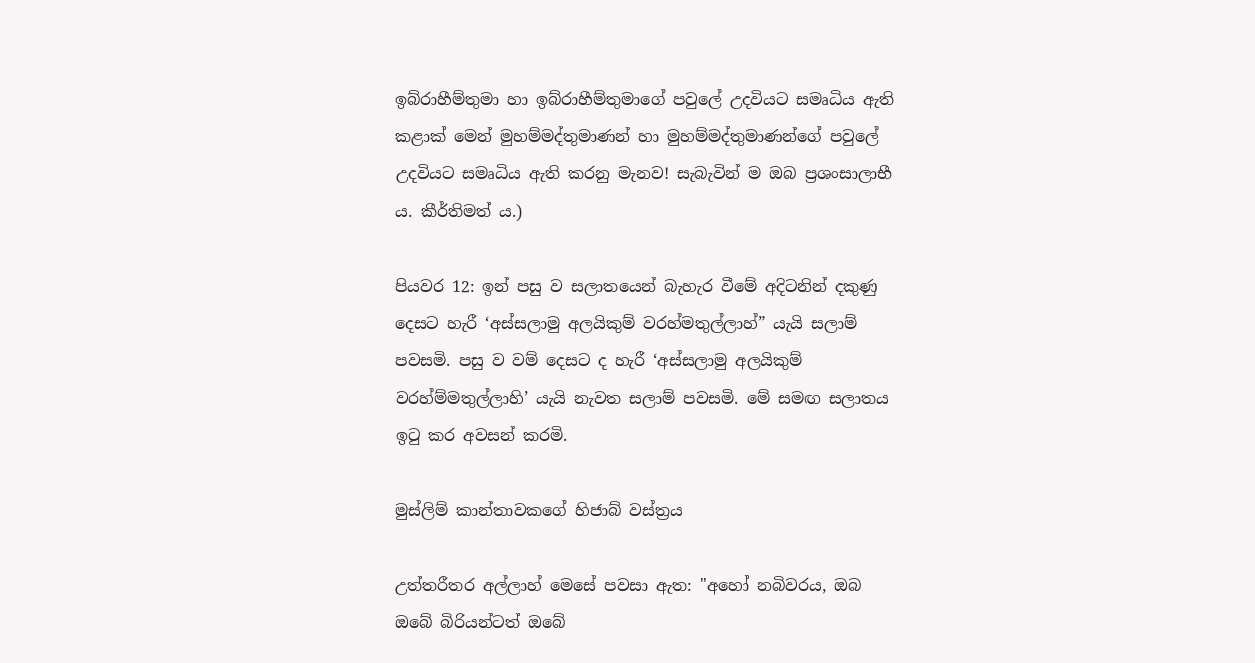ඉබ්රාහීම්තුමා හා ඉබ්රාහීම්තුමාගේ පවුලේ උදවියට සමෘධිය ඇති කළාක් මෙන් මුහම්මද්තුමාණන් හා මුහම්මද්තුමාණන්ගේ පවුලේ උදවියට සමෘධිය ඇති කරනු මැනව! සැබැවින් ම ඔබ ප්‍රශංසාලාභී ය. කීර්තිමත් ය.)

පියවර 12: ඉන් පසු ව සලාතයෙන් බැහැර වීමේ අදිටනින් දකුණු දෙසට හැරී ‘අස්සලාමු අලයිකුම් වරහ්මතුල්ලාහ්” යැයි සලාම් පවසමි. පසු ව වම් දෙසට ද හැරී ‘අස්සලාමු අලයිකුම් වරහ්ම්මතුල්ලාහි’ යැයි නැවත සලාම් පවසමි. මේ සමඟ සලාතය ඉටු කර අවසන් කරමි.

මුස්ලිම් කාන්තාවකගේ හිජාබ් වස්ත්‍රය

උත්තරීතර අල්ලාහ් මෙසේ පවසා ඇත: "අහෝ නබිවරය, ඔබ ඔබේ බිරියන්ටත් ඔබේ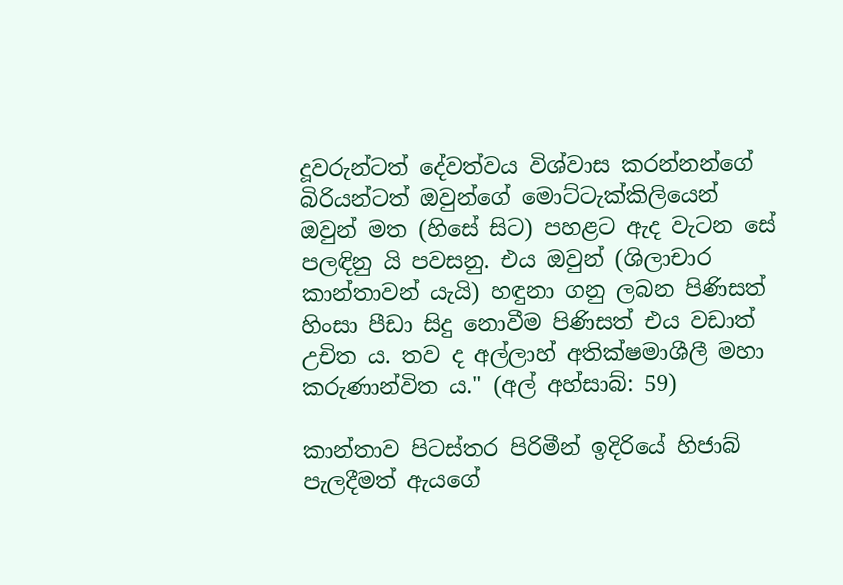දූවරුන්ටත් දේවත්වය විශ්වාස කරන්නන්ගේ බිරියන්ටත් ඔවුන්ගේ මොට්ටැක්කිලියෙන් ඔවුන් මත (හිසේ සිට) පහළට ඇද වැටන සේ පලඳිනු යි පවසනු. එය ඔවුන් (ශිලාචාර කාන්තාවන් යැයි) හඳුනා ගනු ලබන පිණිසත් හිංසා පීඩා සිදු නොවීම පිණිසත් එය වඩාත් උචිත ය. තව ද අල්ලාහ් අතික්ෂමාශීලී මහා කරුණාන්විත ය." (අල් අහ්සාබ්: 59)

කාන්තාව පිටස්තර පිරිමීන් ඉදිරියේ හිජාබ් පැලදීමත් ඇයගේ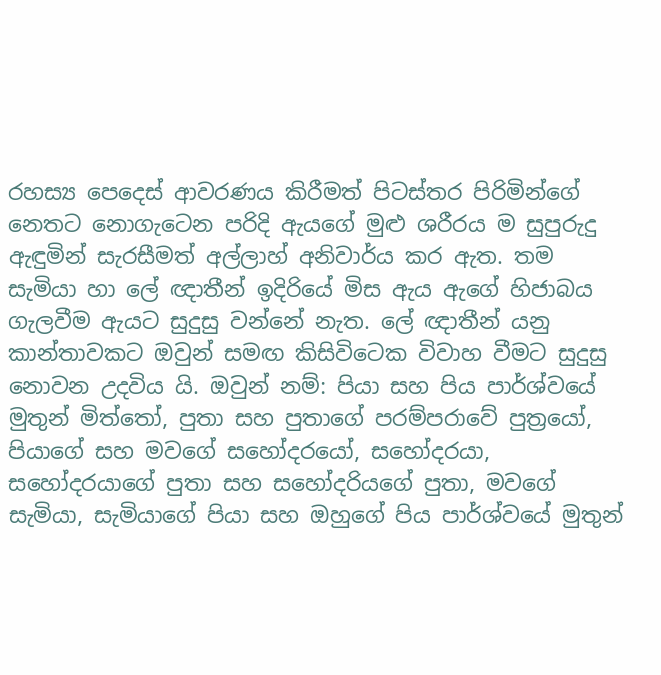රහස්‍ය පෙදෙස් ආවරණය කිරීමත් පිටස්තර පිරිමින්ගේ නෙතට නොගැටෙන පරිදි ඇයගේ මුළු ශරීරය ම සුපුරුදු ඇඳුමින් සැරසීමත් අල්ලාහ් අනිවාර්ය කර ඇත. තම සැමියා හා ලේ ඥාතීන් ඉදිරියේ මිස ඇය ඇගේ හිජාබය ගැලවීම ඇයට සුදුසු වන්නේ නැත. ලේ ඥාතීන් යනු කාන්තාවකට ඔවුන් සමඟ කිසිවිටෙක විවාහ වීමට සුදුසු නොවන උදවිය යි. ඔවුන් නම්: පියා සහ පිය පාර්ශ්වයේ මුතුන් මිත්තෝ, පුතා සහ පුතාගේ පරම්පරාවේ පුත්‍රයෝ, පියාගේ සහ මවගේ සහෝදරයෝ, සහෝදරයා, සහෝදරයාගේ පුතා සහ සහෝදරියගේ පුතා, මවගේ සැමියා, සැමියාගේ පියා සහ ඔහුගේ පිය පාර්ශ්වයේ මුතුන්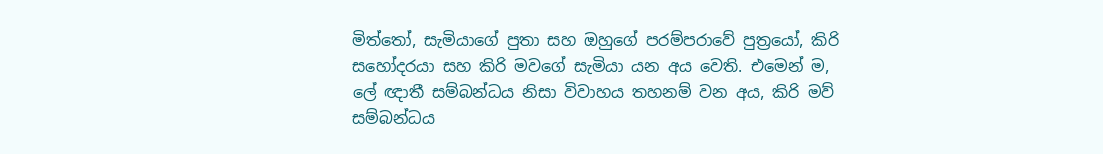මිත්තෝ, සැමියාගේ පුතා සහ ඔහුගේ පරම්පරාවේ පුත්‍රයෝ, කිරි සහෝදරයා සහ කිරි මවගේ සැමියා යන අය වෙති. එමෙන් ම, ලේ ඥාතී සම්බන්ධය නිසා විවාහය තහනම් වන අය, කිරි මව් සම්බන්ධය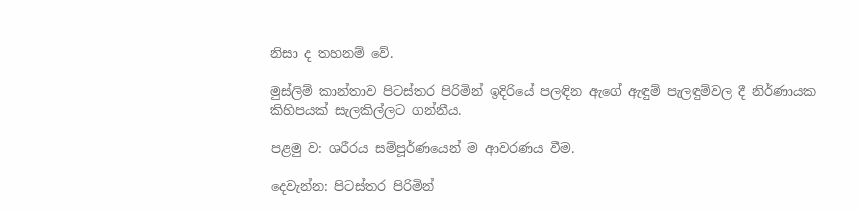නිසා ද තහනම් වේ.

මුස්ලිම් කාන්තාව පිටස්තර පිරිමින් ඉදිරියේ පලඳින ඇගේ ඇඳුම් පැලඳුම්වල දී නිර්ණායක කිහිපයක් සැලකිල්ලට ගන්නීය.

පළමු ව: ශරීරය සම්පූර්ණයෙන් ම ආවරණය වීම.

දෙවැන්න: පිටස්තර පිරිමින්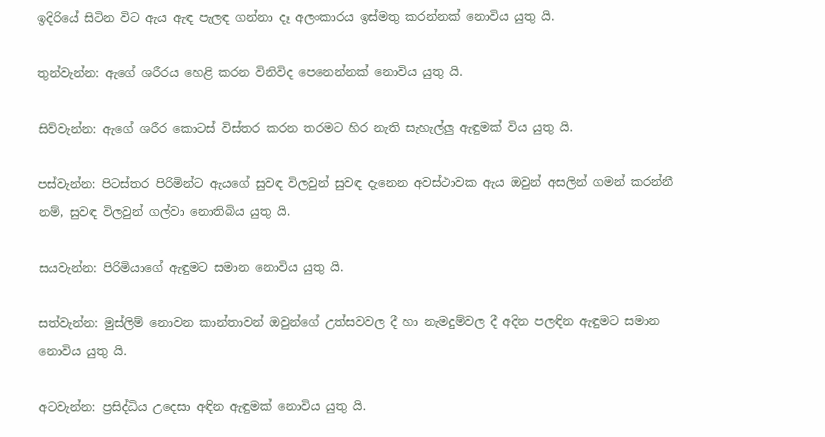ඉදිරියේ සිටින විට ඇය ඇඳ පැලඳ ගන්නා දෑ අලංකාරය ඉස්මතු කරන්නක් නොවිය යුතු යි.

තුන්වැන්න: ඇගේ ශරීරය හෙළි කරන විනිවිද පෙනෙන්නක් නොවිය යුතු යි.

සිව්වැන්න: ඇගේ ශරීර කොටස් විස්තර කරන තරමට හිර නැති සැහැල්ලු ඇඳුමක් විය යුතු යි.

පස්වැන්න: පිටස්තර පිරිමින්ට ඇයගේ සුවඳ විලවුන් සුවඳ දැනෙන අවස්ථාවක ඇය ඔවුන් අසලින් ගමන් කරන්නී නම්, සුවඳ විලවුන් ගල්වා නොතිබිය යුතු යි.

සයවැන්න: පිරිමියාගේ ඇඳුමට සමාන නොවිය යුතු යි.

සත්වැන්න: මුස්ලිම් නොවන කාන්තාවන් ඔවුන්ගේ උත්සවවල දී හා නැමදුම්වල දී අදින පලඳින ඇඳුමට සමාන නොවිය යුතු යි.

අටවැන්න: ප්‍රසිද්ධිය උදෙසා අඳින ඇඳුමක් නොවිය යුතු යි.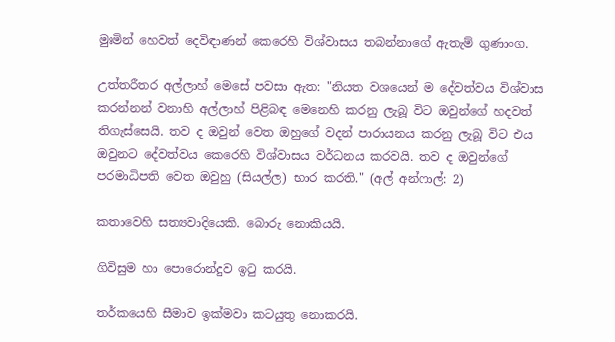මුඃමින් හෙවත් දෙවිඳාණන් කෙරෙහි විශ්වාසය තබන්නාගේ ඇතැම් ගුණාංග.

උත්තරීතර අල්ලාහ් මෙසේ පවසා ඇත: "නියත වශයෙන් ම දේවත්වය විශ්වාස කරන්නන් වනාහි අල්ලාහ් පිළිබඳ මෙනෙහි කරනු ලැබූ විට ඔවුන්ගේ හදවත් තිගැස්සෙයි. තව ද ඔවුන් වෙත ඔහුගේ වදන් පාරායනය කරනු ලැබූ විට එය ඔවුනට දේවත්වය කෙරෙහි විශ්වාසය වර්ධනය කරවයි. තව ද ඔවුන්ගේ පරමාධිපති වෙත ඔවුහු (සියල්ල) භාර කරති." (අල් අන්ෆාල්: 2)

කතාවෙහි සත්‍යවාදියෙකි. බොරු නොකියයි.

ගිවිසුම හා පොරොන්දුව ඉටු කරයි.

තර්කයෙහි සීමාව ඉක්මවා කටයුතු නොකරයි.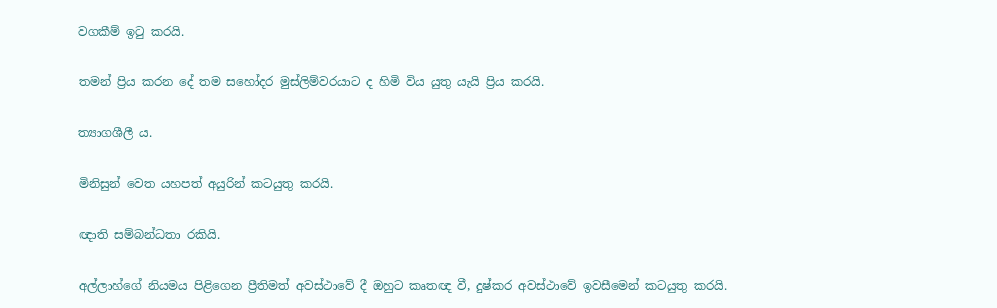වගකීම් ඉටු කරයි.

තමන් ප්‍රිය කරන දේ තම සහෝදර මුස්ලිම්වරයාට ද හිමි විය යුතු යැයි ප්‍රිය කරයි.

ත්‍යාගශීලී ය.

මිනිසුන් වෙත යහපත් අයුරින් කටයුතු කරයි.

ඥාති සම්බන්ධතා රකියි.

අල්ලාහ්ගේ නියමය පිළිගෙන ප්‍රීතිමත් අවස්ථාවේ දී ඔහුට කෘතඥ වී, දුෂ්කර අවස්ථාවේ ඉවසීමෙන් කටයුතු කරයි.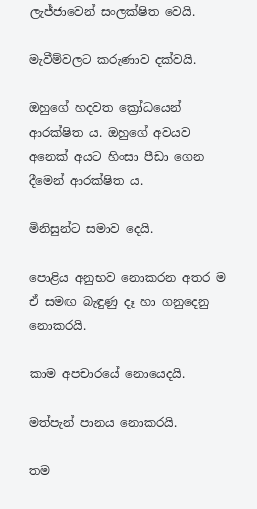ලැජ්ජාවෙන් සංලක්ෂිත වෙයි.

මැවීම්වලට කරුණාව දක්වයි.

ඔහුගේ හදවත ක්‍රෝධයෙන් ආරක්ෂිත ය. ඔහුගේ අවයව අනෙක් අයට හිංසා පීඩා ගෙන දීමෙන් ආරක්ෂිත ය.

මිනිසුන්ට සමාව දෙයි.

පොළිය අනුභව නොකරන අතර ම ඒ සමඟ බැඳුණු දෑ හා ගනුදෙනු නොකරයි.

කාම අපචාරයේ නොයෙදයි.

මත්පැන් පානය නොකරයි.

තම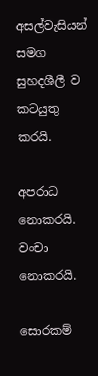අසල්වැසියන් සමග සුහදශීලී ව කටයුතු කරයි.

අපරාධ නොකරයි. වංචා නොකරයි.

සොරකම්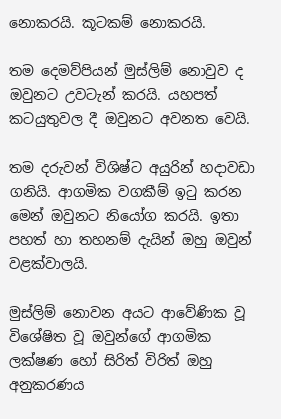නොකරයි. කූටකම් නොකරයි.

තම දෙමව්පියන් මුස්ලිම් නොවුව ද ඔවුනට උවටැන් කරයි. යහපත් කටයුතුවල දී ඔවුනට අවනත වෙයි.

තම දරුවන් විශිෂ්ට අයුරින් හදාවඩා ගනියි. ආගමික වගකීම් ඉටු කරන මෙන් ඔවුනට නියෝග කරයි. ඉතා පහත් හා තහනම් දැයින් ඔහු ඔවුන් වළක්වාලයි.

මුස්ලිම් නොවන අයට ආවේණික වූ විශේෂිත වූ ඔවුන්ගේ ආගමික ලක්ෂණ හෝ සිරිත් විරිත් ඔහු අනුකරණය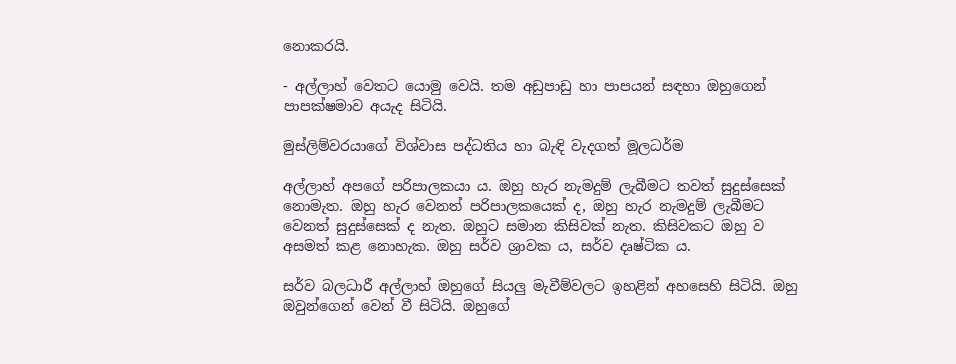නොකරයි.

- අල්ලාහ් වෙතට යොමු වෙයි. තම අඩුපාඩු හා පාපයන් සඳහා ඔහුගෙන් පාපක්ෂමාව අයැද සිටියි.

මුස්ලිම්වරයාගේ විශ්වාස පද්ධතිය හා බැඳි වැදගත් මූලධර්ම

අල්ලාහ් අපගේ පරිපාලකයා ය. ඔහු හැර නැමදුම් ලැබීමට තවත් සුදුස්සෙක් නොමැත. ඔහු හැර වෙනත් පරිපාලකයෙක් ද, ඔහු හැර නැමදුම් ලැබීමට වෙනත් සුදුස්සෙක් ද නැත. ඔහුට සමාන කිසිවක් නැත. කිසිවකට ඔහු ව අසමත් කළ නොහැක. ඔහු සර්ව ශ්‍රාවක ය, සර්ව දෘෂ්ටික ය.

සර්ව බලධාරී අල්ලාහ් ඔහුගේ සියලු මැවීම්වලට ඉහළින් අහසෙහි සිටියි. ඔහු ඔවුන්ගෙන් වෙන් වී සිටියි. ඔහුගේ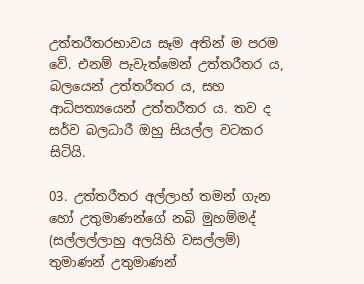උත්තරීතරභාවය සෑම අතින් ම පරම වේ. එනම් පැවැත්මෙන් උත්තරීතර ය, බලයෙන් උත්තරීතර ය, සහ ආධිපත්‍යයෙන් උත්තරීතර ය. තව ද සර්ව බලධාරී ඔහු සියල්ල වටකර සිටියි.

03. උත්තරීතර අල්ලාහ් තමන් ගැන හෝ උතුමාණන්ගේ නබි මුහම්මද් (සල්ලල්ලාහු අලයිහි වසල්ලම්) තුමාණන් උතුමාණන්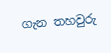ගැන තහවුරු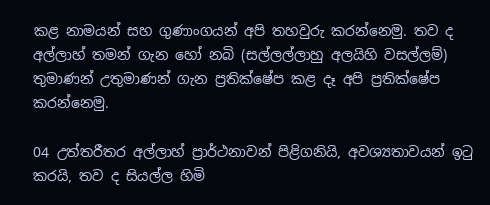කළ නාමයන් සහ ගුණාංගයන් අපි තහවුරු කරන්නෙමු. තව ද අල්ලාහ් තමන් ගැන හෝ නබි (සල්ලල්ලාහු අලයිහි වසල්ලම්) තුමාණන් උතුමාණන් ගැන ප්‍රතික්ෂේප කළ දෑ අපි ප්‍රතික්ෂේප කරන්නෙමු.

04 උත්තරීතර අල්ලාහ් ප්‍රාර්ථනාවන් පිළිගනියි, අවශ්‍යතාවයන් ඉටු කරයි, තව ද සියල්ල හිමි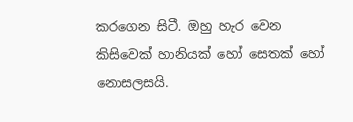කරගෙන සිටී. ඔහු හැර වෙන කිසිවෙක් හානියක් හෝ සෙතක් හෝ නොසලසයි.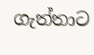ගැත්තාට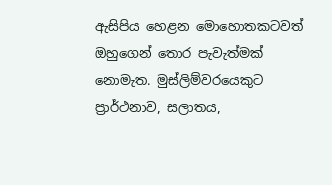ඇසිපිය හෙළන මොහොතකටවත් ඔහුගෙන් තොර පැවැත්මක් නොමැත. මුස්ලිම්වරයෙකුට ප්‍රාර්ථනාව, සලාතය,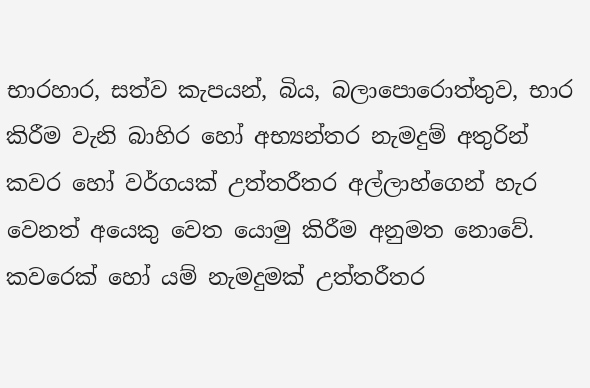භාරහාර, සත්ව කැපයන්, බිය, බලාපොරොත්තුව, භාර කිරීම වැනි බාහිර හෝ අභ්‍යන්තර නැමදුම් අතුරින් කවර හෝ වර්ගයක් උත්තරීතර අල්ලාහ්ගෙන් හැර වෙනත් අයෙකු වෙත යොමු කිරීම අනුමත නොවේ. කවරෙක් හෝ යම් නැමදුමක් උත්තරීතර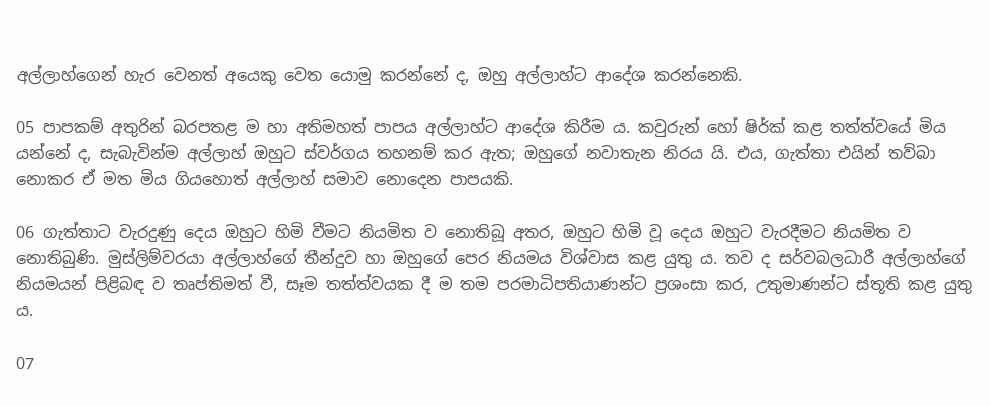අල්ලාහ්ගෙන් හැර වෙනත් අයෙකු වෙත යොමු කරන්නේ ද, ඔහු අල්ලාහ්ට ආදේශ කරන්නෙකි.

05 පාපකම් අතුරින් බරපතළ ම හා අතිමහත් පාපය අල්ලාහ්ට ආදේශ කිරීම ය. කවුරුන් හෝ ෂිර්ක් කළ තත්ත්වයේ මිය යන්නේ ද, සැබැවින්ම අල්ලාහ් ඔහුට ස්වර්ගය තහනම් කර ඇත; ඔහුගේ නවාතැන නිරය යි. එය, ගැත්තා එයින් තව්බා නොකර ඒ මත මිය ගියහොත් අල්ලාහ් සමාව නොදෙන පාපයකි.

06 ගැත්තාට වැරදුණු දෙය ඔහුට හිමි වීමට නියමිත ව නොතිබූ අතර, ඔහුට හිමි වූ දෙය ඔහුට වැරදීමට නියමිත ව නොතිබුණි. මුස්ලිම්වරයා අල්ලාහ්ගේ තීන්දුව හා ඔහුගේ පෙර නියමය විශ්වාස කළ යුතු ය. තව ද සර්වබලධාරී අල්ලාහ්ගේ නියමයන් පිළිබඳ ව තෘප්තිමත් වී, සෑම තත්ත්වයක දී ම තම පරමාධිපතියාණන්ට ප්‍රශංසා කර, උතුමාණන්ට ස්තූති කළ යුතු ය.

07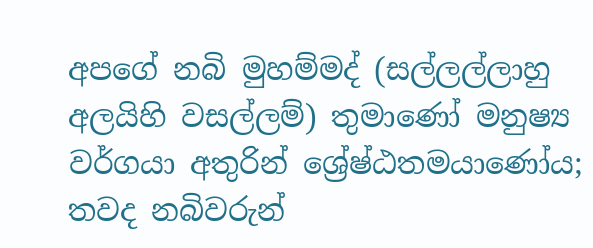අපගේ නබි මුහම්මද් (සල්ලල්ලාහු අලයිහි වසල්ලම්) තුමාණෝ මනුෂ්‍ය වර්ගයා අතුරින් ශ්‍රේෂ්ඨතමයාණෝය; තවද නබිවරුන්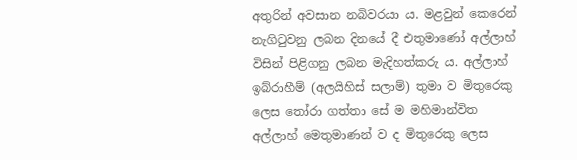අතුරින් අවසාන නබිවරයා ය. මළවුන් කෙරෙන් නැගිටුවනු ලබන දිනයේ දී එතුමාණෝ අල්ලාහ් විසින් පිළිගනු ලබන මැදිහත්කරු ය. අල්ලාහ් ඉබ්රාහීම් (අලයිහිස් සලාම්) තුමා ව මිතුරෙකු ලෙස තෝරා ගත්තා සේ ම මහිමාන්විත අල්ලාහ් මෙතුමාණන් ව ද මිතුරෙකු ලෙස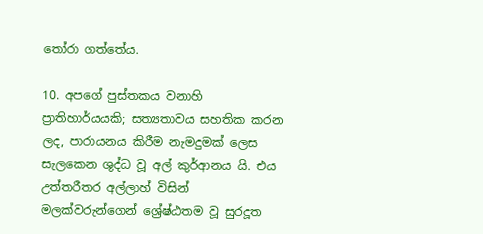තෝරා ගත්තේය.

10. අපගේ පුස්තකය වනාහි ප්‍රාතිහාර්යයකි; සත්‍යතාවය සහතික කරන ලද, පාරායනය කිරීම නැමදුමක් ලෙස සැලකෙන ශුද්ධ වූ අල් කුර්ආනය යි. එය උත්තරීතර අල්ලාහ් විසින් මලක්වරුන්ගෙන් ශ්‍රේෂ්ඨතම වූ සුරදූත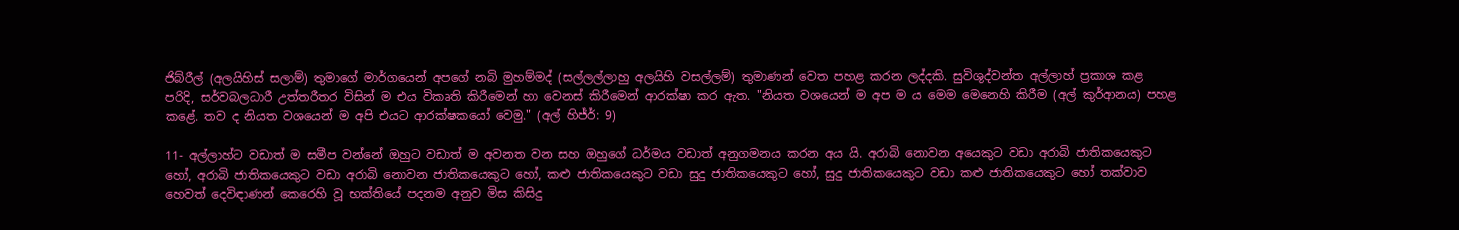ජිබ්රීල් (අලයිහිස් සලාම්) තුමාගේ මාර්ගයෙන් අපගේ නබි මුහම්මද් (සල්ලල්ලාහු අලයිහි වසල්ලම්) තුමාණන් වෙත පහළ කරන ලද්දකි. සුවිශුද්වන්ත අල්ලාහ් ප්‍රකාශ කළ පරිදි, සර්වබලධාරී උත්තරීතර විසින් ම එය විකෘති කිරීමෙන් හා වෙනස් කිරීමෙන් ආරක්ෂා කර ඇත. "නියත වශයෙන් ම අප ම ය මෙම මෙනෙහි කිරීම (අල් කුර්ආනය) පහළ කළේ. තව ද නියත වශයෙන් ම අපි එයට ආරක්ෂකයෝ වෙමු." (අල් හිජ්ර්: 9)

11- අල්ලාහ්ට වඩාත් ම සමීප වන්නේ ඔහුට වඩාත් ම අවනත වන සහ ඔහුගේ ධර්මය වඩාත් අනුගමනය කරන අය යි. අරාබි නොවන අයෙකුට වඩා අරාබි ජාතිකයෙකුට හෝ, අරාබි ජාතිකයෙකුට වඩා අරාබි නොවන ජාතිකයෙකුට හෝ, කළු ජාතිකයෙකුට වඩා සුදු ජාතිකයෙකුට හෝ, සුදු ජාතිකයෙකුට වඩා කළු ජාතිකයෙකුට හෝ තක්වාව හෙවත් දෙවිඳාණන් කෙරෙහි වූ භක්තියේ පදනම අනුව මිස කිසිදු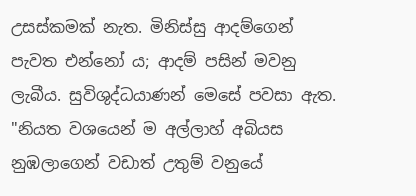උසස්කමක් නැත. මිනිස්සු ආදම්ගෙන් පැවත එන්නෝ ය; ආදම් පසින් මවනු ලැබීය. සුවිශුද්ධයාණන් මෙසේ පවසා ඇත. "නියත වශයෙන් ම අල්ලාහ් අබියස නුඹලාගෙන් වඩාත් උතුම් වනුයේ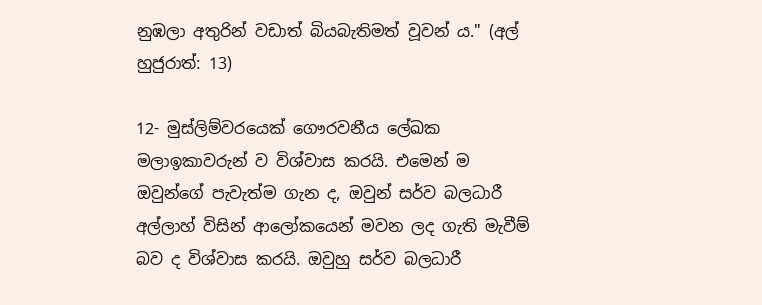නුඹලා අතුරින් වඩාත් බියබැතිමත් වූවන් ය." (අල් හුජුරාත්: 13)

12- මුස්ලිම්වරයෙක් ගෞරවනීය ලේඛක මලාඉකාවරුන් ව විශ්වාස කරයි. එමෙන් ම ඔවුන්ගේ පැවැත්ම ගැන ද, ඔවුන් සර්ව බලධාරී අල්ලාහ් විසින් ආලෝකයෙන් මවන ලද ගැති මැවීම් බව ද විශ්වාස කරයි. ඔවුහු සර්ව බලධාරී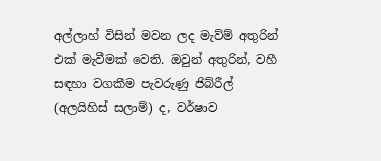අල්ලාහ් විසින් මවන ලද මැව්ම් අතුරින් එක් මැවීමක් වෙති. ඔවුන් අතුරින්, වහී සඳහා වගකීම පැවරුණු ජිබ්රීල් (අලයිහිස් සලාම්) ද, වර්ෂාව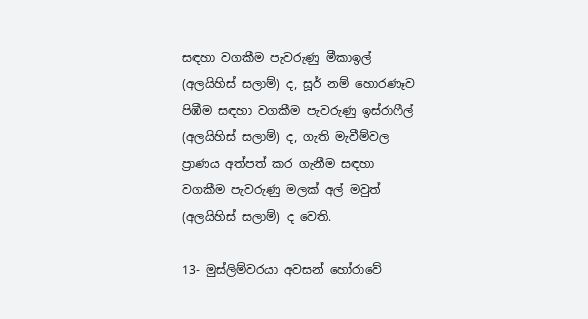සඳහා වගකීම පැවරුණු මීකාඉල් (අලයිහිස් සලාම්) ද, සූර් නම් හොරණෑව පිඹීම සඳහා වගකීම පැවරුණු ඉස්රාෆීල් (අලයිහිස් සලාම්) ද, ගැති මැවීම්වල ප්‍රාණය අත්පත් කර ගැනීම සඳහා වගකීම පැවරුණු මලක් අල් මවුත් (අලයිහිස් සලාම්) ද වෙති.

13- මුස්ලිම්වරයා අවසන් හෝරාවේ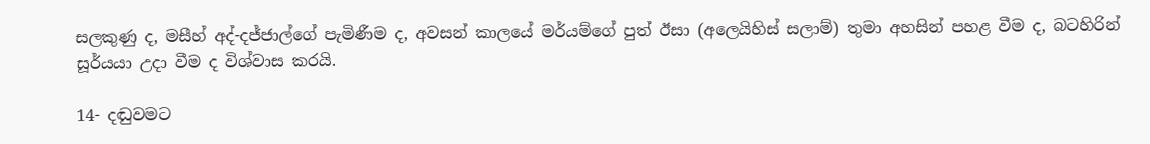සලකුණු ද, මසීහ් අද්-දජ්ජාල්ගේ පැමිණීම ද, අවසන් කාලයේ මර්යම්ගේ පුත් ඊසා (අලෙයිහිස් සලාම්) තුමා අහසින් පහළ වීම ද, බටහිරින් සූර්යයා උදා වීම ද විශ්වාස කරයි.

14- දඬුවමට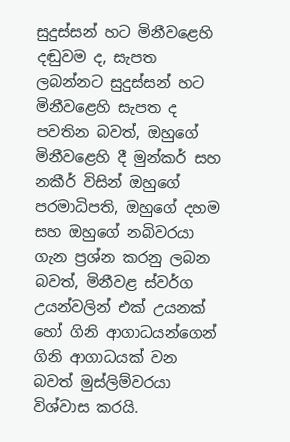සුදුස්සන් හට මිනීවළෙහි දඬුවම ද, සැපත ලබන්නට සුදුස්සන් හට මිනීවළෙහි සැපත ද පවතින බවත්, ඔහුගේ මිනීවළෙහි දී මුන්කර් සහ නකීර් විසින් ඔහුගේ පරමාධිපති, ඔහුගේ දහම සහ ඔහුගේ නබිවරයා ගැන ප්‍රශ්න කරනු ලබන බවත්, මිනීවළ ස්වර්ග උයන්වලින් එක් උයනක් හෝ ගිනි ආගාධයන්ගෙන් ගිනි ආගාධයක් වන බවත් මුස්ලිම්වරයා විශ්වාස කරයි.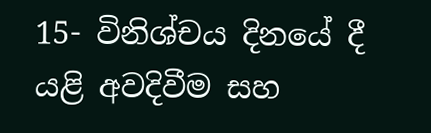15- විනිශ්චය දිනයේ දී යළි අවදිවීම සහ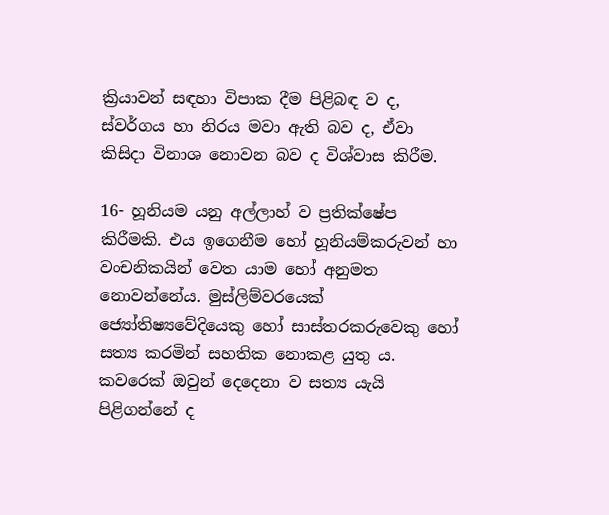ක්‍රියාවන් සඳහා විපාක දීම පිළිබඳ ව ද, ස්වර්ගය හා නිරය මවා ඇති බව ද, ඒවා කිසිදා විනාශ නොවන බව ද විශ්වාස කිරීම.

16- හූනියම යනු අල්ලාහ් ව ප්‍රතික්ෂේප කිරීමකි. එය ඉගෙනීම හෝ හූනියම්කරුවන් හා වංචනිකයින් වෙත යාම හෝ අනුමත නොවන්නේය. මුස්ලිම්වරයෙක් ජ්‍යෝතිෂ්‍යවේදියෙකු හෝ සාස්තරකරුවෙකු හෝ සත්‍ය කරමින් සහතික නොකළ යුතු ය. කවරෙක් ඔවුන් දෙදෙනා ව සත්‍ය යැයි පිළිගන්නේ ද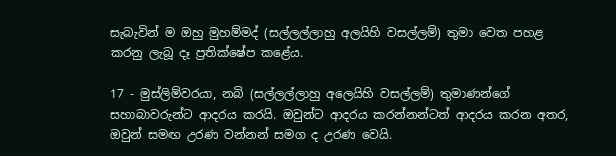සැබැවින් ම ඔහු මුහම්මද් (සල්ලල්ලාහු අලයිහි වසල්ලම්) තුමා වෙත පහළ කරනු ලැබූ දෑ ප්‍රතික්ෂේප කළේය.

17 - මුස්ලිම්වරයා, නබි (සල්ලල්ලාහු අලෙයිහි වසල්ලම්) තුමාණන්ගේ සහාබාවරුන්ට ආදරය කරයි. ඔවුන්ට ආදරය කරන්නන්ටත් ආදරය කරන අතර, ඔවුන් සමඟ උරණ වන්නන් සමග ද උරණ වෙයි.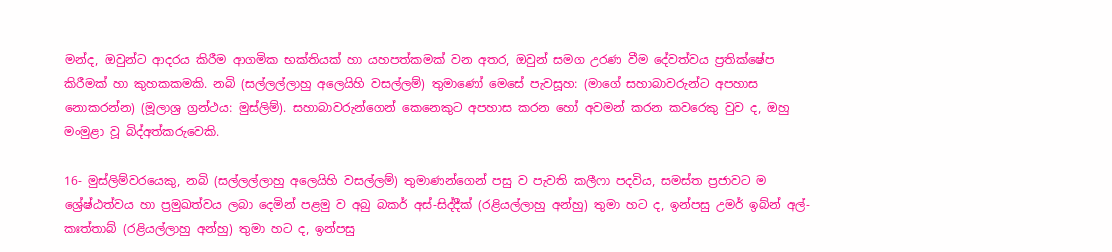මන්ද, ඔවුන්ට ආදරය කිරීම ආගමික භක්තියක් හා යහපත්කමක් වන අතර, ඔවුන් සමග උරණ වීම දේවත්වය ප්‍රතික්ෂේප කිරීමක් හා කුහකකමකි. නබි (සල්ලල්ලාහු අලෙයිහි වසල්ලම්) තුමාණෝ මෙසේ පැවසූහ: (මාගේ සහාබාවරුන්ට අපහාස නොකරන්න) (මූලාශ්‍ර ග්‍රන්ථය: මුස්ලිම්). සහාබාවරුන්ගෙන් කෙනෙකුට අපහාස කරන හෝ අවමන් කරන කවරෙකු වුව ද, ඔහු මංමුළා වූ බිද්අත්කරුවෙකි.

16- මුස්ලිම්වරයෙකු, නබි (සල්ලල්ලාහු අලෙයිහි වසල්ලම්) තුමාණන්ගෙන් පසු ව පැවති කලීෆා පදවිය, සමස්ත ප්‍රජාවට ම ශ්‍රේෂ්ඨත්වය හා ප්‍රමුඛත්වය ලබා දෙමින් පළමු ව අබු බකර් අස්-සිද්දීක් (රළියල්ලාහු අන්හු) තුමා හට ද, ඉන්පසු උමර් ඉබ්න් අල්-කඃත්තාබ් (රළියල්ලාහු අන්හු) තුමා හට ද, ඉන්පසු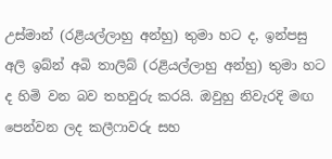උස්මාන් (රළියල්ලාහු අන්හු) තුමා හට ද, ඉන්පසු අලි ඉබ්න් අබි තාලිබ් (රළියල්ලාහු අන්හු) තුමා හට ද හිමි වන බව තහවුරු කරයි. ඔවුහු නිවැරදි මඟ පෙන්වන ලද කලීෆාවරු සහ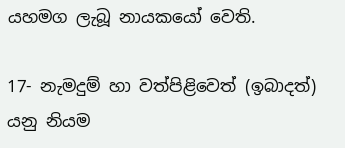යහමග ලැබූ නායකයෝ වෙති.

17- නැමදුම් හා වත්පිළිවෙත් (ඉබාදත්) යනු නියම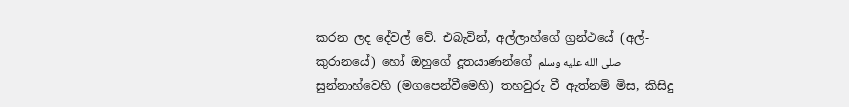කරන ලද දේවල් වේ. එබැවින්, අල්ලාහ්ගේ ග්‍රන්ථයේ (අල්-කුරානයේ) හෝ ඔහුගේ දූතයාණන්ගේ صلى الله عليه وسلم සුන්නාහ්වෙහි (මගපෙන්වීමෙහි) තහවුරු වී ඇත්නම් මිස, කිසිදු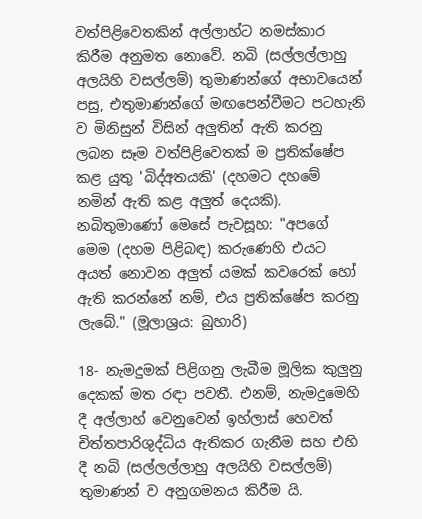වත්පිළිවෙතකින් අල්ලාහ්ට නමස්කාර කිරීම අනුමත නොවේ. නබි (සල්ලල්ලාහු අලයිහි වසල්ලම්) තුමාණන්ගේ අභාවයෙන් පසු, එතුමාණන්ගේ මඟපෙන්වීමට පටහැනි ව මිනිසුන් විසින් අලුතින් ඇති කරනු ලබන සෑම වත්පිළිවෙතක් ම ප්‍රතික්ෂේප කළ යුතු 'බිද්අතයකි' (දහමට දහමේ නමින් ඇති කළ අලුත් දෙයකි). නබිතුමාණෝ මෙසේ පැවසූහ: "අපගේ මෙම (දහම පිළිබඳ) කරුණෙහි එයට අයත් නොවන අලුත් යමක් කවරෙක් හෝ ඇති කරන්නේ නම්, එය ප්‍රතික්ෂේප කරනු ලැබේ." (මූලාශ්‍රය: බුහාරි)

18- නැමදුමක් පිළිගනු ලැබීම මූලික කුලුනු දෙකක් මත රඳා පවතී. එනම්, නැමදුමෙහි දී අල්ලාහ් වෙනුවෙන් ඉහ්ලාස් හෙවත් චිත්තපාරිශුද්ධිය ඇතිකර ගැනීම සහ එහි දී නබි (සල්ලල්ලාහු අලයිහි වසල්ලම්) තුමාණන් ව අනුගමනය කිරීම යි.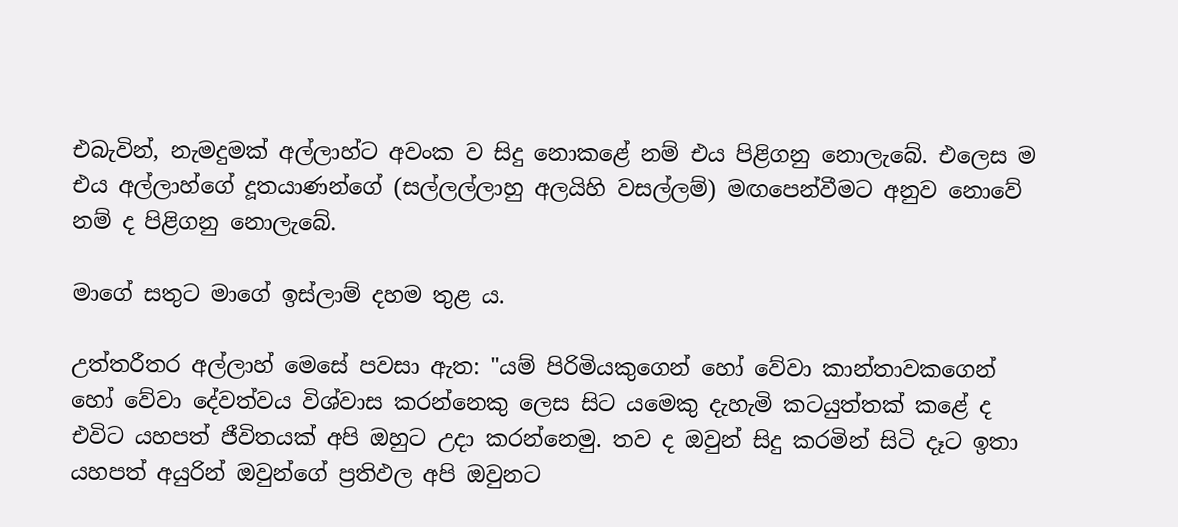එබැවින්, නැමදුමක් අල්ලාහ්ට අවංක ව සිදු නොකළේ නම් එය පිළිගනු නොලැබේ. එලෙස ම එය අල්ලාහ්ගේ දූතයාණන්ගේ (සල්ලල්ලාහු අලයිහි වසල්ලම්) මඟපෙන්වීමට අනුව නොවේ නම් ද පිළිගනු නොලැබේ.

මාගේ සතුට මාගේ ඉස්ලාම් දහම තුළ ය.

උත්තරීතර අල්ලාහ් මෙසේ පවසා ඇත: "යම් පිරිමියකුගෙන් හෝ වේවා කාන්තාවකගෙන් හෝ වේවා දේවත්වය විශ්වාස කරන්නෙකු ලෙස සිට යමෙකු දැහැමි කටයුත්තක් කළේ ද එවිට යහපත් ජීවිතයක් අපි ඔහුට උදා කරන්නෙමු. තව ද ඔවුන් සිදු කරමින් සිටි දෑට ඉතා යහපත් අයුරින් ඔවුන්ගේ ප්‍රතිඵල අපි ඔවුනට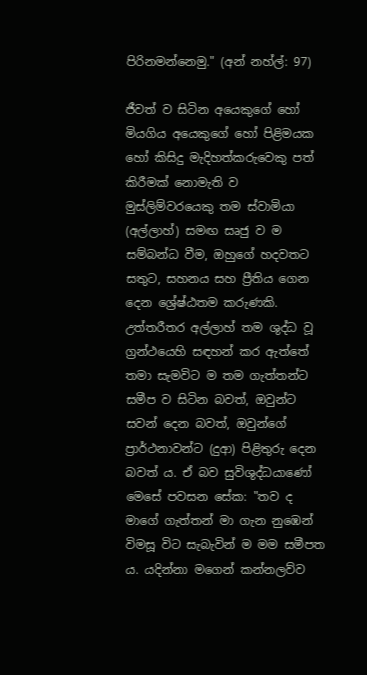පිරිනමන්නෙමු." (අන් නහ්ල්: 97)

ජීවත් ව සිටින අයෙකුගේ හෝ මියගිය අයෙකුගේ හෝ පිළිමයක හෝ කිසිදු මැදිහත්කරුවෙකු පත් කිරීමක් නොමැති ව මුස්ලිම්වරයෙකු තම ස්වාමියා (අල්ලාහ්) සමඟ සෘජු ව ම සම්බන්ධ වීම, ඔහුගේ හදවතට සතුට, සහනය සහ ප්‍රීතිය ගෙන දෙන ශ්‍රේෂ්ඨතම කරුණකි. උත්තරීතර අල්ලාහ් තම ශුද්ධ වූ ග්‍රන්ථයෙහි සඳහන් කර ඇත්තේ තමා සැමවිට ම තම ගැත්තන්ට සමීප ව සිටින බවත්, ඔවුන්ට සවන් දෙන බවත්, ඔවුන්ගේ ප්‍රාර්ථනාවන්ට (දුආ) පිළිතුරු දෙන බවත් ය. ඒ බව සුවිශුද්ධයාණෝ මෙසේ පවසන සේක: "තව ද මාගේ ගැත්තන් මා ගැන නුඹෙන් විමසූ විට සැබැවින් ම මම සමීපත ය. යදින්නා මගෙන් කන්නලව්ව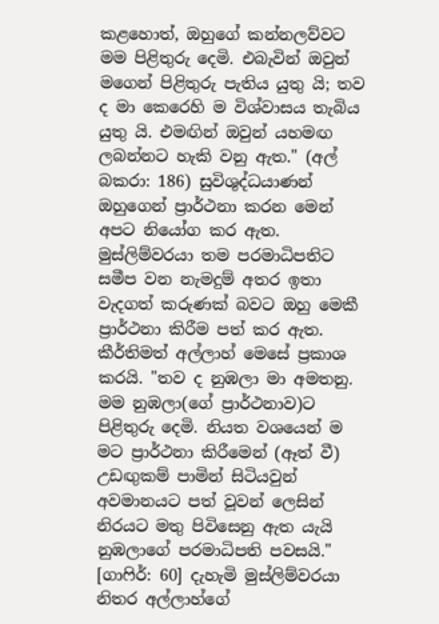කළහොත්, ඔහුගේ කන්නලව්වට මම පිළිතුරු දෙමි. එබැවින් ඔවුන් මගෙන් පිළිතුරු පැතිය යුතු යි; තව ද මා කෙරෙහි ම විශ්වාසය තැබිය යුතු යි. එමඟින් ඔවුන් යහමඟ ලබන්නට හැකි වනු ඇත." (අල් බකරා: 186) සුවිශුද්ධයාණන් ඔහුගෙන් ප්‍රාර්ථනා කරන මෙන් අපට නියෝග කර ඇත. මුස්ලිම්වරයා තම පරමාධිපතිට සමීප වන නැමදුම් අතර ඉතා වැදගත් කරුණක් බවට ඔහු මෙකී ප්‍රාර්ථනා කිරීම පත් කර ඇත. කීර්තිමත් අල්ලාහ් මෙසේ ප්‍රකාශ කරයි. "තව ද නුඹලා මා අමතනු. මම නුඹලා(ගේ ප්‍රාර්ථනාව)ට පිළිතුරු දෙමි. නියත වශයෙන් ම මට ප්‍රාර්ථනා කිරීමෙන් (ඈත් වී) උඩඟුකම් පාමින් සිටියවුන් අවමානයට පත් වූවන් ලෙසින් නිරයට මතු පිවිසෙනු ඇත යැයි නුඹලාගේ පරමාධිපති පවසයි." [ගාෆිර්: 60] දැහැමි මුස්ලිම්වරයා නිතර අල්ලාහ්ගේ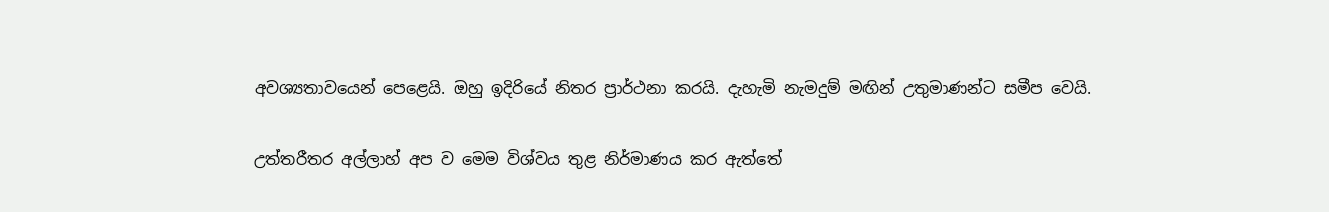අවශ්‍යතාවයෙන් පෙළෙයි. ඔහු ඉදිරියේ නිතර ප්‍රාර්ථනා කරයි. දැහැමි නැමදුම් මඟින් උතුමාණන්ට සමීප වෙයි.

උත්තරීතර අල්ලාහ් අප ව මෙම විශ්වය තුළ නිර්මාණය කර ඇත්තේ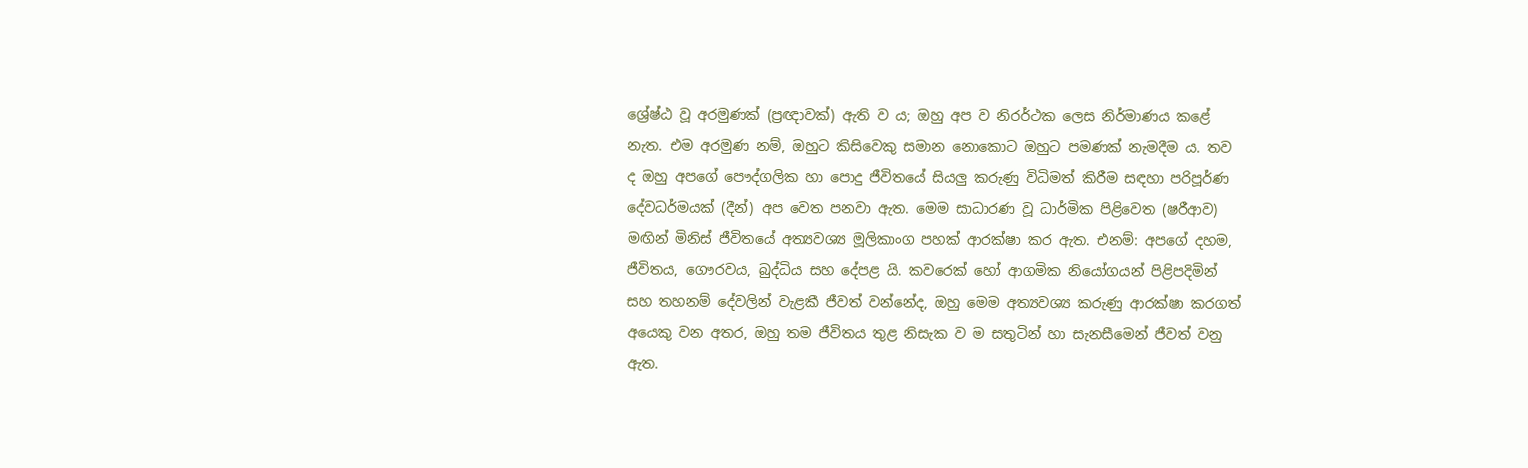ශ්‍රේෂ්ඨ වූ අරමුණක් (ප්‍රඥාවක්) ඇති ව ය; ඔහු අප ව නිරර්ථක ලෙස නිර්මාණය කළේ නැත. එම අරමුණ නම්, ඔහුට කිසිවෙකු සමාන නොකොට ඔහුට පමණක් නැමදීම ය. තව ද ඔහු අපගේ පෞද්ගලික හා පොදු ජීවිතයේ සියලු කරුණු විධිමත් කිරීම සඳහා පරිපූර්ණ දේවධර්මයක් (දීන්) අප වෙත පනවා ඇත. මෙම සාධාරණ වූ ධාර්මික පිළිවෙත (ෂරීආව) මඟින් මිනිස් ජීවිතයේ අත්‍යවශ්‍ය මූලිකාංග පහක් ආරක්ෂා කර ඇත. එනම්: අපගේ දහම, ජීවිතය, ගෞරවය, බුද්ධිය සහ දේපළ යි. කවරෙක් හෝ ආගමික නියෝගයන් පිළිපදිමින් සහ තහනම් දේවලින් වැළකී ජීවත් වන්නේද, ඔහු මෙම අත්‍යවශ්‍ය කරුණු ආරක්ෂා කරගත් අයෙකු වන අතර, ඔහු තම ජීවිතය තුළ නිසැක ව ම සතුටින් හා සැනසීමෙන් ජීවත් වනු ඇත.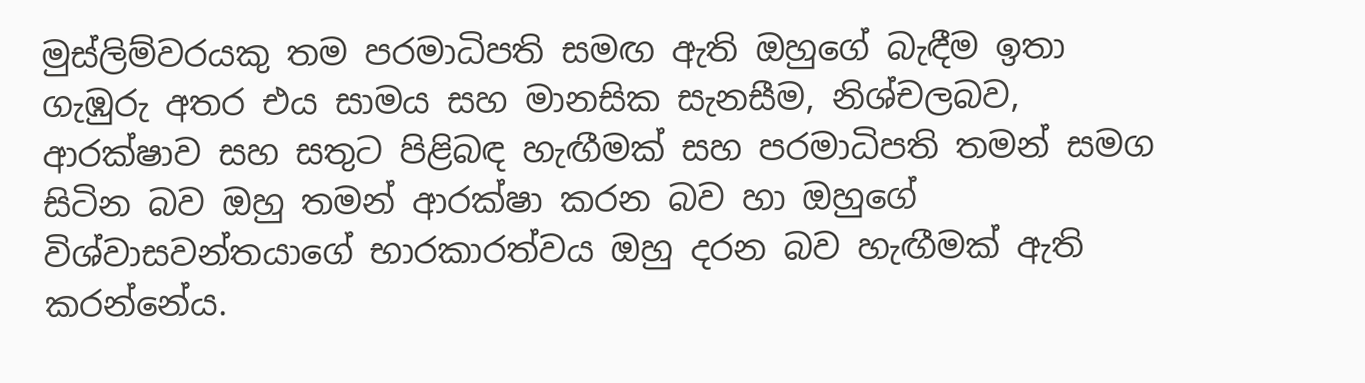මුස්ලිම්වරයකු තම පරමාධිපති සමඟ ඇති ඔහුගේ බැඳීම ඉතා ගැඹුරු අතර එය සාමය සහ මානසික සැනසීම, නිශ්චලබව, ආරක්ෂාව සහ සතුට පිළිබඳ හැඟීමක් සහ පරමාධිපති තමන් සමග සිටින බව ඔහු තමන් ආරක්ෂා කරන බව හා ඔහුගේ විශ්වාසවන්තයාගේ භාරකාරත්වය ඔහු දරන බව හැඟීමක් ඇති කරන්නේය.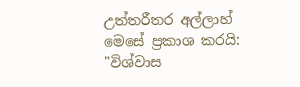උත්තරීතර අල්ලාහ් මෙසේ ප්‍රකාශ කරයි: "විශ්වාස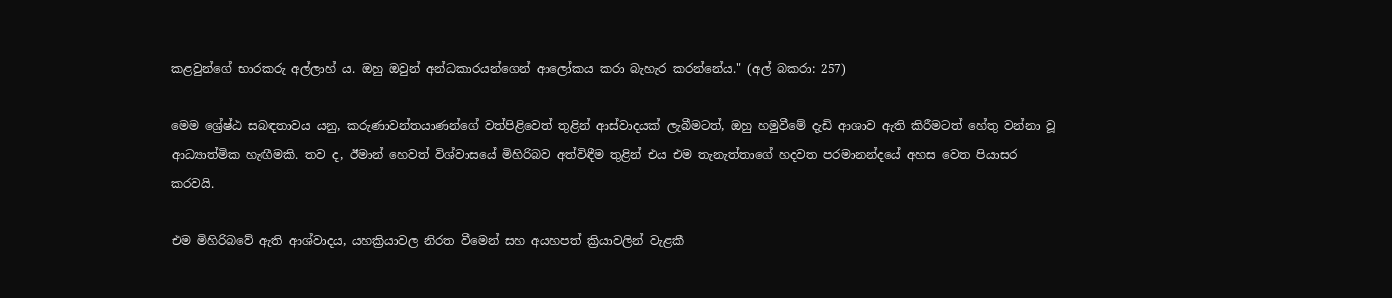කළවුන්ගේ භාරකරු අල්ලාහ් ය. ඔහු ඔවුන් අන්ධකාරයන්ගෙන් ආලෝකය කරා බැහැර කරන්නේය." (අල් බකරා: 257)

මෙම ශ්‍රේෂ්ඨ සබඳතාවය යනු, කරුණාවන්තයාණන්ගේ වත්පිළිවෙත් තුළින් ආස්වාදයක් ලැබීමටත්, ඔහු හමුවීමේ දැඩි ආශාව ඇති කිරීමටත් හේතු වන්නා වූ ආධ්‍යාත්මික හැඟීමකි. තව ද, ඊමාන් හෙවත් විශ්වාසයේ මිහිරිබව අත්විඳීම තුළින් එය එම තැනැත්තාගේ හදවත පරමානන්දයේ අහස වෙත පියාසර කරවයි.

එම මිහිරිබවේ ඇති ආශ්වාදය, යහක්‍රියාවල නිරත වීමෙන් සහ අයහපත් ක්‍රියාවලින් වැළකී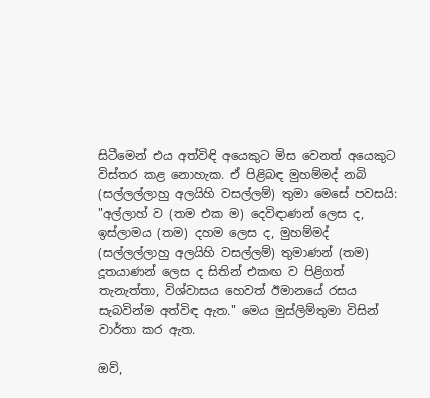සිටීමෙන් එය අත්විඳි අයෙකුට මිස වෙනත් අයෙකුට විස්තර කළ නොහැක. ඒ පිළිබඳ මුහම්මද් නබි (සල්ලල්ලාහු අලයිහි වසල්ලම්) තුමා මෙසේ පවසයි: "අල්ලාහ් ව (තම එක ම) දෙවිඳාණන් ලෙස ද, ඉස්ලාමය (තම) දහම ලෙස ද, මුහම්මද් (සල්ලල්ලාහු අලයිහි වසල්ලම්) තුමාණන් (තම) දූතයාණන් ලෙස ද සිතින් එකඟ ව පිළිගත් තැනැත්තා, විශ්වාසය හෙවත් ඊමානයේ රසය සැබවින්ම අත්විඳ ඇත." මෙය මුස්ලිම්තුමා විසින් වාර්තා කර ඇත.

ඔව්,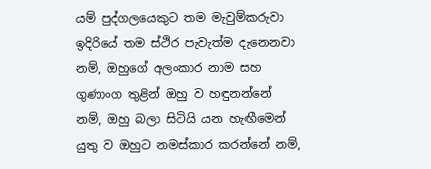යම් පුද්ගලයෙකුට තම මැවුම්කරුවා ඉදිරියේ තම ස්ථිර පැවැත්ම දැනෙනවා නම්, ඔහුගේ අලංකාර නාම සහ ගුණාංග තුළින් ඔහු ව හඳුනන්නේ නම්, ඔහු බලා සිටියි යන හැඟීමෙන් යුතු ව ඔහුට නමස්කාර කරන්නේ නම්,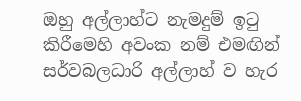ඔහු අල්ලාහ්ට නැමදුම් ඉටු කිරීමෙහි අවංක නම් එමඟින් සර්වබලධාරි අල්ලාහ් ව හැර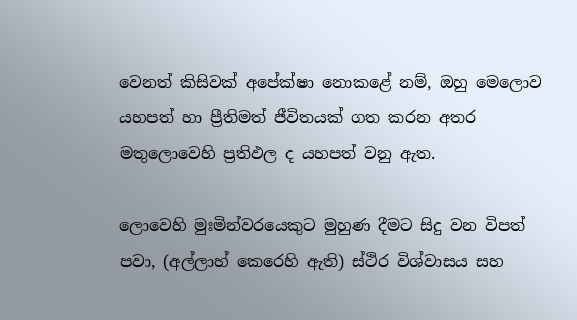වෙනත් කිසිවක් අපේක්ෂා නොකළේ නම්, ඔහු මෙලොව යහපත් හා ප්‍රීතිමත් ජීවිතයක් ගත කරන අතර මතුලොවෙහි ප්‍රතිඵල ද යහපත් වනු ඇත.

ලොවෙහි මුඃමින්වරයෙකුට මුහුණ දීමට සිදු වන විපත් පවා, (අල්ලාහ් කෙරෙහි ඇති) ස්ථිර විශ්වාසය සහ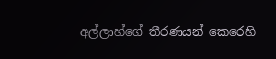අල්ලාහ්ගේ තීරණයන් කෙරෙහි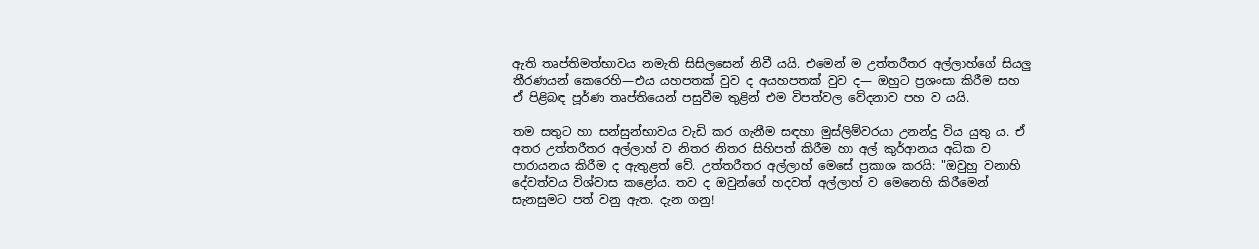ඇති තෘප්තිමත්භාවය නමැති සිසිලසෙන් නිවී යයි. එමෙන් ම උත්තරීතර අල්ලාහ්ගේ සියලු තීරණයන් කෙරෙහි—එය යහපතක් වුව ද අයහපතක් වුව ද— ඔහුට ප්‍රශංසා කිරීම සහ ඒ පිළිබඳ පූර්ණ තෘප්තියෙන් පසුවීම තුළින් එම විපත්වල වේදනාව පහ ව යයි.

තම සතුට හා සන්සුන්භාවය වැඩි කර ගැනීම සඳහා මුස්ලිම්වරයා උනන්දු විය යුතු ය. ඒ අතර උත්තරීතර අල්ලාහ් ව නිතර නිතර සිහිපත් කිරීම හා අල් කුර්ආනය අධික ව පාරායනය කිරීම ද ඇතුළත් වේ. උත්තරීතර අල්ලාහ් මෙසේ ප්‍රකාශ කරයි: "ඔවුහු වනාහි දේවත්වය විශ්වාස කළෝය. තව ද ඔවුන්ගේ හදවත් අල්ලාහ් ව මෙනෙහි කිරීමෙන් සැනසුමට පත් වනු ඇත. දැන ගනු!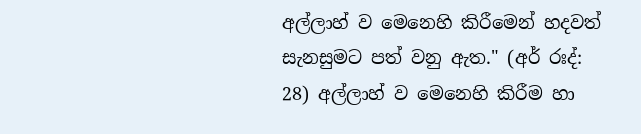අල්ලාහ් ව මෙනෙහි කිරීමෙන් හදවත් සැනසුමට පත් වනු ඇත." (අර් රඃද්: 28) අල්ලාහ් ව මෙනෙහි කිරීම හා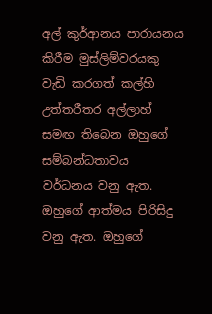අල් කුර්ආනය පාරායනය කිරීම මුස්ලිම්වරයකු වැඩි කරගත් කල්හි උත්තරීතර අල්ලාහ් සමඟ තිබෙන ඔහුගේ සම්බන්ධතාවය වර්ධනය වනු ඇත. ඔහුගේ ආත්මය පිරිසිදු වනු ඇත. ඔහුගේ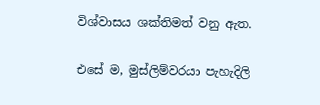විශ්වාසය ශක්තිමත් වනු ඇත.

එසේ ම, මුස්ලිම්වරයා පැහැදිලි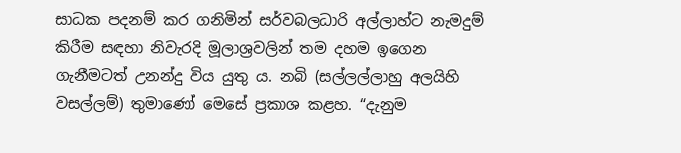සාධක පදනම් කර ගනිමින් සර්වබලධාරි අල්ලාහ්ට නැමදුම් කිරීම සඳහා නිවැරදි මූලාශ්‍රවලින් තම දහම ඉගෙන ගැනීමටත් උනන්දු විය යුතු ය. නබි (සල්ලල්ලාහු අලයිහි වසල්ලම්) තුමාණෝ මෙසේ ප්‍රකාශ කළහ. “දැනුම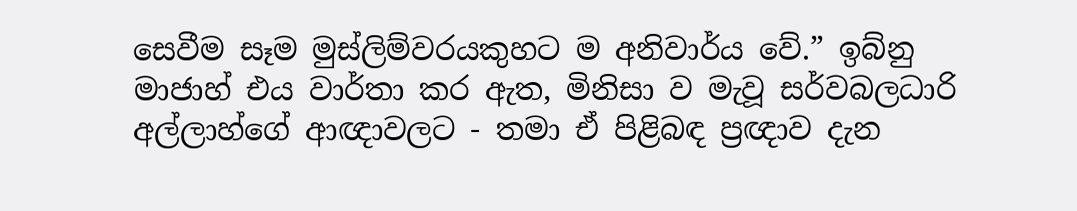සෙවීම සෑම මුස්ලිම්වරයකුහට ම අනිවාර්ය වේ.” ඉබ්නු මාජාහ් එය වාර්තා කර ඇත, මිනිසා ව මැවූ සර්වබලධාරි අල්ලාහ්ගේ ආඥාවලට - තමා ඒ පිළිබඳ ප්‍රඥාව දැන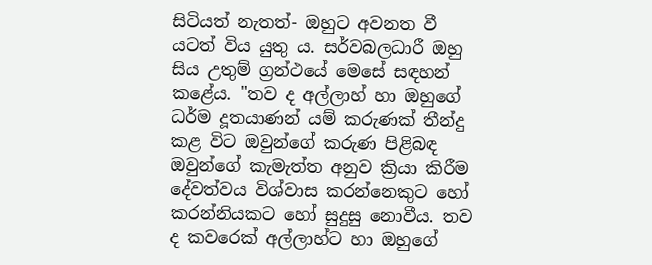සිටියත් නැතත්- ඔහුට අවනත වී යටත් විය යුතු ය. සර්වබලධාරී ඔහු සිය උතුම් ග්‍රන්ථයේ මෙසේ සඳහන් කළේය. "තව ද අල්ලාහ් හා ඔහුගේ ධර්ම දූතයාණන් යම් කරුණක් තීන්දු කළ විට ඔවුන්ගේ කරුණ පිළිබඳ ඔවුන්ගේ කැමැත්ත අනුව ක්‍රියා කිරීම දේවත්වය විශ්වාස කරන්නෙකුට හෝ කරන්නියකට හෝ සුදුසු නොවීය. තව ද කවරෙක් අල්ලාහ්ට හා ඔහුගේ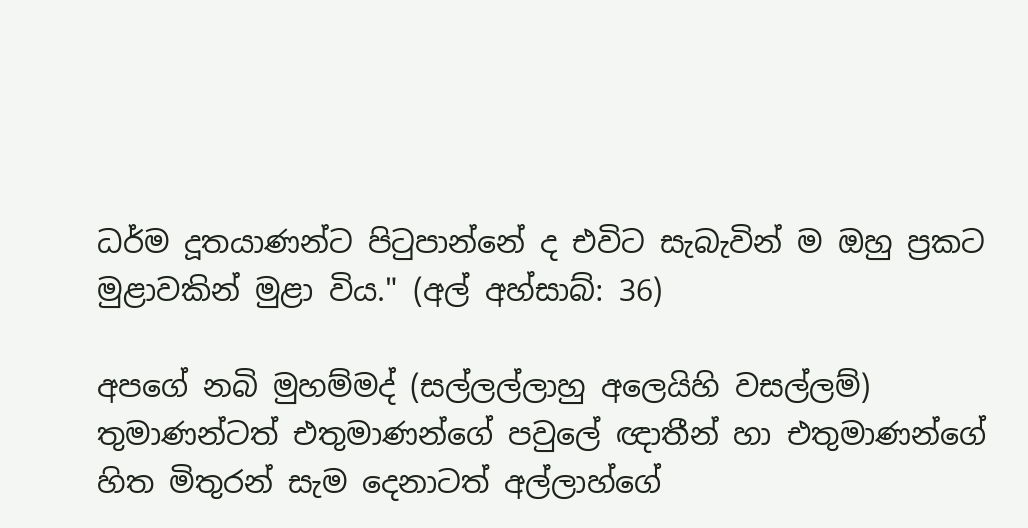ධර්ම දූතයාණන්ට පිටුපාන්නේ ද එවිට සැබැවින් ම ඔහු ප්‍රකට මුළාවකින් මුළා විය." (අල් අහ්සාබ්: 36)

අපගේ නබි මුහම්මද් (සල්ලල්ලාහු අලෙයිහි වසල්ලම්) තුමාණන්ටත් එතුමාණන්ගේ පවුලේ ඥාතීන් හා එතුමාණන්ගේ හිත මිතුරන් සැම දෙනාටත් අල්ලාහ්ගේ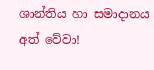ශාන්තිය හා සමාදානය අත් වේවා!